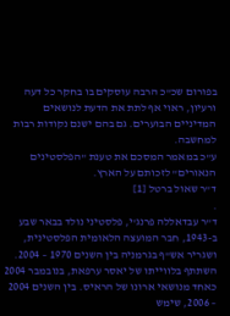בפורום שכ"כ הרבה עוסקים בו בחקר כל דעה ורעיון, ראוי אף לתת את הדעת לנושאים המדיניים הבוערים. גם בהם ישנם נקודות רבות למחשבה.
ע"כ במאמר המסכם את טענת "הפלסטינים הנאורים" לזכותם על הארץ.
ד"ר שאול ברטל [1]
.
ד"ר עבדאללה פרנג'י, פלסטיני נולד בבאר שבע ב-1943, חבר המועצה הלאומית הפלסטינית, ושגריר אש"ף בגרמניה בין השנים 1970 – 2004. השתתף בלווייתו של יאסר ערפאת, בנובמבר 2004 כאחד מנושאי ארונו של הראיס. בין השנים 2004 – 2006, שימש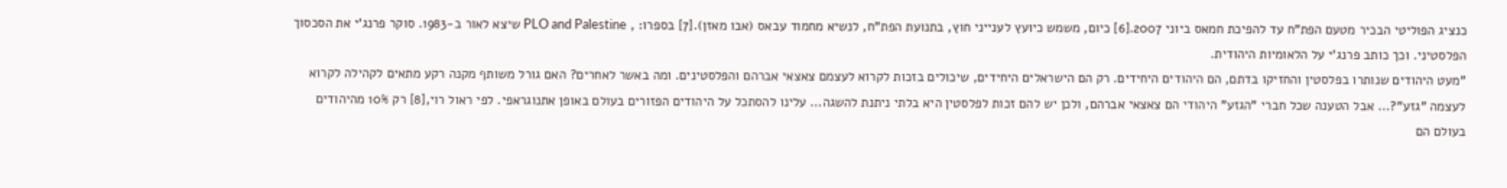כנציג הפוליטי הבכיר מטעם הפת"ח עד להפיכת חמאס ביוני 2007.[6] כיום, משמש כיועץ לענייני חוץ, בתנועת הפת"ח, לנשיא מחמוד עבאס (אבו מאזן).[7] בספרו: , PLO and Palestine שיצא לאור ב-1983. סוקר פרנג'י את הסכסוך הפלסטיני. וכך כותב פרנג'י על הלאומיות היהודית.
"מעט היהודים שנותרו בפלסטין והחזיקו בדתם, הם היהודים היחידים. רק הם הישראלים היחידים, שיכולים בזכות לקרוא לעצמם צאצאי אברהם והפלסטינים. ומה באשר לאחרים? האם גורל משותף מקנה רקע מתאים לקהילה לקרוא לעצמה "גזע"?... אבל הטענה שכל חברי "הגזע" היהודי הם צאצאי אברהם, ולכן יש להם זכות לפלסטין היא בלתי ניתנת להשגה... עלינו להסתכל על היהודים הפזורים בעולם באופן אתנוגראפי. לפי ראול רוי,[8] רק 10% מהיהודים בעולם הם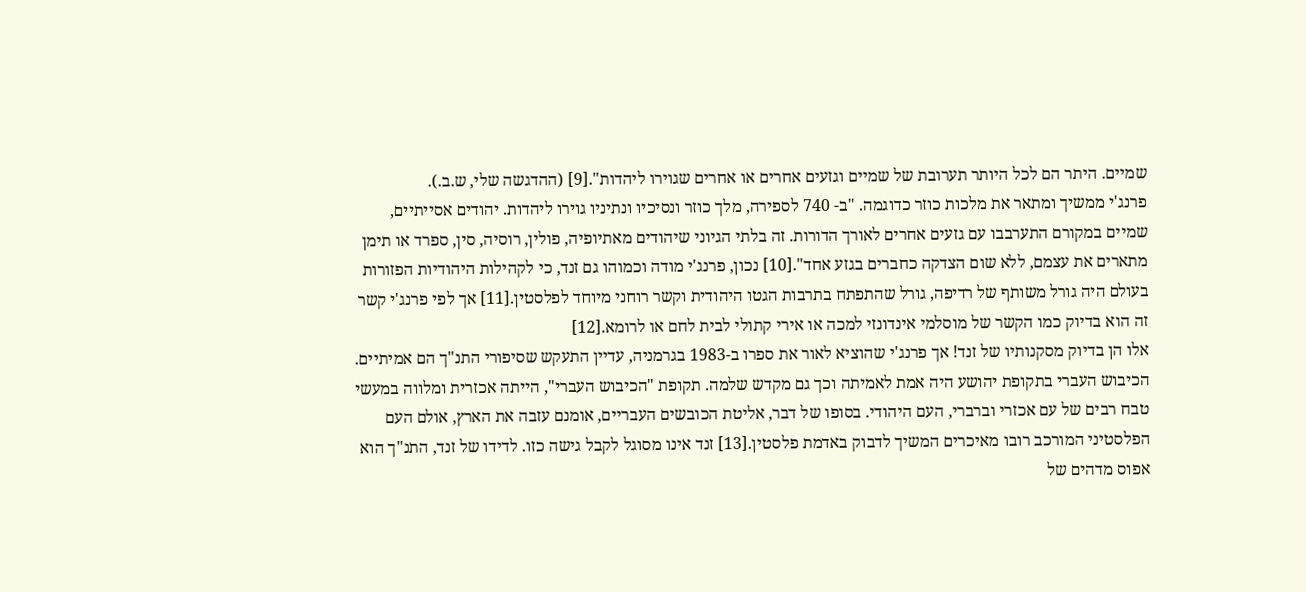שמיים. היתר הם לכל היותר תערובת של שמיים וגזעים אחרים או אחרים שגוירו ליהדות".[9] (ההדגשה שלי, ש.ב.).
פרנג'י ממשיך ומתאר את מלכות כוזר כדוגמה. "ב- 740 לספירה, מלך כוזר ונסיכיו ונתיניו גוירו ליהדות. יהודים אסייתיים, שמיים במקורם התערבבו עם גזעים אחרים לאורך הדורות. זה בלתי הגיוני שיהודים מאתיופיה, פולין, רוסיה, סין, ספרד או תימן מתארים את עצמם, ללא שום הצדקה כחברים בגזע אחד".[10] נכון, פרנג'י מודה וכמוהו גם זנד, כי לקהילות היהודיות הפזורות בעולם היה גורל משותף של רדיפה, גורל שהתפתח בתרבות הגטו היהודית וקשר רוחני מיוחד לפלסטין.[11] אך לפי פרנג'י קשר זה הוא בדיוק כמו הקשר של מוסלמי אינדונזי למכה או אירי קתולי לבית לחם או לרומא.[12]
אלו הן בדיוק מסקנותיו של זנד! אך פרנג'י שהוציא לאור את ספרו ב-1983 בגרמניה, עדיין התעקש שסיפורי התנ"ך הם אמיתיים. הכיבוש העברי בתקופת יהושע היה אמת לאמיתה וכך גם מקדש שלמה. תקופת "הכיבוש העברי", הייתה אכזרית ומלווה במעשי טבח רבים של עם אכזרי וברברי, העם היהודי. בסופו של דבר, אליטת הכובשים העבריים, אומנם עזבה את הארץ, אולם העם הפלסטיני המורכב רובו מאיכרים המשיך לדבוק באדמת פלסטין.[13] זנד אינו מסוגל לקבל גישה כזו. לדידו של זנד, התנ"ך הוא אפוס מדהים של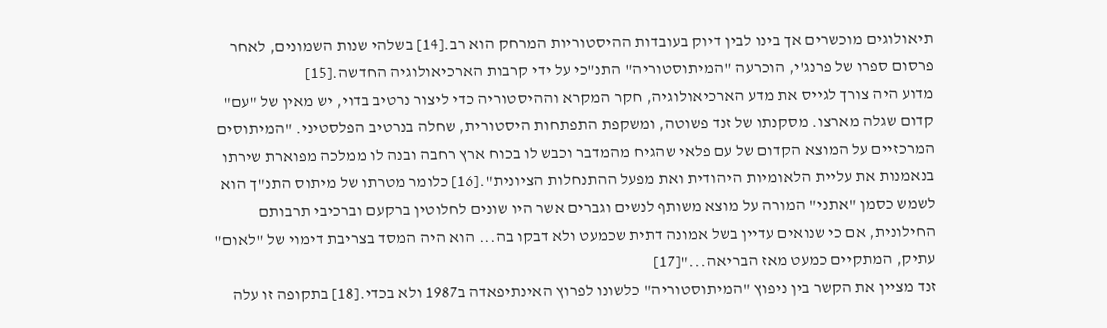תיאולוגים מוכשרים אך בינו לבין דיוק בעובדות ההיסטוריות המרחק הוא רב.[14] בשלהי שנות השמונים, לאחר פרסום ספרו של פרנג'י, הוכרעה "המיתוסטוריה" התנ"כי על ידי קרבות הארכיאולוגיה החדשה.[15]
מדוע היה צורך לגייס את מדע הארכיאולוגיה, חקר המקרא וההיסטוריה כדי ליצור נרטיב בדוי, יש מאין של "עם" קדום שגלה מארצו. מסקנתו של זנד פשוטה, ומשקפת התפתחות היסטורית, שחלה בנרטיב הפלסטיני. "המיתוסים המרכזיים על המוצא הקדום של עם פלאי שהגיח מהמדבר וכבש לו בכוח ארץ רחבה ובנה לו ממלכה מפוארת שירתו בנאמנות את עליית הלאומיות היהודית ואת מפעל ההתנחלות הציונית".[16] כלומר מטרתו של מיתוס התנ"ך הוא לשמש כסמן "אתני" המורה על מוצא משותף לנשים וגברים אשר היו שונים לחלוטין ברקעם וברכיבי תרבותם החילונית, אם כי שנואים עדיין בשל אמונה דתית שכמעט ולא דבקו בה... הוא היה המסד בצריבת דימוי של "לאום" עתיק, המתקיים כמעט מאז הבריאה..."[17]
זנד מציין את הקשר בין ניפוץ "המיתוסטוריה" כלשונו לפרוץ האינתיפאדה ב1987 ולא בכדי.[18] בתקופה זו עלה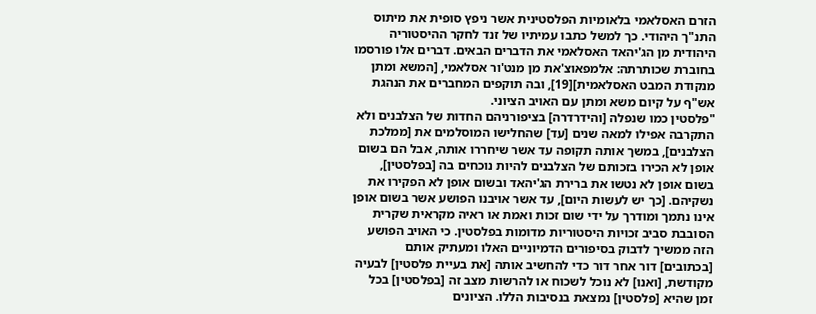הזרם האסלאמי בלאומיות הפלסטינית אשר ניפץ סופית את מיתוס התנ"ך היהודי. כך למשל כתבו עמיתיו של זנד לחקר ההיסטוריה היהודית מן הג'יהאד האסלאמי את הדברים הבאים. דברים אלו פורסמו בחוברת שכותרתה: אלמפאוצ'את מן מנט'ור אסלאמי, [המשא ומתן מנקודת המבט האסלאמית][19], ובה תוקפים המחברים את הנהגת אש"ף על קיום משא ומתן עם האויב הציוני.
"פלסטין כמו שנפלה [והידרדרה] בציפורניהם החדות של הצלבנים ולא התקרבה אפילו למאה שנים [עד] שהחלישו המוסלמים את [ממלכת הצלבנים], במשך אותה תקופה עד אשר שיחררו אותה, אבל הם בשום אופן לא הכירו בזכותם של הצלבנים להיות נוכחים בה [בפלסטין], בשום אופן לא נטשו את ברירת הג'יהאד ובשום אופן לא הפקירו את נשקיהם. [כך יש לעשות היום], עד אשר אויבנו הפושע אשר בשום אופן אינו נתמך ומודרך על ידי שום זכות ואמת או ראיה מקראית שקרית הסובבת סביב זכויות היסטוריות מדומות בפלסטין. כי האויב הפושע הזה ממשיך לדבוק בסיפורים הדמיוניים האלו ומעתיק אותם [בכתובים] דור אחר דור כדי להחשיב אותה [את בעיית פלסטין] לבעיה מקודשת, [ואנו] לא נוכל לשכוח או להרשות מצב זה [בפלסטין] בכל זמן שהיא [פלסטין] נמצאת בנסיבות הללו. הציונים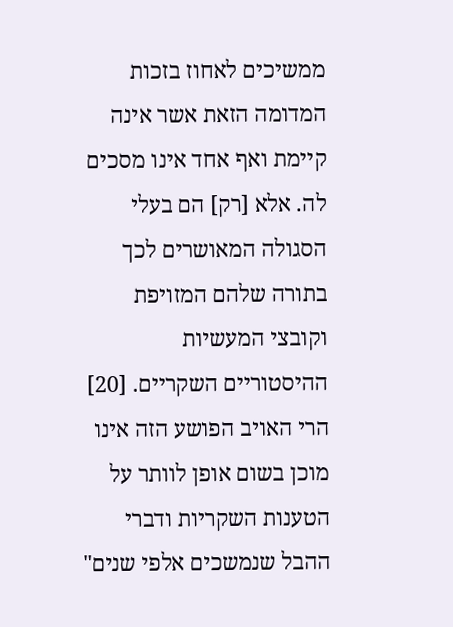ממשיכים לאחוז בזכות המדומה הזאת אשר אינה קיימת ואף אחד אינו מסכים לה. אלא [רק] הם בעלי הסגולה המאושרים לכך בתורה שלהם המזויפת וקובצי המעשיות ההיסטוריים השקריים. [20] הרי האויב הפושע הזה אינו מוכן בשום אופן לוותר על הטענות השקריות ודברי ההבל שנמשכים אלפי שנים"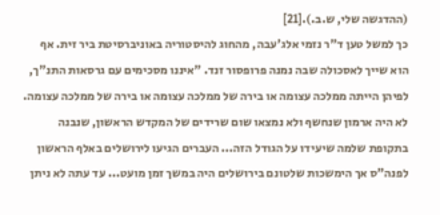(ההדגשה שלי, ש.ב.).[21]
כך למשל טען ד"ר נזמי אלג'עבה, מהחוג להיסטוריה באוניברסיטת ביר זית. אף הוא שייך לאסכולה שבה נמנה פרופסור זנד. "איננו מסכימים עם גרסאות התנ"ך, לפיהן הייתה ממלכה עצומה או בירה של ממלכה עצומה או בירה של ממלכה עצומה. לא היה ארמון שנחשף ולא נמצאו שום שרידים של המקדש הראשון, שנבנה בתקופת שלמה שיעידו על הגודל הזה... העברים הגיעו לירושלים באלף הראשון לפנה"ס אך הימשכות שלטונם בירושלים היה במשך זמן מועט... עד עתה לא ניתן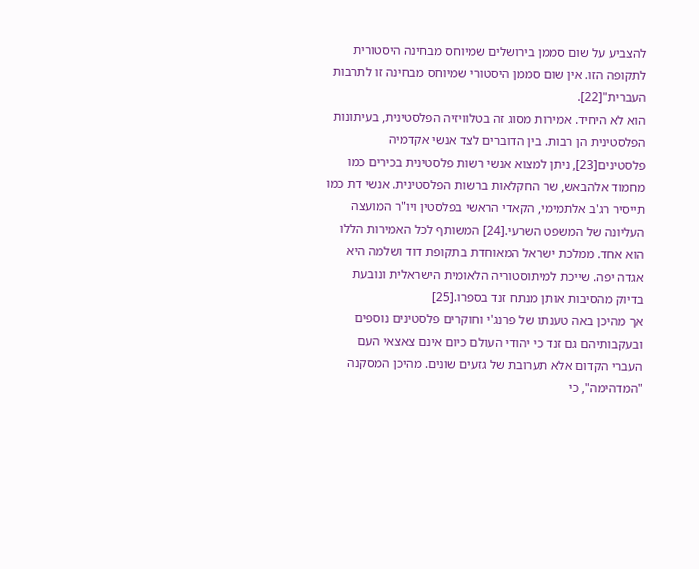להצביע על שום סממן בירושלים שמיוחס מבחינה היסטורית לתקופה הזו. אין שום סממן היסטורי שמיוחס מבחינה זו לתרבות העברית"[22].
הוא לא היחיד. אמירות מסוג זה בטלוויזיה הפלסטינית, בעיתונות הפלסטינית הן רבות. בין הדוברים לצד אנשי אקדמיה פלסטינים[23], ניתן למצוא אנשי רשות פלסטינית בכירים כמו מחמוד אלהבאש, שר החקלאות ברשות הפלסטינית. אנשי דת כמו תייסיר רג'ב אלתמימי, הקאדי הראשי בפלסטין ויו"ר המועצה העליונה של המשפט השרעי.[24] המשותף לכל האמירות הללו הוא אחד. ממלכת ישראל המאוחדת בתקופת דוד ושלמה היא אגדה יפה. שייכת למיתוסטוריה הלאומית הישראלית ונובעת בדיוק מהסיבות אותן מנתח זנד בספרו.[25]
אך מהיכן באה טענתו של פרנג'י וחוקרים פלסטינים נוספים ובעקבותיהם גם זנד כי יהודי העולם כיום אינם צאצאי העם העברי הקדום אלא תערובת של גזעים שונים. מהיכן המסקנה "המדהימה", כי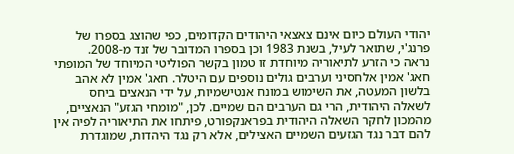יהודי העולם כיום אינם צאצאי היהודים הקדומים, כפי שהוצג בספרו של פרנג'י, שתואר לעיל, בשנת 1983 וכן בספרו המדובר של זנד מ-2008.
נראה כי הזרע לתיאוריה מיוחדת זו טמון בקשר הפוליטי המיוחד של המופתי חאג' אמין אלחסיני וערבים גולים נוספים עם היטלר. חאג' אמין לא אהב בלשון המעטה, את השימוש במונח אנטישמיות, על ידי הנאצים ביחס לשאלה היהודית, הרי גם הערבים הם שמיים. לכן, "מומחי הגזע" הנאציים, מהמכון לחקר השאלה היהודית בפראנקפורט, פיתחו את התיאוריה לפיה אין להם דבר נגד הגזעים השמיים האצילים, אלא רק נגד היהדות, שמוגדרת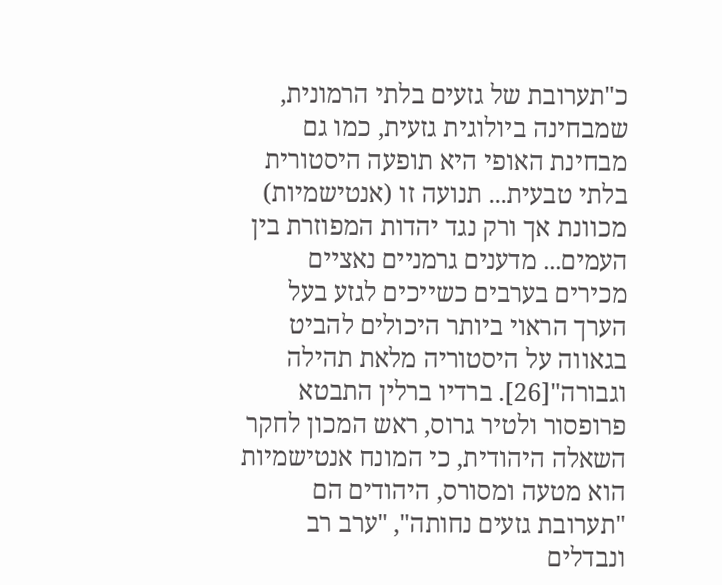כ"תערובת של גזעים בלתי הרמונית, שמבחינה ביולוגית גזעית, כמו גם מבחינת האופי היא תופעה היסטורית בלתי טבעית... תנועה זו (אנטישמיות) מכוונת אך ורק נגד יהדות המפוזרת בין העמים... מדענים גרמניים נאציים מכירים בערבים כשייכים לגזע בעל הערך הראוי ביותר היכולים להביט בגאווה על היסטוריה מלאת תהילה וגבורה"[26]. ברדיו ברלין התבטא פרופסור ולטיר גרוס, ראש המכון לחקר השאלה היהודית, כי המונח אנטישמיות הוא מטעה ומסורס, היהודים הם "תערובת גזעים נחותה", "ערב רב ונבדלים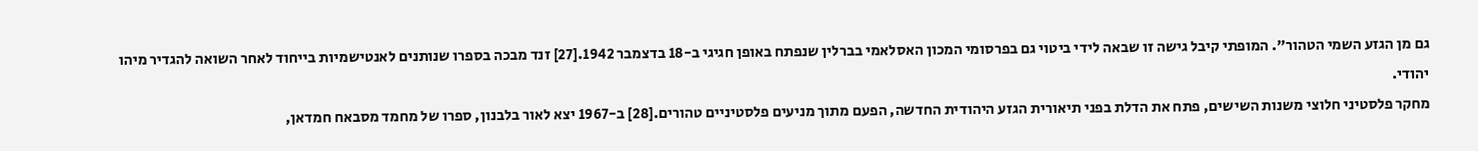גם מן הגזע השמי הטהור". המופתי קיבל גישה זו שבאה לידי ביטוי גם בפרסומי המכון האסלאמי בברלין שנפתח באופן חגיגי ב-18 בדצמבר 1942.[27] זנד מבכה בספרו שנותנים לאנטישמיות בייחוד לאחר השואה להגדיר מיהו יהודי.
מחקר פלסטיני חלוצי משנות השישים, פתח את הדלת בפני תיאורית הגזע היהודית החדשה, הפעם מתוך מניעים פלסטיניים טהורים.[28] ב-1967 יצא לאור בלבנון, ספרו של מחמד מסבאח חמדאן,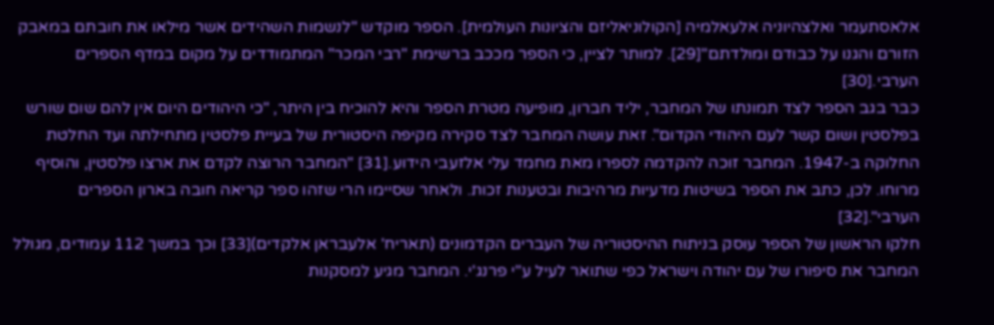אלאסתעמר ואלצהיוניה אלעאלמיה [הקולוניאליזם והציונות העולמית]. הספר מוקדש "לנשמות השהידים אשר מילאו את חובתם במאבק הזורם והגנו על כבודם ומולדתם"[29]. למותר לציין, כי הספר מככב ברשימת "רבי המכר" המתמודדים על מקום במדף הספרים הערבי.[30]
כבר בגב הספר לצד תמונתו של המחבר, יליד חברון, מופיעה מטרת הספר והיא להוכיח בין היתר, "כי היהודים היום אין להם שום שורש בפלסטין ושום קשר לעם היהודי הקדום". זאת עושה המחבר לצד סקירה מקיפה היסטורית של בעיית פלסטין מתחילתה ועד החלטת החלוקה ב-1947. המחבר זוכה להקדמה לספרו מאת מחמד עלי אלזעבי הידוע.[31] "המחבר הרוצה לקדם את ארצו פלסטין, והוסיף מרוחו. לכן, כתב את הספר בשיטות מדעיות מרהיבות ובטענות זכות. ולאחר שסיימו הרי שזהו ספר קריאה חובה בארון הספרים הערבי".[32]
חלקו הראשון של הספר עוסק בניתוח ההיסטוריה של העברים הקדמונים (תאריח' אלעבראן אלקדים)[33] וכך במשך 112 עמודים, מגולל המחבר את סיפורו של עם יהודה וישראל כפי שתואר לעיל ע"י פרנג'י. המחבר מגיע למסקנות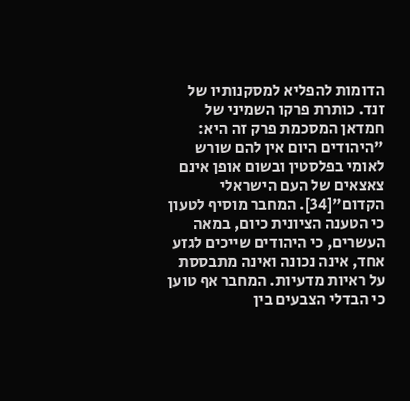הדומות להפליא למסקנותיו של זנד. כותרת פרקו השמיני של חמדאן המסכמת פרק זה היא: "היהודים היום אין להם שורש לאומי בפלסטין ובשום אופן אינם צאצאים של העם הישראלי הקדום"[34]. המחבר מוסיף לטעון כי הטענה הציונית כיום, במאה העשרים, כי היהודים שייכים לגזע אחד, אינה נכונה ואינה מתבססת על ראיות מדעיות. המחבר אף טוען כי הבדלי הצבעים בין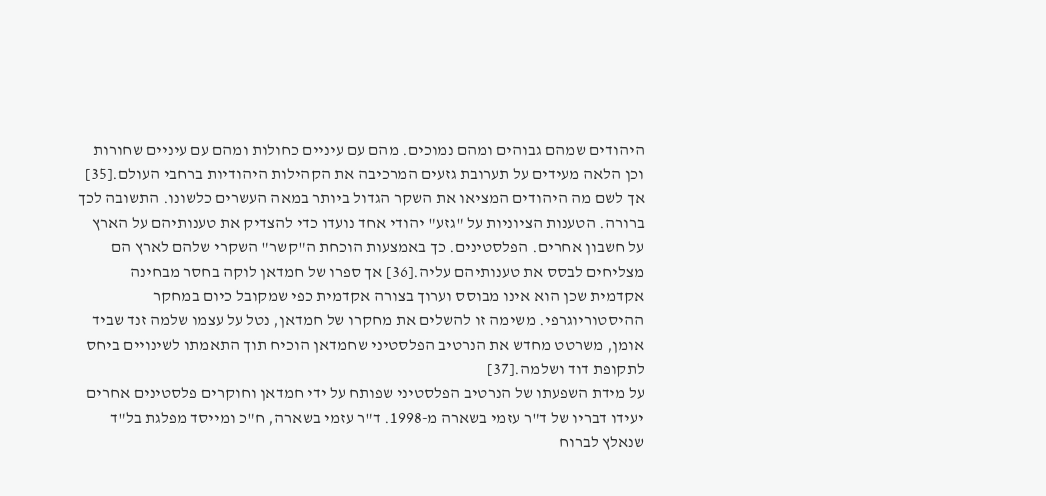היהודים שמהם גבוהים ומהם נמוכים. מהם עם עיניים כחולות ומהם עם עיניים שחורות וכן הלאה מעידים על תערובת גזעים המרכיבה את הקהילות היהודיות ברחבי העולם.[35]
אך לשם מה היהודים המציאו את השקר הגדול ביותר במאה העשרים כלשונו. התשובה לכך ברורה. הטענות הציוניות על "גזע" יהודי אחד נועדו כדי להצדיק את טענותיהם על הארץ על חשבון אחרים. הפלסטינים. כך באמצעות הוכחת ה"קשר" השקרי שלהם לארץ הם מצליחים לבסס את טענותיהם עליה.[36] אך ספרו של חמדאן לוקה בחסר מבחינה אקדמית שכן הוא אינו מבוסס וערוך בצורה אקדמית כפי שמקובל כיום במחקר ההיסטוריוגרפי. משימה זו להשלים את מחקרו של חמדאן, נטל על עצמו שלמה זנד שביד אומן, משרטט מחדש את הנרטיב הפלסטיני שחמדאן הוכיח תוך התאמתו לשינויים ביחס לתקופת דוד ושלמה.[37]
על מידת השפעתו של הנרטיב הפלסטיני שפותח על ידי חמדאן וחוקרים פלסטינים אחרים יעידו דבריו של ד"ר עזמי בשארה מ-1998. ד"ר עזמי בשארה, ח"כ ומייסד מפלגת בל"ד שנאלץ לברוח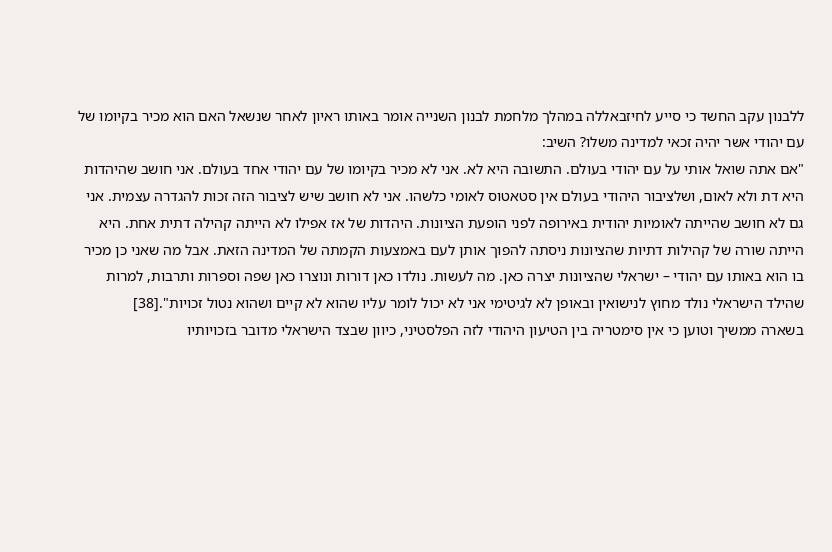ללבנון עקב החשד כי סייע לחיזבאללה במהלך מלחמת לבנון השנייה אומר באותו ראיון לאחר שנשאל האם הוא מכיר בקיומו של עם יהודי אשר יהיה זכאי למדינה משלו? השיב:
"אם אתה שואל אותי על עם יהודי בעולם. התשובה היא לא. אני לא מכיר בקיומו של עם יהודי אחד בעולם. אני חושב שהיהדות היא דת ולא לאום, ושלציבור היהודי בעולם אין סטאטוס לאומי כלשהו. אני לא חושב שיש לציבור הזה זכות להגדרה עצמית. אני גם לא חושב שהייתה לאומיות יהודית באירופה לפני הופעת הציונות. היהדות של אז אפילו לא הייתה קהילה דתית אחת. היא הייתה שורה של קהילות דתיות שהציונות ניסתה להפוך אותן לעם באמצעות הקמתה של המדינה הזאת. אבל מה שאני כן מכיר בו הוא באותו עם יהודי – ישראלי שהציונות יצרה כאן. מה לעשות. נולדו כאן דורות ונוצרו כאן שפה וספרות ותרבות, למרות שהילד הישראלי נולד מחוץ לנישואין ובאופן לא לגיטימי אני לא יכול לומר עליו שהוא לא קיים ושהוא נטול זכויות".[38]
בשארה ממשיך וטוען כי אין סימטריה בין הטיעון היהודי לזה הפלסטיני, כיוון שבצד הישראלי מדובר בזכויותיו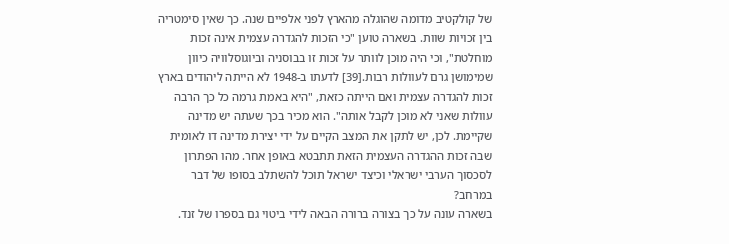של קולקטיב מדומה שהוגלה מהארץ לפני אלפיים שנה. כך שאין סימטריה בין זכויות שוות. בשארה טוען "כי הזכות להגדרה עצמית אינה זכות מוחלטת", וכי היה מוכן לוותר על זכות זו בבוסניה וביוגוסלוויה כיוון שמימושן גרם לעוולות רבות.[39] לדעתו ב-1948 לא הייתה ליהודים בארץ זכות להגדרה עצמית ואם הייתה כזאת, "היא באמת גרמה כל כך הרבה עוולות שאני לא מוכן לקבל אותה". הוא מכיר בכך שעתה יש מדינה שקיימת. לכן, יש לתקן את המצב הקיים על ידי יצירת מדינה דו לאומית שבה זכות ההגדרה העצמית הזאת תתבטא באופן אחר. מהו הפתרון לסכסוך הערבי ישראלי וכיצד ישראל תוכל להשתלב בסופו של דבר במרחב?
בשארה עונה על כך בצורה ברורה הבאה לידי ביטוי גם בספרו של זנד.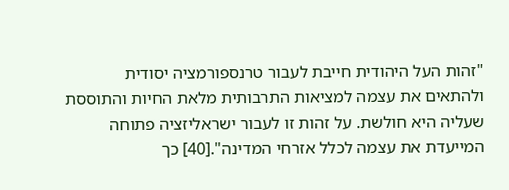"זהות העל היהודית חייבת לעבור טרנספורמציה יסודית ולהתאים את עצמה למציאות התרבותית מלאת החיות והתוססת שעליה היא חולשת. על זהות זו לעבור ישראליזציה פתוחה המייעדת את עצמה לכלל אזרחי המדינה".[40] כך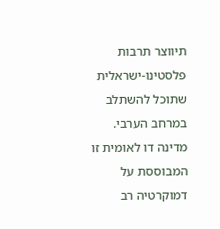תיווצר תרבות פלסטינו-ישראלית שתוכל להשתלב במרחב הערבי. מדינה דו לאומית זו המבוססת על דמוקרטיה רב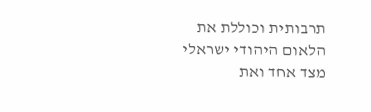תרבותית וכוללת את הלאום היהודי ישראלי מצד אחד ואת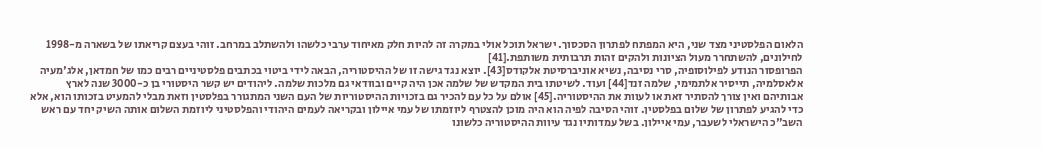הלאום הפלסטיני מצד שני, היא המפתח לפתרון הסכסוך. ישראל תוכל אולי במקרה זה להיות חלק מאיחוד ערבי כלשהו ולהשתלב במרחב. זוהי בעצם קריאתו של בשארה מ-1998 לחילונים, להשתחרר מעול הציונות ולהקים זהות תרבותית משותפת.[41]
הפרופסור הנודע לפילוסופיה, סרי נסיבה, נשיא אוניברסיטת אלקודס[43]. יוצא נגד גישה זו של ההיסטוריה, הבאה לידי ביטוי בכתבים פלסטיניים רבים כמו של חמדאן, אלג'מעיה אלאסלמיה, תייסיר אלתמימי, שלמה זנד[44] ועוד. לשיטתו בית המקדש של שלמה אכן היה קיים ובוודאי גם מלכות שלמה. ליהודים יש קשר היסטורי בן כ-3000 שנה לארץ אבותיהם ואין צורך להסתיר זאת או לעוות את ההיסטוריה.[45] אולם על כל עם להכיר גם בזכויות ההיסטוריות של העם השני המתגורר בפלסטין וזאת מבלי להמעיט בזכותו הוא, אלא כדי להגיע לפתרון של שלום בפלסטין. זוהי הסיבה לפיה הוא היה מוכן להצטרף ליוזמתו של עמי איילון ובקריאה לעמים היהודי והפלסטיני ליוזמת השלום אותה השיק יחד עם ראש השב"כ הישראלי לשעבר, עמי איילון. בשל עמדותיו נגד עיוות ההיסטוריה כלשונו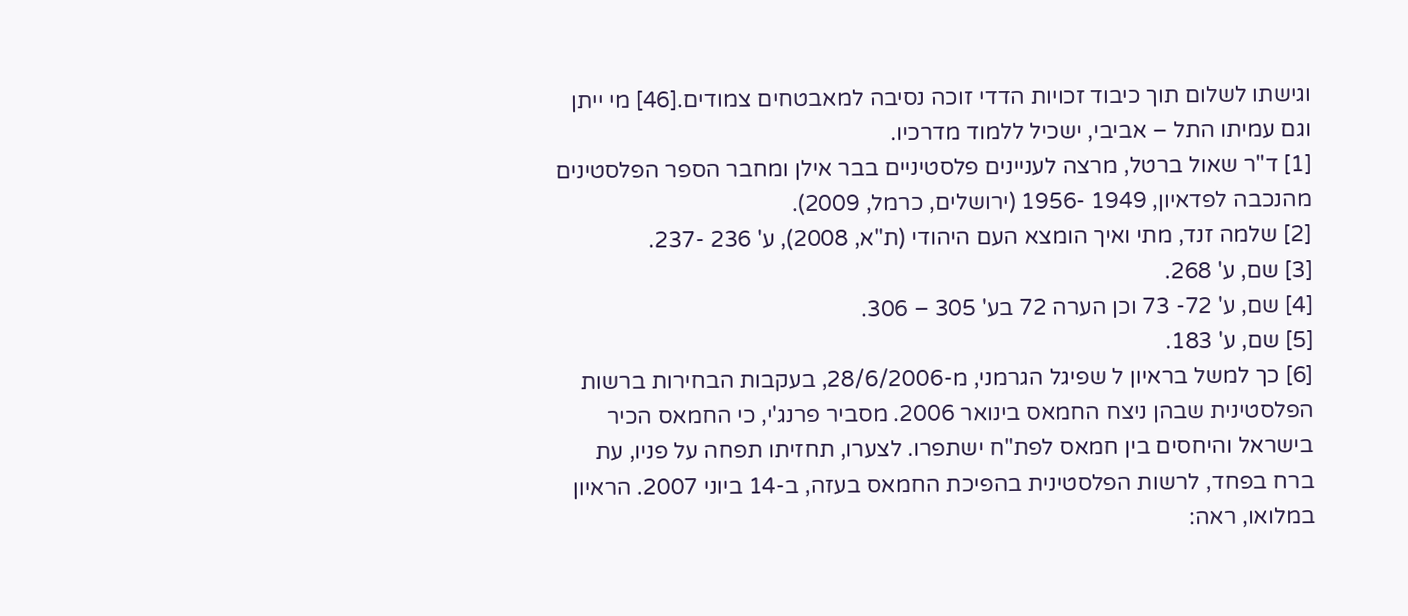וגישתו לשלום תוך כיבוד זכויות הדדי זוכה נסיבה למאבטחים צמודים.[46] מי ייתן וגם עמיתו התל – אביבי, ישכיל ללמוד מדרכיו.
[1] ד"ר שאול ברטל, מרצה לעניינים פלסטיניים בבר אילן ומחבר הספר הפלסטינים מהנכבה לפדאיון, 1949 -1956 (ירושלים, כרמל, 2009).
[2] שלמה זנד, מתי ואיך הומצא העם היהודי (ת"א, 2008), ע' 236 -237.
[3] שם, ע' 268.
[4] שם, ע' 72- 73 וכן הערה 72 בע' 305 – 306.
[5] שם, ע' 183.
[6] כך למשל בראיון ל שפיגל הגרמני, מ-28/6/2006, בעקבות הבחירות ברשות הפלסטינית שבהן ניצח החמאס בינואר 2006. מסביר פרנג'י, כי החמאס הכיר בישראל והיחסים בין חמאס לפת"ח ישתפרו. לצערו, תחזיתו תפחה על פניו, עת ברח בפחד, לרשות הפלסטינית בהפיכת החמאס בעזה, ב-14 ביוני 2007. הראיון במלואו, ראה: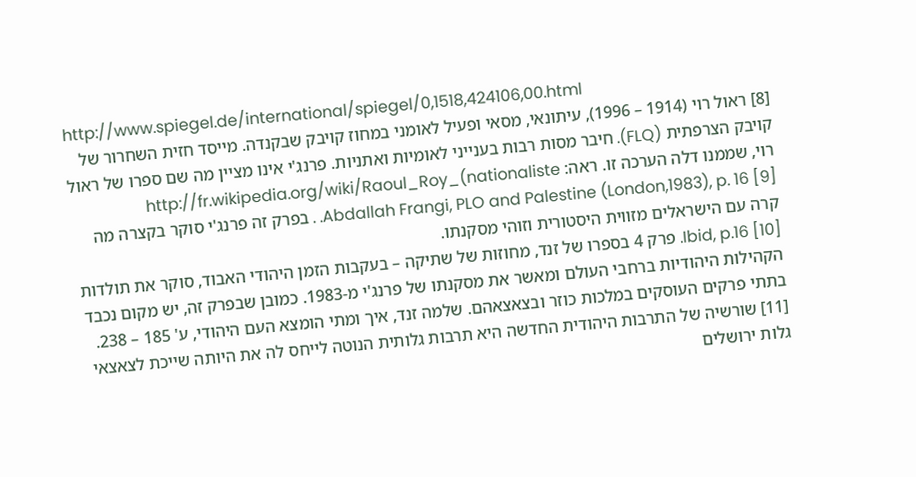http://www.spiegel.de/international/spiegel/0,1518,424106,00.html
[8] ראול רוי (1914 – 1996), עיתונאי, מסאי ופעיל לאומני במחוז קויבק שבקנדה. מייסד חזית השחרור של קויבק הצרפתית (FLQ). חיבר מסות רבות בענייני לאומיות ואתניות. פרנג'י אינו מציין מה שם ספרו של ראול רוי, שממנו דלה הערכה זו. ראה: http://fr.wikipedia.org/wiki/Raoul_Roy_(nationaliste
[9] Abdallah Frangi, PLO and Palestine (London,1983), p. 16. . בפרק זה פרנג'י סוקר בקצרה מה קרה עם הישראלים מזווית היסטורית וזוהי מסקנתו.
[10] Ibid, p.16. פרק 4 בספרו של זנד, מחוזות של שתיקה – בעקבות הזמן היהודי האבוד, סוקר את תולדות הקהילות היהודיות ברחבי העולם ומאשר את מסקנתו של פרנג'י מ-1983. כמובן שבפרק זה, יש מקום נכבד בתתי פרקים העוסקים במלכות כוזר ובצאצאהם. שלמה זנד, איך ומתי הומצא העם היהודי, ע' 185 – 238.
[11] שורשיה של התרבות היהודית החדשה היא תרבות גלותית הנוטה לייחס לה את היותה שייכת לצאצאי גלות ירושלים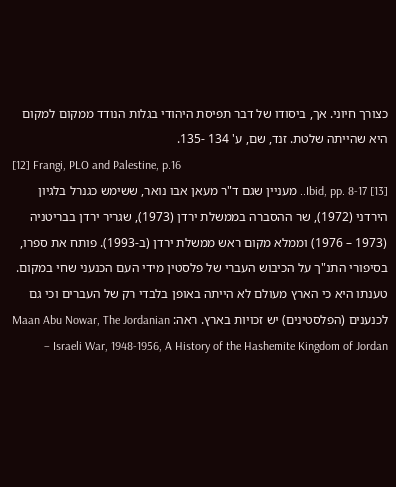כצורך חיוני. אך, ביסודו של דבר תפיסת היהודי בגלות הנודד ממקום למקום היא שהייתה שלטת. זנד, שם, ע' 134 -135.
[12] Frangi, PLO and Palestine, p.16
[13] Ibid, pp. 8-17.. מעניין שגם ד"ר מעאן אבו נואר, ששימש כגנרל בלגיון הירדני (1972), שר ההסברה בממשלת ירדן (1973), שגריר ירדן בבריטניה (1973 – 1976) וממלא מקום ראש ממשלת ירדן (ב-1993). פותח את ספרו, בסיפורי התנ"ך על הכיבוש העברי של פלסטין מידי העם הכנעני שחי במקום. טענתו היא כי הארץ מעולם לא הייתה באופן בלבדי רק של העברים וכי גם לכנענים (הפלסטינים) יש זכויות בארץ. ראה: Maan Abu Nowar, The Jordanian – Israeli War, 1948-1956, A History of the Hashemite Kingdom of Jordan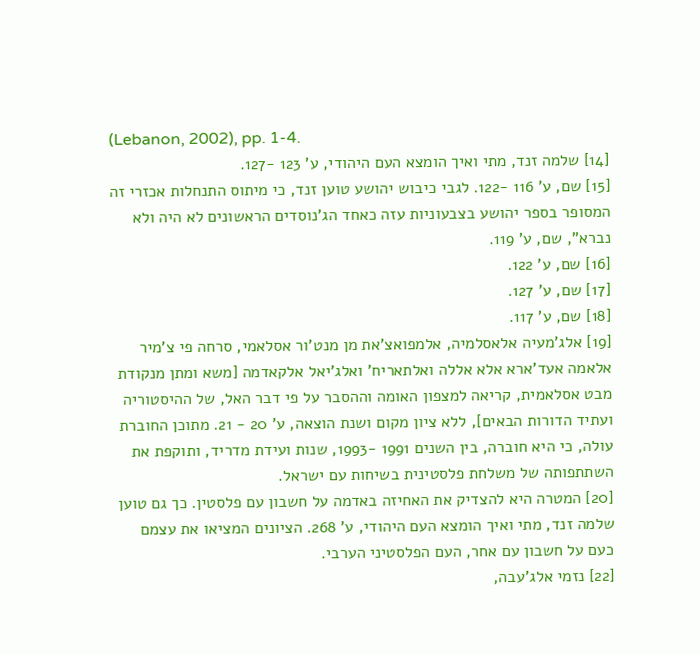(Lebanon, 2002), pp. 1-4.
[14] שלמה זנד, מתי ואיך הומצא העם היהודי, ע' 123 -127.
[15] שם, ע' 116 -122. לגבי כיבוש יהושע טוען זנד, כי מיתוס התנחלות אכזרי זה המסופר בספר יהושע בצבעוניות עזה כאחד הג'נוסדים הראשונים לא היה ולא נברא", שם, ע' 119.
[16] שם, ע' 122.
[17] שם, ע' 127.
[18] שם, ע' 117.
[19] אלג'מעיה אלאסלמיה, אלמפואצ'את מן מנט'ור אסלאמי, סרחה פי צ'מיר אלאמה אעד'ארא אלא אללה ואלתאריח' ואלג'יאל אלקאדמה [משא ומתן מנקודת מבט אסלאמית, קריאה למצפון האומה וההסבר על פי דבר האל, של ההיסטוריה ועתיד הדורות הבאים], ללא ציון מקום ושנת הוצאה, ע' 20 - 21. מתוכן החוברת עולה, כי היא חוברה, בין השנים 1991 -1993, שנות ועידת מדריד, ותוקפת את השתתפותה של משלחת פלסטינית בשיחות עם ישראל.
[20] המטרה היא להצדיק את האחיזה באדמה על חשבון עם פלסטין. כך גם טוען שלמה זנד, מתי ואיך הומצא העם היהודי, ע' 268. הציונים המציאו את עצמם כעם על חשבון עם אחר, העם הפלסטיני הערבי.
[22] נזמי אלג'עבה,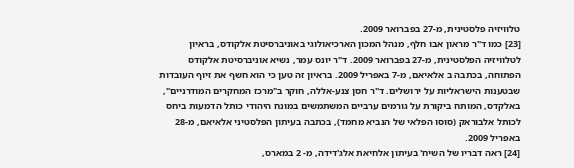טלוויזיה פלסטינית, מ-27 בפברואר 2009.
[23] כמו ד"ר מראון אבו חלף, מנהל המכון הארכיאולוגי באוניברסיטת אלקודס, בראיון לטלוויזיה הפלסטינית, מ-27 בפברואר 2009. ד"ר יונס עמר, נשיא אוניברסיטת אלקודס הפתוחה, בכתבה ב אלאיאם, מ-7 באפריל 2009. בראיון זה טען כי הוא חשף את זיוף העובדות שבטענות הישראליות על ירושלים. ד"ר חסן צנע-אללה, חוקר ב"מרכז המחקרים המודרניים", באלקדס, המותח ביקורת על גורמים ערביים המשתמשים במונח היהודי כותל הדמעות ביחס לכותל אלבוראק (סוסו הפלאי של הנביא מחמד), בכתבה בעיתון הפלסטיני אלאיאם, מ-28 באפריל 2009.
[24] ראה דבריו של השיח' בעיתון אלחיאת אלג'דידה, מ- 2 במארס,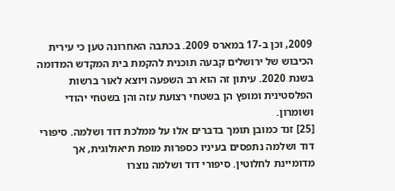2009, וכן ב-17 במארס 2009. בכתבה האחרונה טען כי עירית הכיבוש של ירושלים קבעה תוכנית להקמת בית המקדש המדומה בשנת 2020. עיתון זה הוא רב השפעה ויוצא לאור ברשות הפלסטינית ומופץ הן בשטחי רצועת עזה והן בשטחי יהודי ושומרון.
[25] זנד כמובן תומך בדברים אלו על ממלכת דוד ושלמה. סיפורי דוד ושלמה נתפסים בעיניו כספרות מופת תיאולוגית, אך מדומיינת לחלוטין. סיפורי דוד ושלמה נוצרו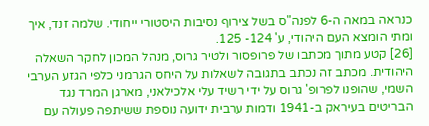כנראה במאה ה-6 לפנה"ס בשל צירוף נסיבות היסטורי ייחודי. שלמה זנד, איך ומתי הומצא העם היהודי, ע' 124- 125.
[26] קטע מתוך מכתבו של פרופסור ולטיר גרוס, מנהל המכון לחקר השאלה היהודית. מכתב זה נכתב בתגובה לשאלות על היחס הגרמני כלפי הגזע הערבי השמי, שהופנו לפרופ' גרוס על ידי רשיד עלי אלכילאני, מארגן המרד נגד הבריטים בעיראק ב-1941 ודמות ערבית ידועה נוספת ששיתפה פעולה עם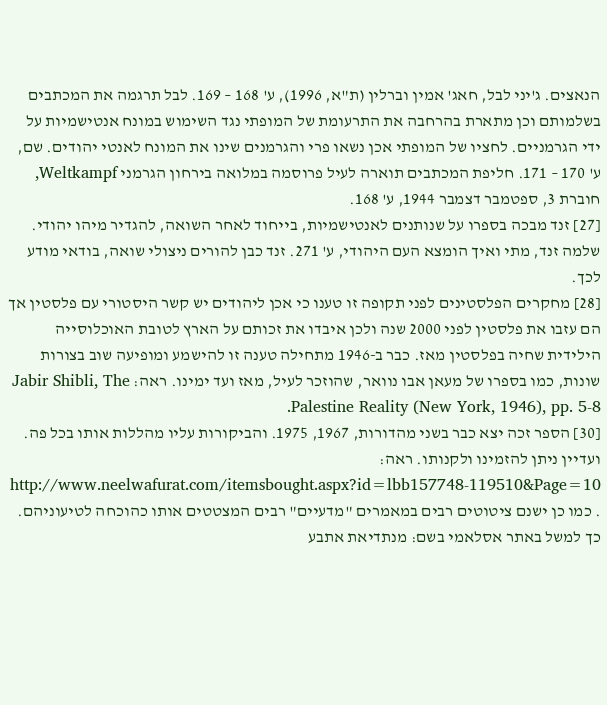הנאצים. ג'יני לבל, חאג' אמין וברלין (ת"א, 1996), ע' 168 – 169. לבל תרגמה את המכתבים בשלמותם וכן מתארת בהרחבה את התרעומת של המופתי נגד השימוש במונח אנטישמיות על ידי הגרמניים. לחציו של המופתי אכן נשאו פרי והגרמנים שינו את המונח לאנטי יהודים. שם, ע' 170 – 171. חליפת המכתבים תוארה לעיל פרוסמה במלואה בירחון הגרמני Weltkampf, חוברת 3, ספטמבר דצמבר 1944, ע' 168.
[27] זנד מבכה בספרו על שנותנים לאנטישמיות, בייחוד לאחר השואה, להגדיר מיהו יהודי. שלמה זנד, מתי ואיך הומצא העם היהודי, ע' 271. זנד כבן להורים ניצולי שואה, בודאי מודע לכך.
[28] מחקרים הפלסטינים לפני תקופה זו טענו כי אכן ליהודים יש קשר היסטורי עם פלסטין אך הם עזבו את פלסטין לפני 2000 שנה ולכן איבדו את זכותם על הארץ לטובת האוכלוסייה הילידית שחיה בפלסטין מאז. כבר ב-1946 מתחילה טענה זו להישמע ומופיעה שוב בצורות שונות, כמו בספרו של מעאן אבו נוואר, שהוזכר לעיל, מאז ועד ימינו. ראה: Jabir Shibli, The Palestine Reality (New York, 1946), pp. 5-8.
[30] הספר זכה יצא כבר בשני מהדורות, 1967, 1975. והביקורות עליו מהללות אותו בכל פה. ועדיין ניתן להזמינו ולקנותו. ראה: http://www.neelwafurat.com/itemsbought.aspx?id=lbb157748-119510&Page=10 . כמו כן ישנם ציטוטים רבים במאמרים "מדעיים" רבים המצטטים אותו כהוכחה לטיעוניהם. כך למשל באתר אסלאמי בשם: מנתדיאת אתבע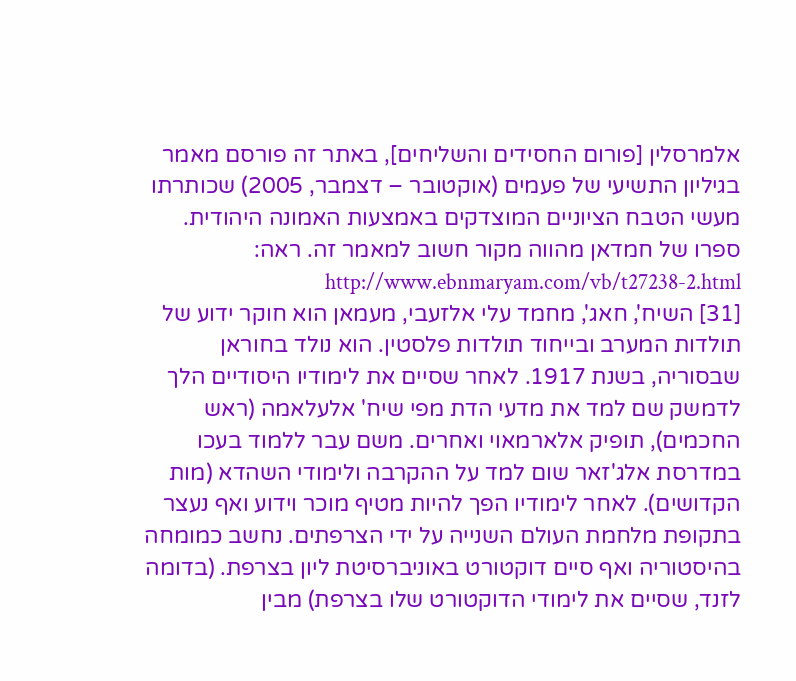אלמרסלין [פורום החסידים והשליחים], באתר זה פורסם מאמר בגיליון התשיעי של פעמים (אוקטובר – דצמבר, 2005) שכותרתו מעשי הטבח הציוניים המוצדקים באמצעות האמונה היהודית. ספרו של חמדאן מהווה מקור חשוב למאמר זה. ראה: http://www.ebnmaryam.com/vb/t27238-2.html
[31] השיח', חאג', מחמד עלי אלזעבי, מעמאן הוא חוקר ידוע של תולדות המערב ובייחוד תולדות פלסטין. הוא נולד בחוראן שבסוריה, בשנת 1917. לאחר שסיים את לימודיו היסודיים הלך לדמשק שם למד את מדעי הדת מפי שיח' אלעלאמה (ראש החכמים), תופיק אלארמאוי ואחרים. משם עבר ללמוד בעכו במדרסת אלג'זאר שום למד על ההקרבה ולימודי השהדא (מות הקדושים). לאחר לימודיו הפך להיות מטיף מוכר וידוע ואף נעצר בתקופת מלחמת העולם השנייה על ידי הצרפתים. נחשב כמומחה בהיסטוריה ואף סיים דוקטורט באוניברסיטת ליון בצרפת. (בדומה לזנד, שסיים את לימודי הדוקטורט שלו בצרפת) מבין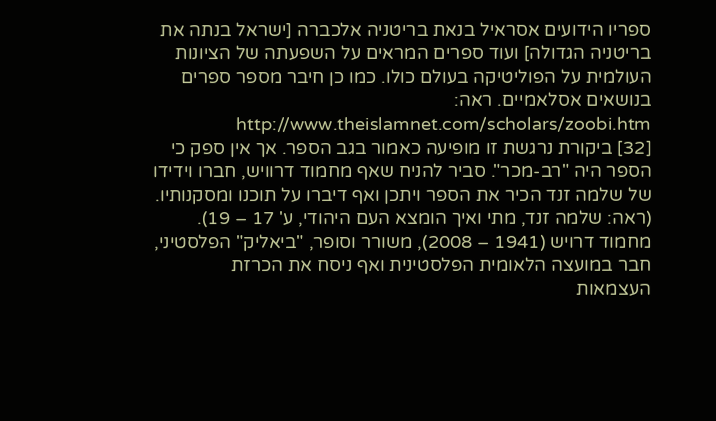ספריו הידועים אסראיל בנאת בריטניה אלכברה [ישראל בנתה את בריטניה הגדולה] ועוד ספרים המראים על השפעתה של הציונות העולמית על הפוליטיקה בעולם כולו. כמו כן חיבר מספר ספרים בנושאים אסלאמיים. ראה: http://www.theislamnet.com/scholars/zoobi.htm
[32] ביקורת נרגשת זו מופיעה כאמור בגב הספר. אך אין ספק כי הספר היה "רב-מכר". סביר להניח שאף מחמוד דרוויש, חברו וידידו של שלמה זנד הכיר את הספר ויתכן ואף דיברו על תוכנו ומסקנותיו. (ראה: שלמה זנד, מתי ואיך הומצא העם היהודי, ע' 17 – 19). מחמוד דרויש (1941 – 2008), משורר וסופר, "ביאליק" הפלסטיני, חבר במועצה הלאומית הפלסטינית ואף ניסח את הכרזת העצמאות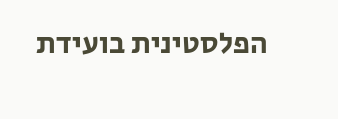הפלסטינית בועידת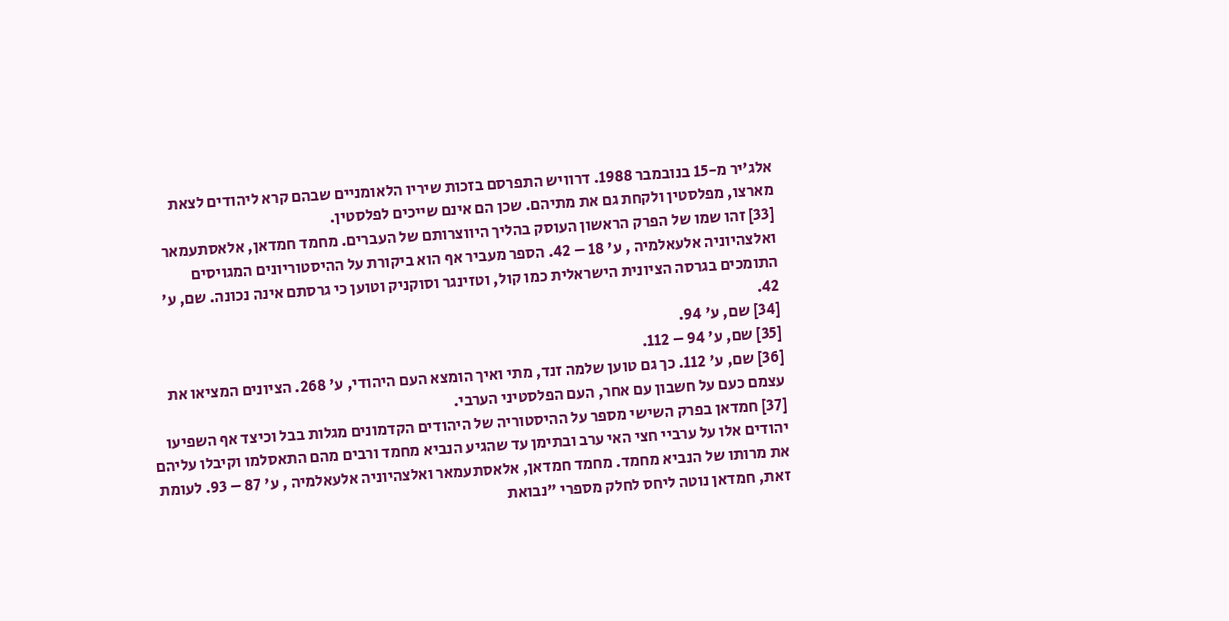אלג'יר מ-15 בנובמבר 1988. דרוויש התפרסם בזכות שיריו הלאומניים שבהם קרא ליהודים לצאת מארצו, מפלסטין ולקחת גם את מתיהם. שכן הם אינם שייכים לפלסטין.
[33] זהו שמו של הפרק הראשון העוסק בהליך היווצרותם של העברים. מחמד חמדאן, אלאסתעמאר ואלצהיוניה אלעאלמיה , ע' 18 – 42. הספר מעביר אף הוא ביקורת על ההיסטוריונים המגויסים התומכים בגרסה הציונית הישראלית כמו קול, וטזינגר וסוקניק וטוען כי גרסתם אינה נכונה. שם, ע' 42.
[34] שם, ע' 94.
[35] שם, ע' 94 – 112.
[36] שם, ע' 112. כך גם טוען שלמה זנד, מתי ואיך הומצא העם היהודי, ע' 268. הציונים המציאו את עצמם כעם על חשבון עם אחר, העם הפלסטיני הערבי.
[37] חמדאן בפרק השישי מספר על ההיסטוריה של היהודים הקדמונים מגלות בבל וכיצד אף השפיעו יהודים אלו על ערביי חצי האי ערב ובתימן עד שהגיע הנביא מחמד ורבים מהם התאסלמו וקיבלו עליהם את מרותו של הנביא מחמד. מחמד חמדאן, אלאסתעמאר ואלצהיוניה אלעאלמיה , ע' 87 – 93. לעומת זאת, חמדאן נוטה ליחס לחלק מספרי "נבואת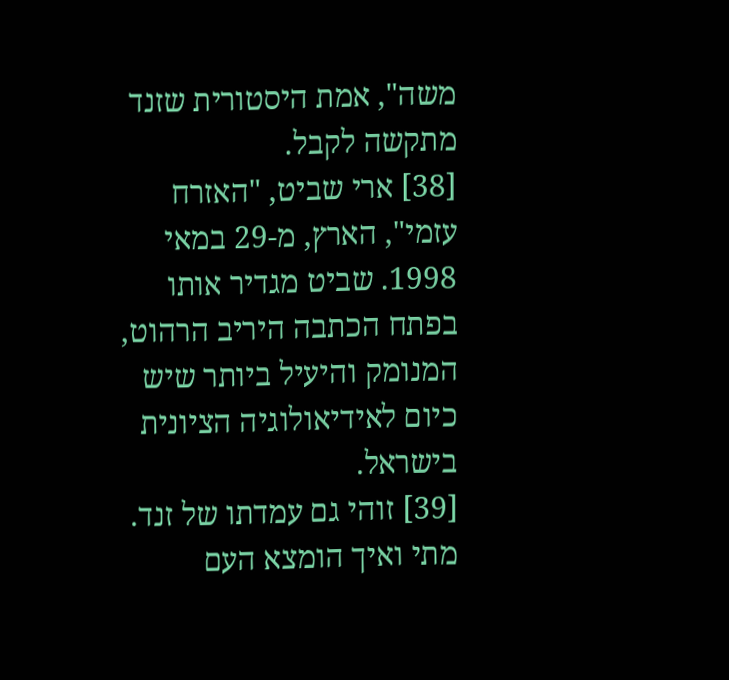משה", אמת היסטורית שזנד מתקשה לקבל.
[38] ארי שביט, "האזרח עזמי", הארץ, מ-29 במאי 1998. שביט מגדיר אותו בפתח הכתבה היריב הרהוט, המנומק והיעיל ביותר שיש כיום לאידיאולוגיה הציונית בישראל.
[39] זוהי גם עמדתו של זנד. מתי ואיך הומצא העם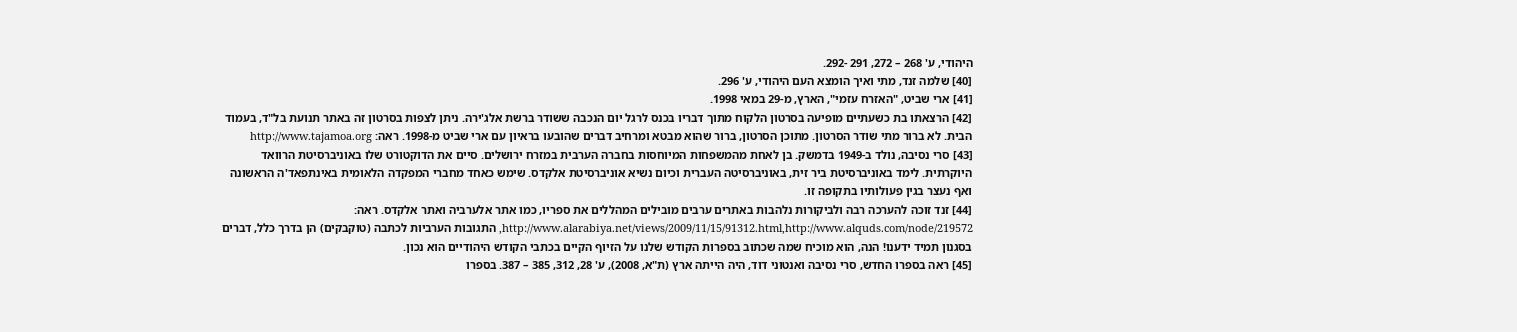היהודי, ע' 268 – 272, 291 -292.
[40] שלמה זנד, מתי ואיך הומצא העם היהודי, ע' 296.
[41] ארי שביט, "האזרח עזמי", הארץ, מ-29 במאי 1998.
[42] הרצאתו בת כשעתיים מופיעה בסרטון הלקוח מתוך דבריו בכנס לרגל יום הנכבה ששודר ברשת אלג'ירה. ניתן לצפות בסרטון זה באתר תנועת בל"ד, בעמוד הבית. לא ברור מתי שודר הסרטון. מתוכן הסרטון, ברור שהוא מבטא ומרחיב דברים שהובעו בראיון עם ארי שביט מ-1998. ראה: http://www.tajamoa.org
[43] סרי נסיבה, נולד ב-1949 בדמשק. בן לאחת מהמשפחות המיוחסות בחברה הערבית במזרח ירושלים. סיים את הדוקטורט שלו באוניברסיטת הרוואד היוקרתית. לימד באוניברסיטת ביר זית, באוניברסיטה העברית וכיום נשיא אוניברסיטת אלקדס. שימש כאחד מחברי המפקדה הלאומית באינתפאד'ה הראשונה ואף נעצר בגין פעולותיו בתקופה זו.
[44] זנד זוכה להערכה רבה ולביקורות נלהבות באתרים ערבים מובילים המהללים את ספריו, כמו אתר אלערביה ואתר אלקדס. ראה: http://www.alarabiya.net/views/2009/11/15/91312.html,http://www.alquds.com/node/219572, התגובות הערביות לכתבה (טוקבקים) הן בדרך כלל, דברים בסגנון תמיד ידענו! הנה, הוא מוכיח שמה שכתוב בספרות הקודש שלנו על הזיוף הקיים בכתבי הקודש היהודיים הוא נכון.
[45] ראה בספרו החדש, סרי נסיבה ואנטוני דוד, היה הייתה ארץ (ת"א, 2008), ע' 28, 312, 385 – 387. בספרו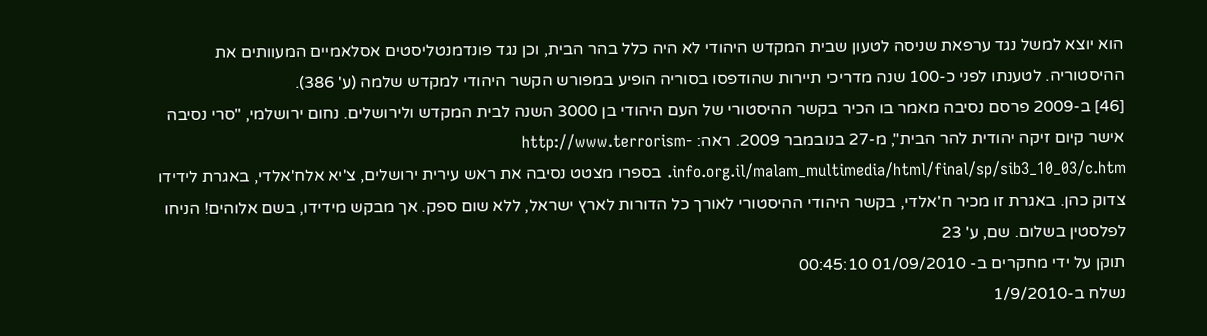הוא יוצא למשל נגד ערפאת שניסה לטעון שבית המקדש היהודי לא היה כלל בהר הבית, וכן נגד פונדמנטליסטים אסלאמיים המעוותים את ההיסטוריה. לטענתו לפני כ-100 שנה מדריכי תיירות שהודפסו בסוריה הופיע במפורש הקשר היהודי למקדש שלמה (ע' 386).
[46] ב-2009 פרסם נסיבה מאמר בו הכיר בקשר ההיסטורי של העם היהודי בן 3000 השנה לבית המקדש ולירושלים. נחום ירושלמי, "סרי נסיבה אישר קיום זיקה יהודית להר הבית", מ-27 בנובמבר 2009. ראה: http://www.terrorism-info.org.il/malam_multimedia/html/final/sp/sib3_10_03/c.htm. בספרו מצטט נסיבה את ראש עירית ירושלים, צ'יא אלח'אלדי, באגרת לידידו צדוק כהן. באגרת זו מכיר ח'אלדי, בקשר היהודי ההיסטורי לאורך כל הדורות לארץ ישראל, ללא שום ספק. אך מבקש מידידו, בשם אלוהים! הניחו לפלסטין בשלום. שם, ע' 23
תוקן על ידי מחקרים ב- 01/09/2010 00:45:10
נשלח ב-1/9/2010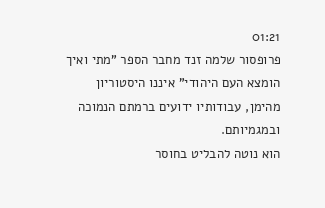01:21
פרופסור שלמה זנד מחבר הספר "מתי ואיך הומצא העם היהודי" איננו היסטוריון מהימן, עבודותיו ידועים ברמתם הנמוכה ובמגמיותם.
הוא נוטה להבליט בחוסר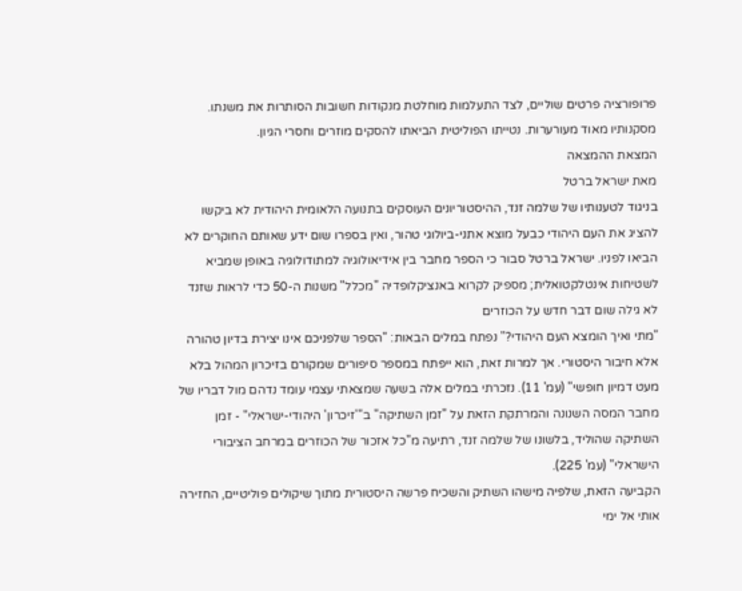פרופורציה פרטים שוליים, לצד התעלמות מוחלטת מנקודות חשובות הסותרות את משנתו.
מסקנותיו מאוד מעורערות. נטייתו הפוליטית הביאתו להסקים מוזרים וחסרי הגיון.
המצאת ההמצאה
מאת ישראל ברטל
בניגוד לטענותיו של שלמה זנד, ההיסטוריונים העוסקים בתנועה הלאומית היהודית לא ביקשו להציג את העם היהודי כבעל מוצא אתני-ביולוגי טהור, ואין בספרו שום ידע שאותם החוקרים לא הביאו לפניו. ישראל ברטל סבור כי הספר מחבר בין אידיאולוגיה למתודולוגיה באופן שמביא לשטיחות אינטלקטואלית; מספיק לקרוא באנציקלופדיה "מכלל" משנות ה-50 כדי לראות שזנד לא גילה שום דבר חדש על הכוזרים
"מתי ואיך הומצא העם היהודי?" נפתח במלים הבאות: "הספר שלפניכם אינו יצירת בדיון טהורה אלא חיבור היסטורי. אך למרות זאת, הוא ייפתח במספר סיפורים שמקורם בזיכרון המהול בלא מעט דמיון חופשי" (עמ' 11). נזכרתי במלים אלה בשעה שמצאתי עצמי עומד נדהם מול דבריו של מחבר המסה השנונה והמרתקת הזאת על "זמן השתיקה" ב"'זיכרון' היהודי-ישראלי" - זמן השתיקה שהוליד, בלשונו של שלמה זנד, רתיעה מ"כל אזכור של הכוזרים במרחב הציבורי הישראלי" (עמ' 225).
הקביעה הזאת, שלפיה מישהו השתיק והשכיח פרשה היסטורית מתוך שיקולים פוליטיים, החזירה אותי אל ימי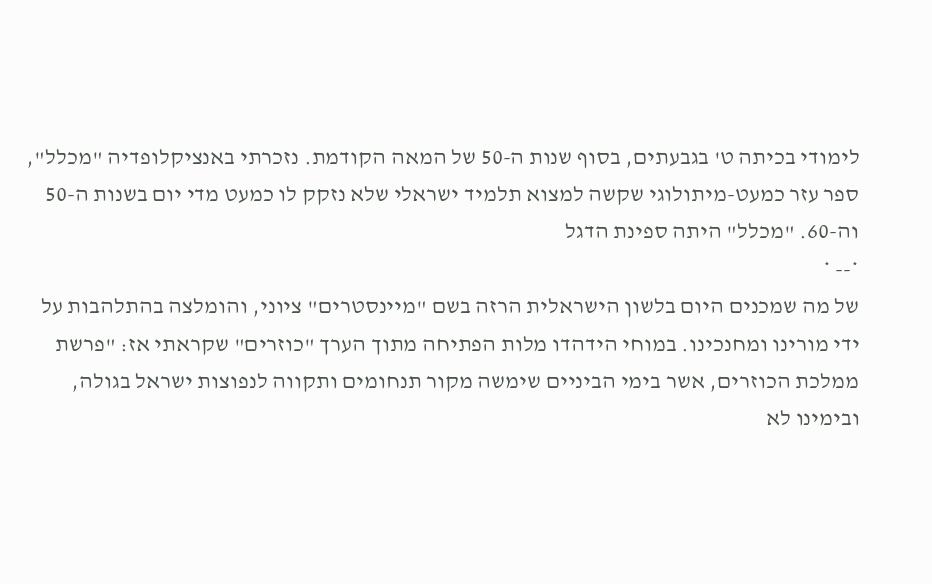לימודי בכיתה ט' בגבעתים, בסוף שנות ה-50 של המאה הקודמת. נזכרתי באנציקלופדיה "מכלל", ספר עזר כמעט-מיתולוגי שקשה למצוא תלמיד ישראלי שלא נזקק לו כמעט מדי יום בשנות ה-50 וה-60. "מכלל" היתה ספינת הדגל
*-- *
של מה שמכנים היום בלשון הישראלית הרזה בשם "מיינסטרים" ציוני, והומלצה בהתלהבות על ידי מורינו ומחנכינו. במוחי הידהדו מלות הפתיחה מתוך הערך "כוזרים" שקראתי אז: "פרשת ממלכת הכוזרים, אשר בימי הביניים שימשה מקור תנחומים ותקווה לנפוצות ישראל בגולה, ובימינו לא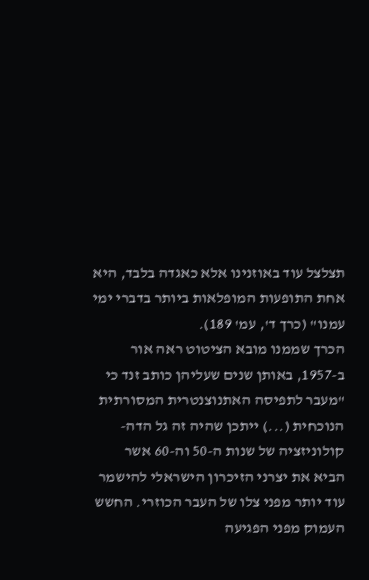תצלצל עוד באוזנינו אלא כאגדה בלבד, היא אחת התופעות המופלאות ביותר בדברי ימי עמנו" (כרך ד', עמ' 189).
הכרך שממנו מובא הציטוט ראה אור ב-1957, באותן שנים שעליהן כותב זנד כי "מעבר לתפיסה האתנוצנטרית המסורתית הנוכחית (...) ייתכן שהיה זה גל הדה-קולוניזציה של שנות ה-50 וה-60 אשר הביא את יצרני הזיכרון הישראלי להישמר עוד יותר מפני צלו של העבר הכוזרי. החשש העמוק מפני הפגיעה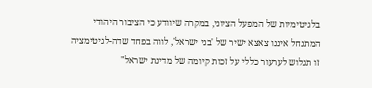בלגיטימיות של המפעל הציוני, במקרה שיוודע כי הציבור היהודי המתנחל איננו צאצא ישיר של 'בני ישראל', לווה בפחד שדה-לגיטימציה זו תגלוש לערעור כללי על זכות קיומה של מדינת ישראל"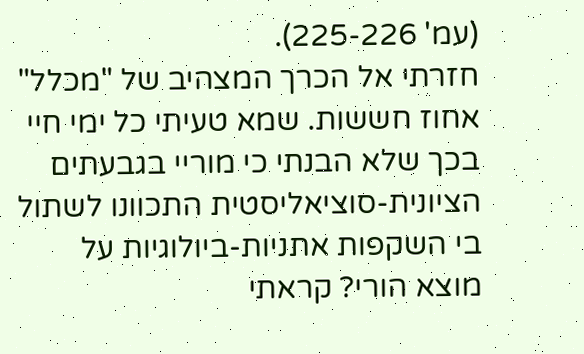(עמ' 225-226).
חזרתי אל הכרך המצהיב של "מכלל" אחוז חששות. שמא טעיתי כל ימי חיי בכך שלא הבנתי כי מוריי בגבעתים הציונית-סוציאליסטית התכוונו לשתול בי השקפות אתניות-ביולוגיות על מוצא הורי? קראתי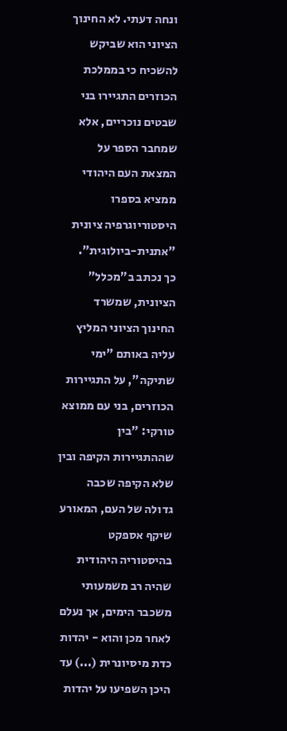ונחה דעתי. לא החינוך הציוני הוא שביקש להשכיח כי בממלכת הכוזרים התגיירו בני שבטים נוכריים, אלא שמחבר הספר על המצאת העם היהודי ממציא בספרו היסטוריוגרפיה ציונית "אתנית-ביולוגית".
כך נכתב ב"מכלל" הציונית, שמשרד החינוך הציוני המליץ עליה באותם "ימי שתיקה", על התגיירות הכוזרים, בני עם ממוצא טורקי: "בין שההתגיירות הקיפה ובין שלא הקיפה שכבה גדולה של העם, המאורע שיקף אספקט בהיסטוריה היהודית שהיה רב משמעותי משכבר הימים, אך נעלם לאחר מכן והוא - יהדות כדת מיסיונרית (...) עד היכן השפיעו על יהדות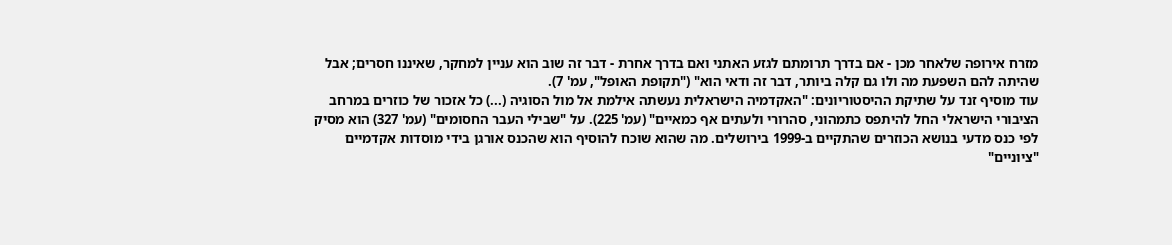מזרח אירופה שלאחר מכן - אם בדרך תרומתם לגזע האתני ואם בדרך אחרת - דבר זה שוב הוא עניין למחקר, שאיננו חסרים; אבל שהיתה להם השפעת מה ולו גם קלה ביותר, דבר זה ודאי הוא" ("תקופת האופל", עמ' 7).
עוד מוסיף זנד על שתיקת ההיסטוריונים: "האקדמיה הישראלית נעשתה אילמת אל מול הסוגיה (...) כל אזכור של כוזרים במרחב הציבורי הישראלי החל להיתפס כתמהוני, סהרורי ולעתים אף כמאיים" (עמ' 225). על "שבילי העבר החסומים" (עמ' 327) הוא מסיק לפי כנס מדעי בנושא הכוזרים שהתקיים ב-1999 בירושלים. מה שהוא שוכח להוסיף הוא שהכנס אורגן בידי מוסדות אקדמיים "ציוניים"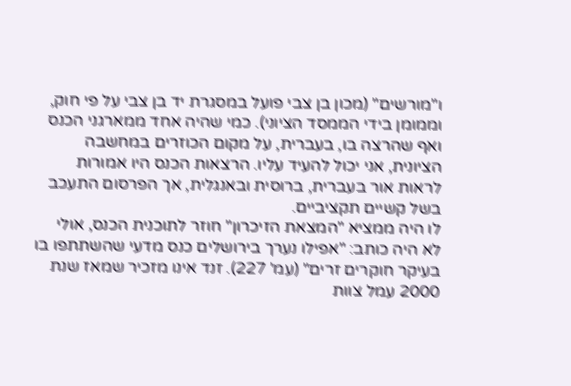ו"מורשים" (מכון בן צבי פועל במסגרת יד בן צבי על פי חוק, וממומן בידי הממסד הציוני). כמי שהיה אחד ממארגני הכנס ואף שהרצה בו, בעברית, על מקום הכוזרים במחשבה הציונית, אני יכול להעיד עליו. הרצאות הכנס היו אמורות לראות אור בעברית, ברוסית ובאנגלית, אך הפרסום התעכב בשל קשיים תקציביים.
לו היה ממציא "המצאת הזיכרון" חוזר לתוכנית הכנס, אולי לא היה כותב: "אפילו נערך בירושלים כנס מדעי שהשתתפו בו בעיקר חוקרים זרים" (עמ' 227). זנד אינו מזכיר שמאז שנת 2000 עמל צוות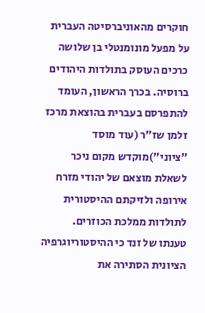חוקרים מהאוניברסיטה העברית על מפעל מונומנטלי בן שלושה כרכים העוסק בתולדות היהודים ברוסיה. בכרך הראשון, העומד להתפרסם בעברית בהוצאת מרכז זלמן שז"ר (עוד מוסד "ציוני")מוקדש מקום ניכר לשאלת מוצאם של יהודי מזרח אירופה ולזיקתם ההיסטורית לתולדות ממלכת הכוזרים.
טענתו של זנד כי ההיסטוריוגרפיה הציונית הסתירה את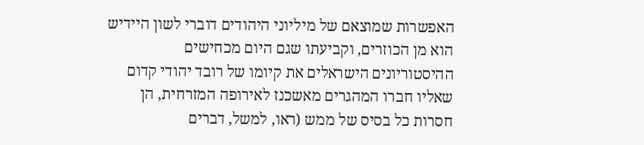האפשרות שמוצאם של מיליוני היהודים דוברי לשון היידיש הוא מן הכוזרים, וקביעתו שגם היום מכחישים ההיסטוריונים הישראלים את קיומו של רובד יהודי קדום שאליו חברו המהגרים מאשכנז לאירופה המזרחית, הן חסרות כל בסיס של ממש (ראו, למשל, דברים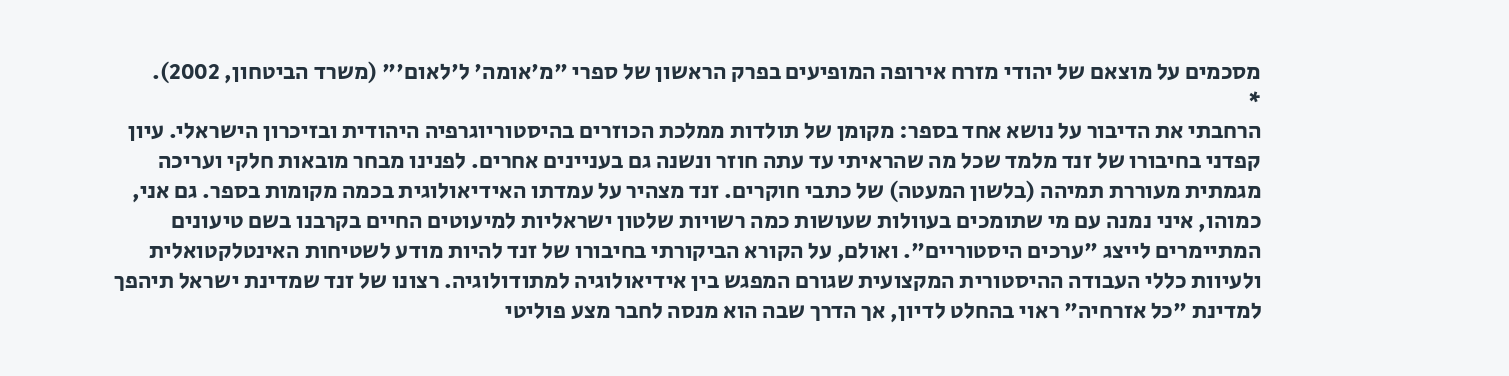מסכמים על מוצאם של יהודי מזרח אירופה המופיעים בפרק הראשון של ספרי "מ'אומה' ל'לאום'" (משרד הביטחון, 2002).
*
הרחבתי את הדיבור על נושא אחד בספר: מקומן של תולדות ממלכת הכוזרים בהיסטוריוגרפיה היהודית ובזיכרון הישראלי. עיון קפדני בחיבורו של זנד מלמד שכל מה שהראיתי עד עתה חוזר ונשנה גם בעניינים אחרים. לפנינו מבחר מובאות חלקי ועריכה מגמתית מעוררת תמיהה (בלשון המעטה) של כתבי חוקרים. זנד מצהיר על עמדתו האידיאולוגית בכמה מקומות בספר. גם אני, כמוהו, איני נמנה עם מי שתומכים בעוולות שעושות כמה רשויות שלטון ישראליות למיעוטים החיים בקרבנו בשם טיעונים המתיימרים לייצג "ערכים היסטוריים". ואולם, על הקורא הביקורתי בחיבורו של זנד להיות מודע לשטיחות האינטלקטואלית ולעיוות כללי העבודה ההיסטורית המקצועית שגורם המפגש בין אידיאולוגיה למתודולוגיה. רצונו של זנד שמדינת ישראל תיהפך למדינת "כל אזרחיה" ראוי בהחלט לדיון, אך הדרך שבה הוא מנסה לחבר מצע פוליטי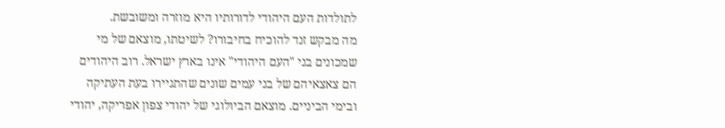לתולדות העם היהודי לדורותיו היא מוזרה ומשובשת.
מה מבקש זנד להוכיח בחיבורו? לשיטתו, מוצאם של מי שמכונים בני "העם היהודי" אינו בארץ ישראל. רוב היהודים הם צאצאיהם של בני עמים שונים שהתגיירו בעת העתיקה ובימי הביניים. מוצאם הביולוגי של יהודי צפון אפריקה, יהודי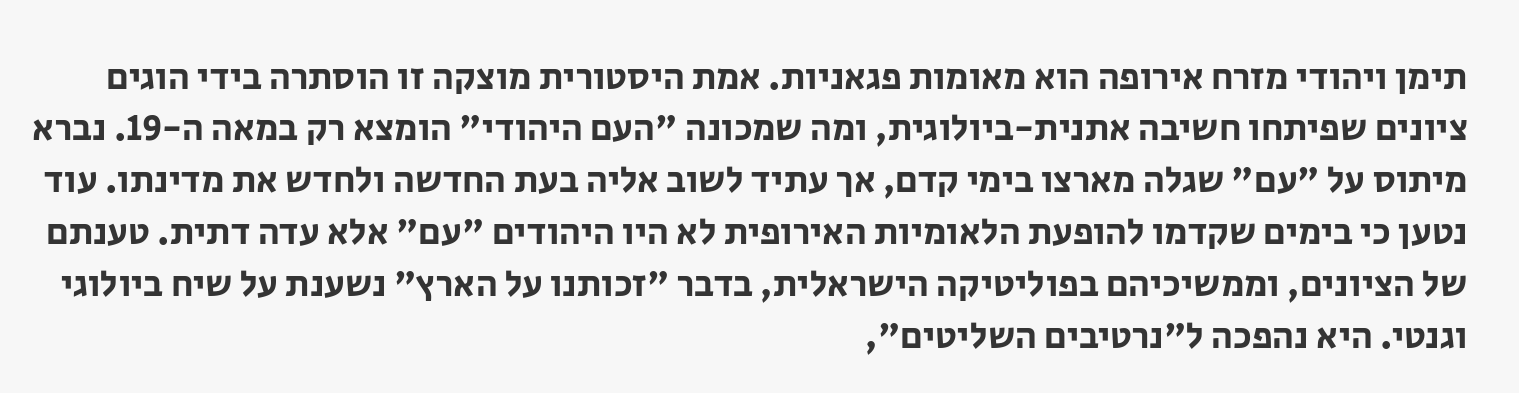תימן ויהודי מזרח אירופה הוא מאומות פגאניות. אמת היסטורית מוצקה זו הוסתרה בידי הוגים ציונים שפיתחו חשיבה אתנית-ביולוגית, ומה שמכונה "העם היהודי" הומצא רק במאה ה-19. נברא מיתוס על "עם" שגלה מארצו בימי קדם, אך עתיד לשוב אליה בעת החדשה ולחדש את מדינתו. עוד נטען כי בימים שקדמו להופעת הלאומיות האירופית לא היו היהודים "עם" אלא עדה דתית. טענתם של הציונים, וממשיכיהם בפוליטיקה הישראלית, בדבר "זכותנו על הארץ" נשענת על שיח ביולוגי וגנטי. היא נהפכה ל"נרטיבים השליטים",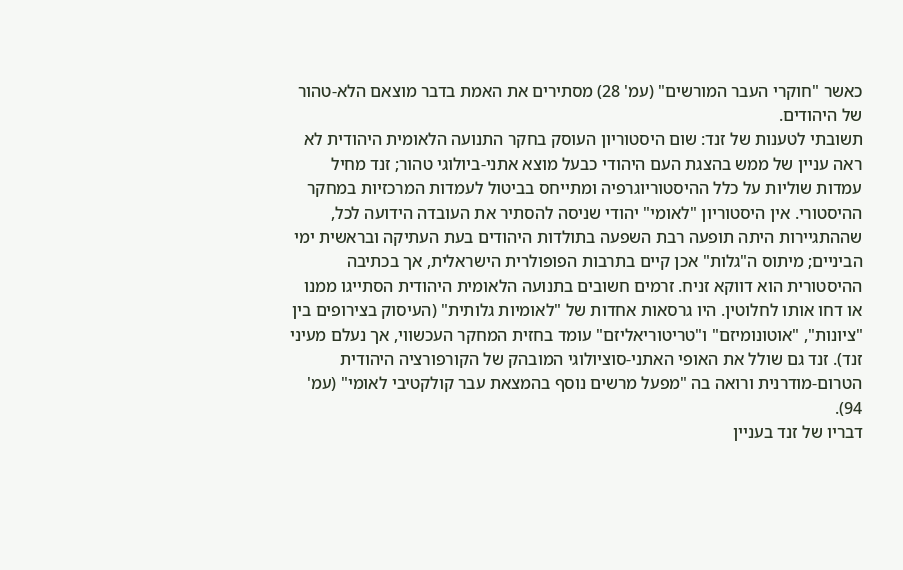כאשר "חוקרי העבר המורשים" (עמ' 28) מסתירים את האמת בדבר מוצאם הלא-טהור של היהודים.
תשובתי לטענות של זנד: שום היסטוריון העוסק בחקר התנועה הלאומית היהודית לא ראה עניין של ממש בהצגת העם היהודי כבעל מוצא אתני-ביולוגי טהור; זנד מחיל עמדות שוליות על כלל ההיסטוריוגרפיה ומתייחס בביטול לעמדות המרכזיות במחקר ההיסטורי. אין היסטוריון "לאומי" יהודי שניסה להסתיר את העובדה הידועה לכל, שההתגיירות היתה תופעה רבת השפעה בתולדות היהודים בעת העתיקה ובראשית ימי הביניים; מיתוס ה"גלות" אכן קיים בתרבות הפופולרית הישראלית, אך בכתיבה ההיסטורית הוא דווקא זניח. זרמים חשובים בתנועה הלאומית היהודית הסתייגו ממנו או דחו אותו לחלוטין. היו גרסאות אחדות של "לאומיות גלותית" (העיסוק בצירופים בין "ציונות", "אוטונומיזם" ו"טריטוריאליזם" עומד בחזית המחקר העכשווי, אך נעלם מעיני זנד). זנד גם שולל את האופי האתני-סוציולוגי המובהק של הקורפורציה היהודית הטרום-מודרנית ורואה בה "מפעל מרשים נוסף בהמצאת עבר קולקטיבי לאומי" (עמ' 94).
דבריו של זנד בעניין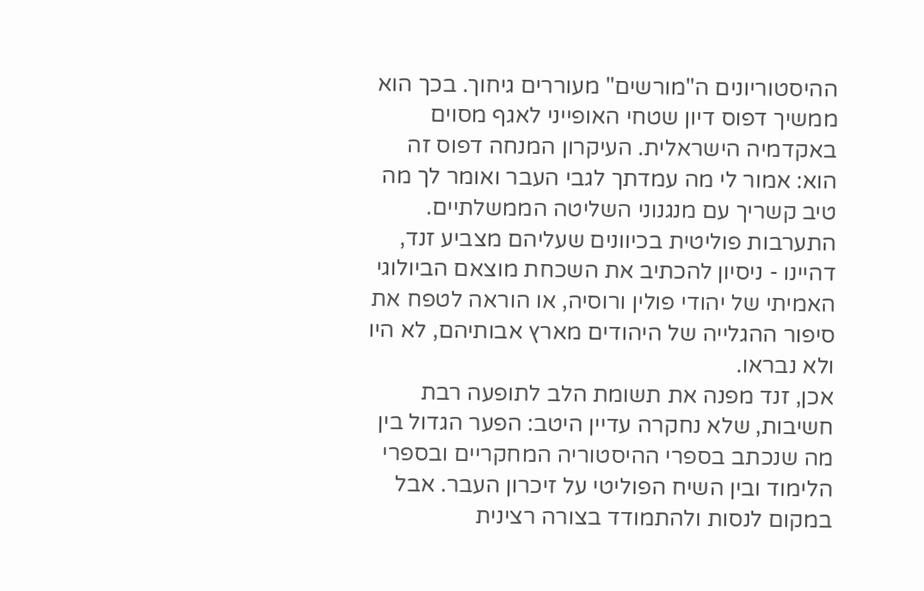ההיסטוריונים ה"מורשים" מעוררים גיחוך. בכך הוא ממשיך דפוס דיון שטחי האופייני לאגף מסוים באקדמיה הישראלית. העיקרון המנחה דפוס זה הוא: אמור לי מה עמדתך לגבי העבר ואומר לך מה טיב קשריך עם מנגנוני השליטה הממשלתיים. התערבות פוליטית בכיוונים שעליהם מצביע זנד, דהיינו - ניסיון להכתיב את השכחת מוצאם הביולוגי האמיתי של יהודי פולין ורוסיה, או הוראה לטפח את סיפור ההגלייה של היהודים מארץ אבותיהם, לא היו ולא נבראו.
אכן, זנד מפנה את תשומת הלב לתופעה רבת חשיבות, שלא נחקרה עדיין היטב: הפער הגדול בין מה שנכתב בספרי ההיסטוריה המחקריים ובספרי הלימוד ובין השיח הפוליטי על זיכרון העבר. אבל במקום לנסות ולהתמודד בצורה רצינית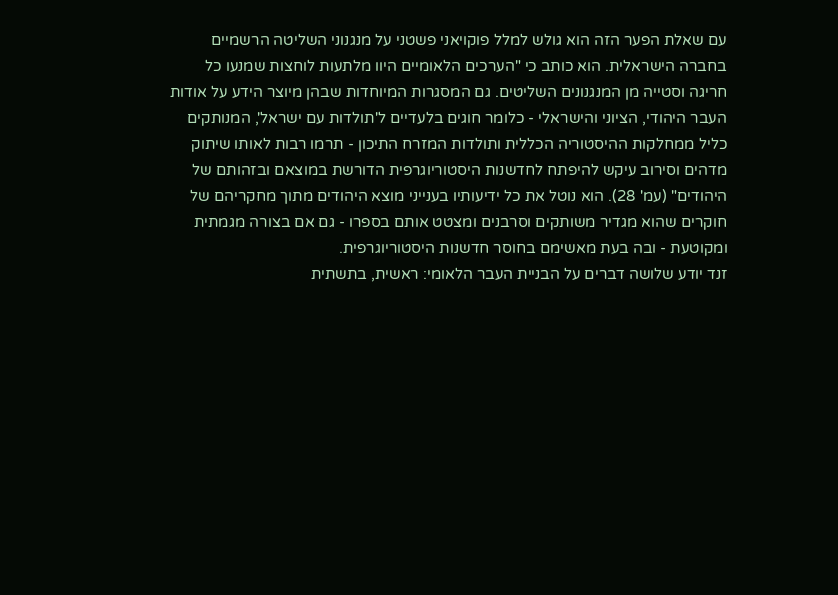עם שאלת הפער הזה הוא גולש למלל פוקויאני פשטני על מנגנוני השליטה הרשמיים בחברה הישראלית. הוא כותב כי "הערכים הלאומיים היוו מלתעות לוחצות שמנעו כל חריגה וסטייה מן המנגנונים השליטים. גם המסגרות המיוחדות שבהן מיוצר הידע על אודות העבר היהודי, הציוני והישראלי - כלומר חוגים בלעדיים ל'תולדות עם ישראל', המנותקים כליל ממחלקות ההיסטוריה הכללית ותולדות המזרח התיכון - תרמו רבות לאותו שיתוק מדהים וסירוב עיקש להיפתח לחדשנות היסטוריוגרפית הדורשת במוצאם ובזהותם של היהודים" (עמ' 28). הוא נוטל את כל ידיעותיו בענייני מוצא היהודים מתוך מחקריהם של חוקרים שהוא מגדיר משותקים וסרבנים ומצטט אותם בספרו - גם אם בצורה מגמתית ומקוטעת - ובה בעת מאשימם בחוסר חדשנות היסטוריוגרפית.
זנד יודע שלושה דברים על הבניית העבר הלאומי: ראשית, בתשתית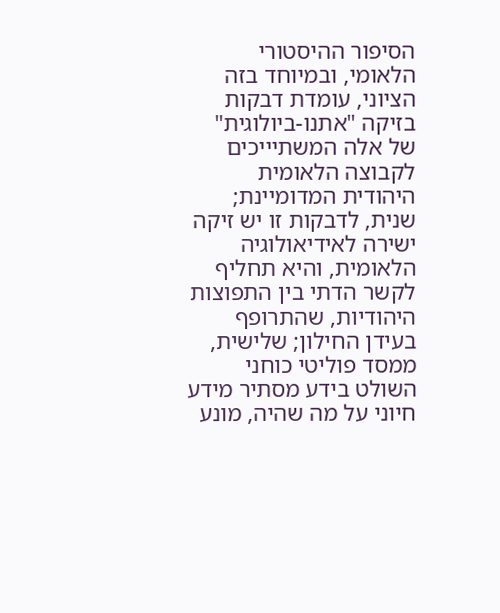הסיפור ההיסטורי הלאומי, ובמיוחד בזה הציוני, עומדת דבקות בזיקה "אתנו-ביולוגית" של אלה המשתיייכים לקבוצה הלאומית היהודית המדומיינת; שנית, לדבקות זו יש זיקה ישירה לאידיאולוגיה הלאומית, והיא תחליף לקשר הדתי בין התפוצות היהודיות, שהתרופף בעידן החילון; שלישית, ממסד פוליטי כוחני השולט בידע מסתיר מידע חיוני על מה שהיה, מונע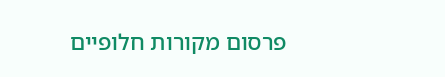פרסום מקורות חלופיים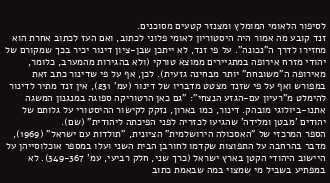לסיפור הלאומי המומלץ ומצנזר קטעים מסוכנים.
זנד קובע מה אמור היה היסטוריון לאומי פלוני לכתוב, ואם העז לכתוב אחרת הוא מחזירו לדרך ה"נכונה". על פי זנד, לא ייתכן שבן-ציון דינור יכיר בכך שמקורם של יהודי מזרח אירופה במתגיירים ממוצא טורקי (ולא בהגירות מהמערב, כלומר, מאירופה ה"משובחת" יותר מבחינה גזעית). לכן, אף על פי שדינור כתב זאת במפורש ואף על פי שזנד מצטט מדבריו של דינור (עמ' 231), אין זנד מתיר לדינור להימלט מ"רעיון עם-הגזע הנצחי": "גם כאן הרטוריקה ספוגה במנגנון המשגה אתנו-ביולוגי מובהק. דינור, כמו בארון, נזקק לקישור ההיסטורי על גלותם של יהודים 'מבטן ומלידה' שהגיעו לכזריה לפני הפיכתה ליהודית" (שם).
הספר המרכזי של "האסכולה הירושלמית" הציונית, "תולדות עם ישראל" (1969), מדבר בהרחבה על התפוצות שקדמו לחורבן הבית השני ועלו במספר אוכלוסייהן על היישוב היהודי הקטן בארץ ישראל (כרך שני, חלק רביעי, עמ' 349-367). לא במפתיע בשביל מי שמצוי במה שבאמת כתוב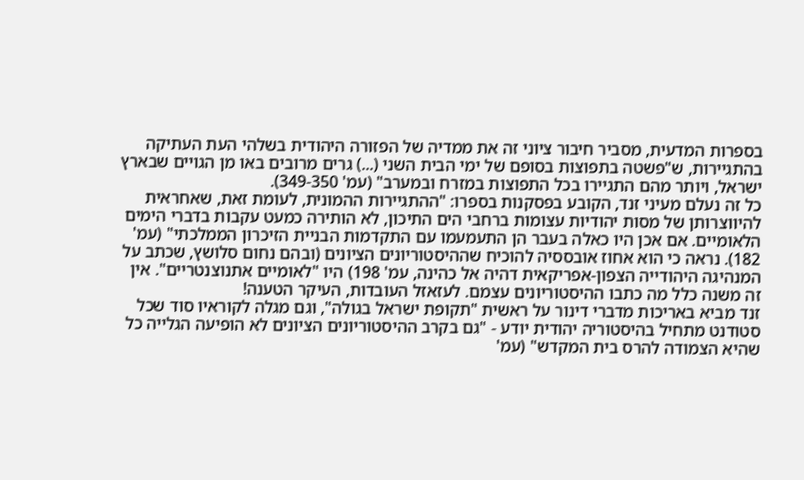בספרות המדעית, מסביר חיבור ציוני זה את ממדיה של הפזורה היהודית בשלהי העת העתיקה בהתגיירות, ש"פשטה בתפוצות בסופם של ימי הבית השני (...) גרים מרובים באו מן הגויים שבארץ ישראל, ויותר מהם התגיירו בכל התפוצות במזרח ובמערב" (עמ' 349-350).
כל זה נעלם מעיני זנד, הקובע בפסקנות בספרו: "ההתגיירות ההמונית, לעומת זאת, שאחראית להיווצרותן של מסות יהודיות עצומות ברחבי הים התיכון, לא הותירה כמעט עקבות בדברי הימים הלאומיים. אם אכן היו כאלה בעבר הן התעמעמו עם התקדמות הבניית הזיכרון הממלכתי" (עמ' 182). נראה כי הוא אחוז אובססיה להוכיח שההיסטוריונים הציונים (ובהם נחום סלושץ, שכתב על המנהיגה היהודייה הצפון-אפריקאית דהיה אל כהינה, עמ' 198) היו "לאומיים אתנוצנטריים". אין זה משנה כלל מה כתבו ההיסטוריונים עצמם. לעזאזל העובדות, העיקר הטענה!
זנד מביא באריכות מדברי דינור על ראשית "תקופת ישראל בגולה", וגם מגלה לקוראיו סוד שכל סטודנט מתחיל בהיסטוריה יהודית יודע - "גם בקרב ההיסטוריונים הציונים לא הופיעה הגלייה כל שהיא הצמודה להרס בית המקדש" (עמ'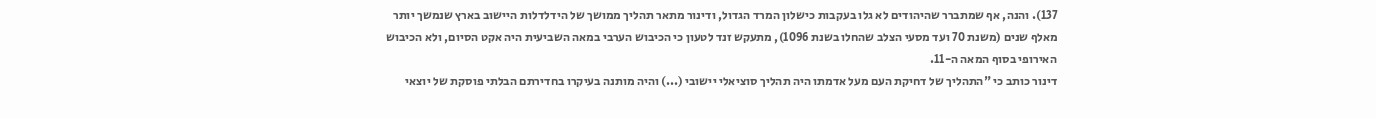137). והנה, אף שמתברר שהיהודים לא גלו בעקבות כישלון המרד הגדול, ודינור מתאר תהליך ממושך של הידלדלות היישוב בארץ שנמשך יותר מאלף שנים (משנת 70 ועד מסעי הצלב שהחלו בשנת 1096), מתעקש זנד לטעון כי הכיבוש הערבי במאה השביעית היה אקט הסיום, ולא הכיבוש האירופי בסוף המאה ה-11.
דינור כותב כי "התהליך של דחיקת העם מעל אדמתו היה תהליך סוציאלי יישובי (...) והיה מותנה בעיקרו בחדירתם הבלתי פוסקת של יוצאי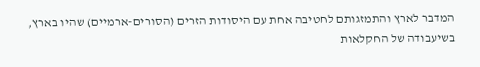המדבר לארץ והתמזגותם לחטיבה אחת עם היסודות הזרים (הסורים-ארמיים) שהיו בארץ, בשיעבודה של החקלאות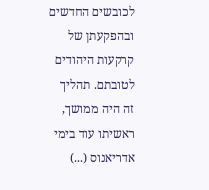לכובשים החדשים ובהפקעתן של קרקעות היהודים לטובתם. תהליך זה היה ממושך, ראשיתו עוד בימי אדריאנוס (...)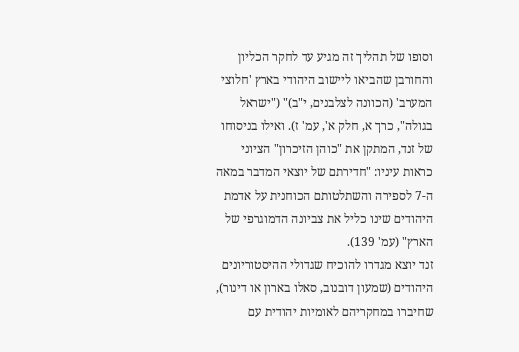וסופו של תהליך זה מגיע עד לחקר הכליון והחורבן שהביאו ליישוב היהודי בארץ 'חלוצי המערב' (הכוונה לצלבנים, י"ב)" ("ישראל בגולה", כרך א, חלק א', עמ' ז). ואילו בניסוחו של זנד, המתקן את "כוהן הזיכרון" הציוני כראות עיניו: "חדירתם של יוצאי המדבר במאה ה-7 לספירה והשתלטותם הכוחנית על אדמת היהודים שינו כליל את צביונה הדמוגרפי של הארץ" (עמ' 139).
זנד יוצא מגדרו להוכיח שגדולי ההיסטוריונים היהודים (שמעון דובנוב, סאלו בארון או דינור), שחיברו במחקריהם לאומיות יהודית עם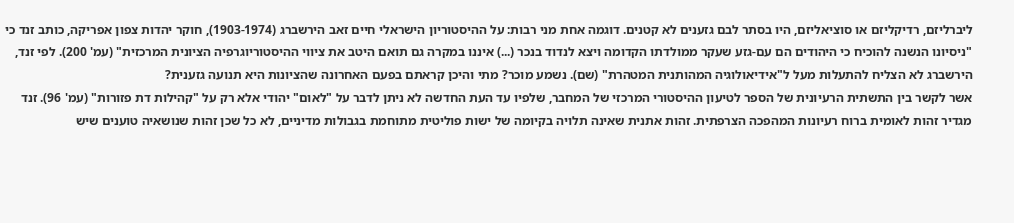ליברליזם, רדיקליזם או סוציאליזם, היו בסתר לבם גזענים לא קטנים. דוגמה אחת מני רבות: על ההיסטוריון הישראלי חיים זאב הירשברג (1903-1974), חוקר יהדות צפון אפריקה, כותב זנד כי "ניסיונו הנשנה להוכיח כי היהודים הם עם-גזע שעקר ממולדתו הקדומה ויצא לנדוד בנכר (...) איננו במקרה גם תואם היטב את ציווי ההיסטוריוגרפיה הציונית המרכזית" (עמ' 200). לפי זנד, הירשברג לא הצליח להתעלות מעל ל"אידיאולוגיה המהותנית המטהרת" (שם). נשמע מוכר? מתי והיכן קראתם בפעם האחרונה שהציונות היא תנועה גזענית?
אשר לקשר בין התשתית הרעיונית של הספר לטיעון ההיסטורי המרכזי של המחבר, שלפיו עד העת החדשה לא ניתן לדבר על "לאום" יהודי אלא רק על "קהילות דת פזורות" (עמ' 96). זנד מגדיר זהות לאומית ברוח רעיונות המהפכה הצרפתית. זהות אתנית שאינה תלויה בקיומה של ישות פוליטית מתוחמת בגבולות מדיניים, לא כל שכן זהות שנושאיה טוענים שיש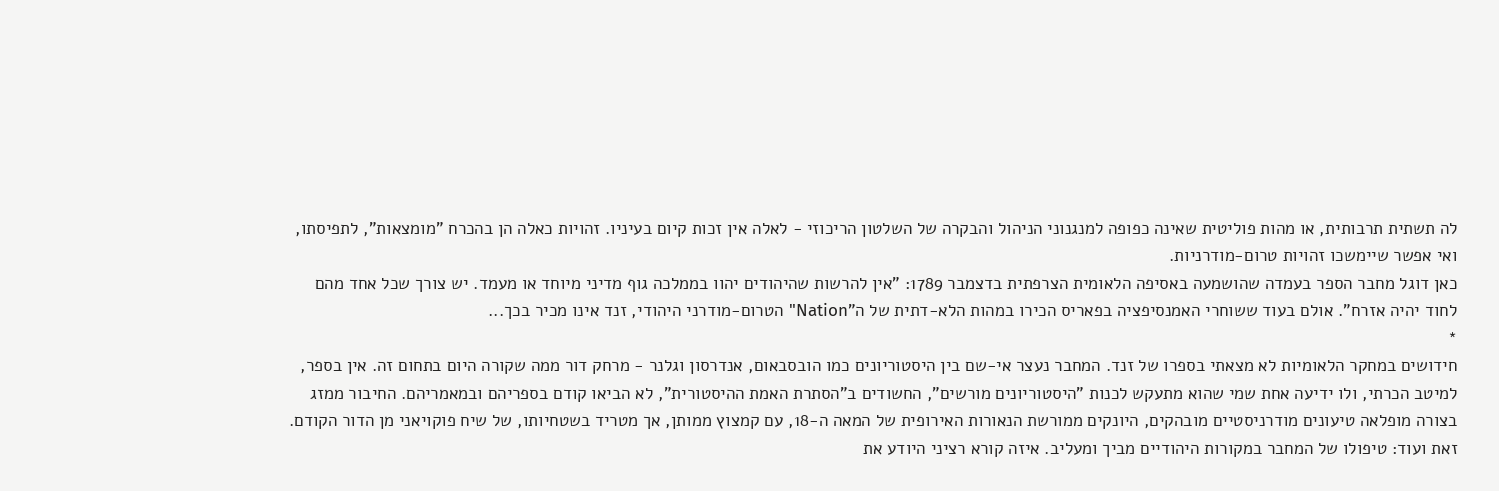לה תשתית תרבותית, או מהות פוליטית שאינה כפופה למנגנוני הניהול והבקרה של השלטון הריכוזי - לאלה אין זכות קיום בעיניו. זהויות כאלה הן בהכרח "מומצאות", לתפיסתו, ואי אפשר שיימשכו זהויות טרום-מודרניות.
כאן דוגל מחבר הספר בעמדה שהושמעה באסיפה הלאומית הצרפתית בדצמבר 1789: "אין להרשות שהיהודים יהוו בממלכה גוף מדיני מיוחד או מעמד. יש צורך שכל אחד מהם לחוד יהיה אזרח". אולם בעוד ששוחרי האמנסיפציה בפאריס הכירו במהות הלא-דתית של ה"Nation" הטרום-מודרני היהודי, זנד אינו מכיר בכך...
*
חידושים במחקר הלאומיות לא מצאתי בספרו של זנד. המחבר נעצר אי-שם בין היסטוריונים כמו הובסבאום, אנדרסון וגלנר - מרחק דור ממה שקורה היום בתחום זה. אין בספר, למיטב הכרתי, ולו ידיעה אחת שמי שהוא מתעקש לכנות "היסטוריונים מורשים", החשודים ב"הסתרת האמת ההיסטורית", לא הביאו קודם בספריהם ובמאמריהם. החיבור ממזג בצורה מופלאה טיעונים מודרניסטיים מובהקים, היונקים ממורשת הנאורות האירופית של המאה ה-18, עם קמצוץ ממותן, אך מטריד בשטחיותו, של שיח פוקויאני מן הדור הקודם.
זאת ועוד: טיפולו של המחבר במקורות היהודיים מביך ומעליב. איזה קורא רציני היודע את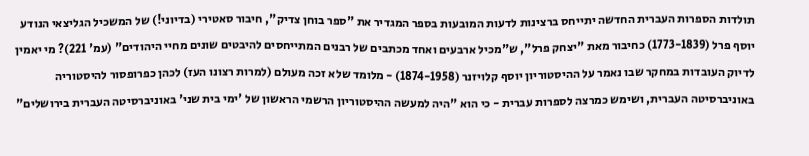תולדות הספרות העברית החדשה יתייחס ברצינות לדעות המובעות בספר המגדיר את "ספר בוחן צדיק", חיבור סאטירי (בדיוני!) של המשכיל הגליצאי הנודע יוסף פרל (1773-1839) כחיבור מאת "יצחק פרל", ש"מכיל ארבעים ואחד מכתבים של רבנים המתייחסים להיבטים שונים מחיי היהודים" (עמ' 221)? מי יאמין לדיוק העובדות במחקר שבו נאמר על ההיסטוריון יוסף קלויזנר (1874-1958) - מלומד שלא זכה מעולם (למרות רצונו העז) לכהן כפרופסור להיסטוריה באוניברסיטה העברית, ושימש כמרצה לספרות עברית - כי הוא "היה למעשה ההיסטוריון הרשמי הראשון של 'ימי בית שני' באוניברסיטה העברית בירושלים"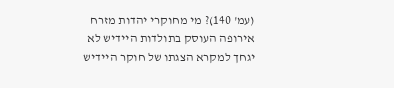(עמ' 140)? מי מחוקרי יהדות מזרח אירופה העוסק בתולדות היידיש לא יגחך למקרא הצגתו של חוקר היידיש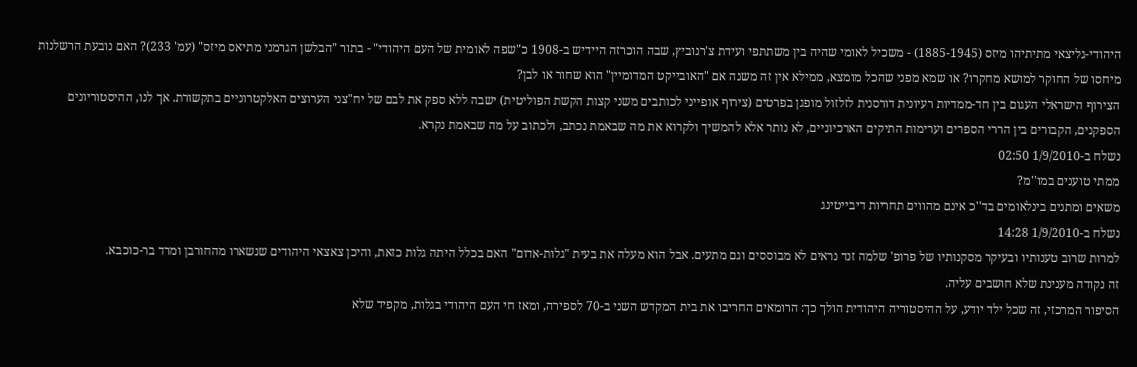היהודי-גליצאי מתיתיהו מיזס (1885-1945) - משכיל לאומי שהיה בין משתתפי ועידת צ'רנוביץ, שבה הוכרזה היידיש ב-1908 כ"שפה לאומית של העם היהודי" - בתור "הבלשן הגרמני מתיאס מיזס" (עמ' 233)? האם נובעת הרשלנות מיחסו של החוקר למושא מחקרו? או שמא מפני שהכל מומצא, ממילא אין זה משנה אם "האובייקט המדומיין" הוא שחור או לבן?
הצירוף הישראלי העגום בין חד-ממדיות רעיונית דורסנית לזלזול מופגן בפרטים (צירוף אופייני לכותבים משני קצות הקשת הפוליטית) ישבה ללא ספק את לבם של יח"צני הערוצים האלקטרוניים בתקשורת. אך לנו, ההיסטוריונים הספקנים, הקבורים בין הררי הספרים וערימות התיקים הארכיוניים, לא נותר אלא להמשיך ולקרוא את מה שבאמת נכתב, ולכתוב על מה שבאמת נקרא.
נשלח ב-1/9/2010 02:50
ממתי טוענים במו''מ?
משאים ומתנים בינלאומים בד''כ אינם מהווים תחריות דיבייטינג
נשלח ב-1/9/2010 14:28
למרות שרוב טענותיו ובעיקר מסקנותיו של פרופ' שלמה זנד נראים לא מבוססים וגם מתעים. אבל הוא מעלה את בעית "גלות-אדום" האם בכלל היתה גלות כזאת, והיכן צאצאי היהודים שנשארו מהחורבן ומרד בר-כוכבא.
זה נקודה מענינת שלא חושבים עליה.
הסיפור המרכזי, זה שכל ילד יודע, על ההיסטוריה היהודית הולך כך: הרומאים החריבו את בית המקדש השני ב-70 לספירה, ומאז חי העם היהודי בגלות, מקפיד שלא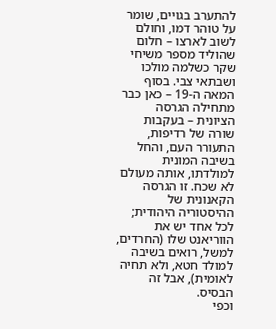להתערב בגויים, שומר על טוהר דמו, וחולם לשוב לארצו – חלום שהוליד מספר משיחי שקר כשלמה מולכו ושבתאי צבי. בסוף המאה ה-19 – כאן כבר מתחילה הגרסה הציונית – בעקבות שורה של רדיפות, התעורר העם, והחל בשיבה המונית למולדתו, אותה מעולם לא שכח. זו הגרסה הקאנונית של ההיסטוריה היהודית; לכל אחד יש את הווריאנט שלו (החרדים, למשל, רואים בשיבה למולד חטא, ולא תחיה לאומית), אבל זה הבסיס.
וכפי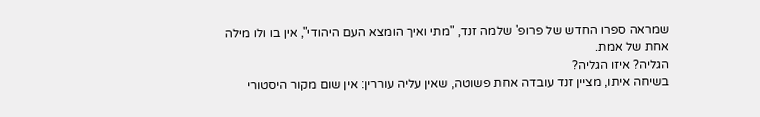שמראה ספרו החדש של פרופ' שלמה זנד, "מתי ואיך הומצא העם היהודי", אין בו ולו מילה אחת של אמת.
הגליה? איזו הגליה?
בשיחה איתו, מציין זנד עובדה אחת פשוטה, שאין עליה עוררין: אין שום מקור היסטורי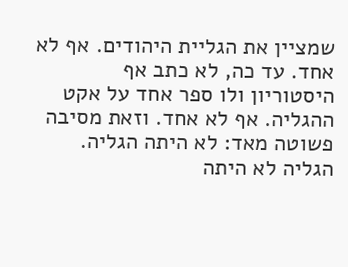שמציין את הגליית היהודים. אף לא אחד. עד כה, לא כתב אף היסטוריון ולו ספר אחד על אקט ההגליה. אף לא אחד. וזאת מסיבה פשוטה מאד: לא היתה הגליה.
הגליה לא היתה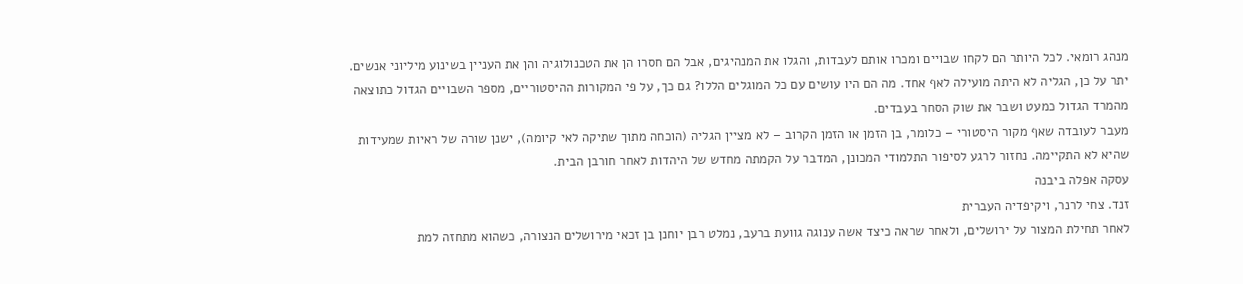מנהג רומאי. לכל היותר הם לקחו שבויים ומכרו אותם לעבדות, והגלו את המנהיגים, אבל הם חסרו הן את הטכנולוגיה והן את העניין בשינוע מיליוני אנשים. יתר על כן, הגליה לא היתה מועילה לאף אחד. מה הם היו עושים עם כל המוגלים הללו? גם כך, על פי המקורות ההיסטוריים, מספר השבויים הגדול כתוצאה מהמרד הגדול כמעט ושבר את שוק הסחר בעבדים.
מעבר לעובדה שאף מקור היסטורי – כלומר, בן הזמן או הזמן הקרוב – לא מציין הגליה (הוכחה מתוך שתיקה לאי קיומה), ישנן שורה של ראיות שמעידות שהיא לא התקיימה. נחזור לרגע לסיפור התלמודי המכונן, המדבר על הקמתה מחדש של היהדות לאחר חורבן הבית.
עסקה אפלה ביבנה
זנד. צחי לרנר, ויקיפדיה העברית
לאחר תחילת המצור על ירושלים, ולאחר שראה כיצד אשה ענוגה גוועת ברעב, נמלט רבן יוחנן בן זכאי מירושלים הנצורה, כשהוא מתחזה למת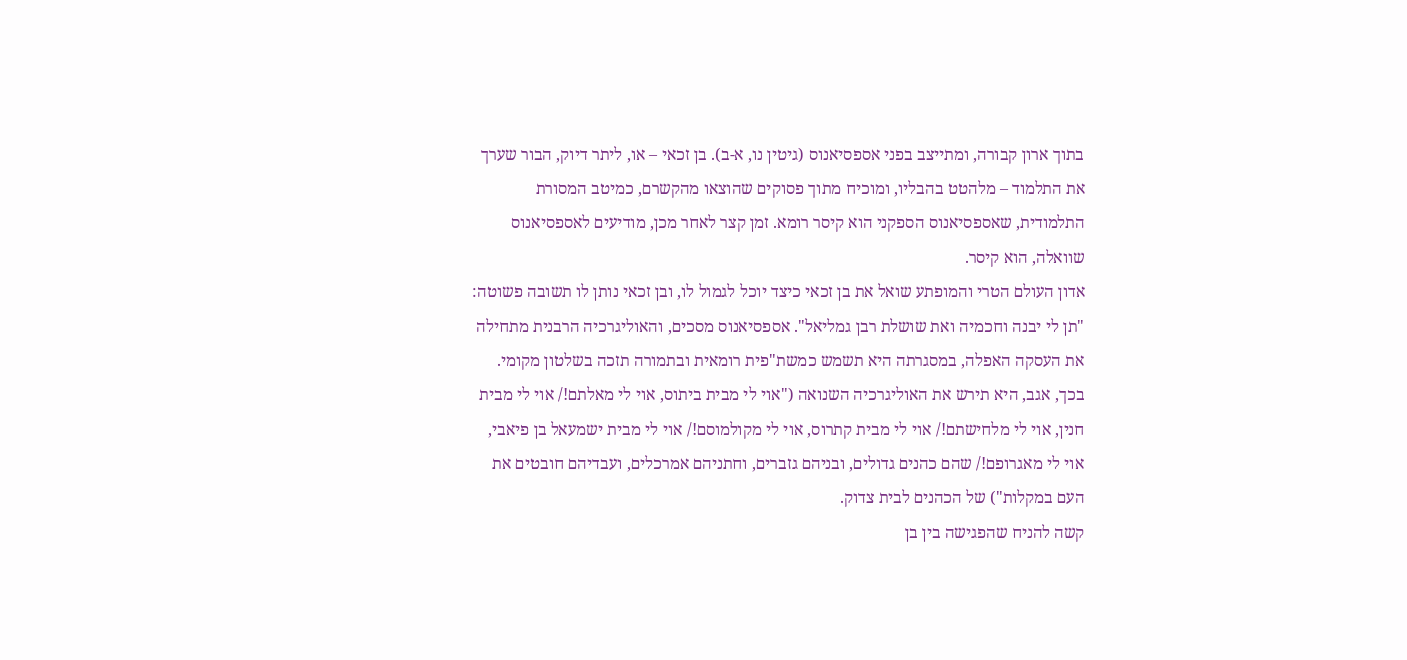בתוך ארון קבורה, ומתייצב בפני אספסיאנוס (גיטין נו, א-ב). בן זכאי – או, ליתר דיוק, הבור שערך את התלמוד – מלהטט בהבליו, ומוכיח מתוך פסוקים שהוצאו מהקשרם, כמיטב המסורת התלמודית, שאספסיאנוס הספקני הוא קיסר רומא. זמן קצר לאחר מכן, מודיעים לאספסיאנוס שוואלה, הוא קיסר.
אדון העולם הטרי והמופתע שואל את בן זכאי כיצד יוכל לגמול לו, ובן זכאי נותן לו תשובה פשוטה: "תן לי יבנה וחכמיה ואת שושלת רבן גמליאל". אספסיאנוס מסכים, והאוליגרכיה הרבנית מתחילה את העסקה האפלה, במסגרתה היא תשמש כמשת"פית רומאית ובתמורה תזכה בשלטון מקומי. בכך, אגב, היא תירש את האוליגרכיה השנואה ("אוי לי מבית ביתוס, אוי לי מאלתם!/ אוי לי מבית חנין, אוי לי מלחישתם!/ אוי לי מבית קתרוס, אוי לי מקולמוסם!/ אוי לי מבית ישמעאל בן פיאבי, אוי לי מאגרופם!/ שהם כהנים גדולים, ובניהם גזברים, וחתניהם אמרכלים, ועבדיהם חובטים את העם במקלות") של הכהנים לבית צדוק.
קשה להניח שהפגישה בין בן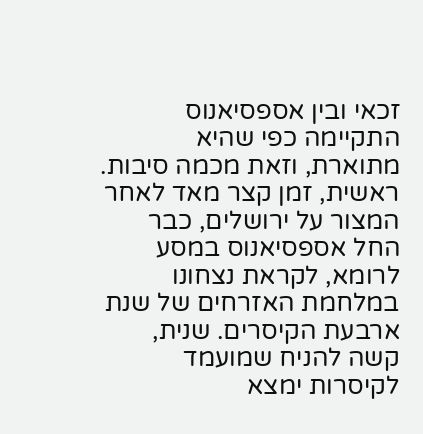זכאי ובין אספסיאנוס התקיימה כפי שהיא מתוארת, וזאת מכמה סיבות. ראשית, זמן קצר מאד לאחר המצור על ירושלים, כבר החל אספסיאנוס במסע לרומא, לקראת נצחונו במלחמת האזרחים של שנת ארבעת הקיסרים. שנית, קשה להניח שמועמד לקיסרות ימצא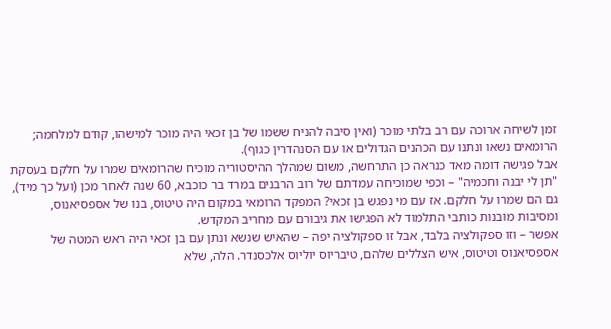זמן לשיחה ארוכה עם רב בלתי מוכר (ואין סיבה להניח ששמו של בן זכאי היה מוכר למישהו, קודם למלחמה; הרומאים נשאו ונתנו עם הכהנים הגדולים או עם הסנהדרין כגוף).
אבל פגישה דומה מאד כנראה כן התרחשה, משום שמהלך ההיסטוריה מוכיח שהרומאים שמרו על חלקם בעסקת "תן לי יבנה וחכמיה" – וכפי שמוכיחה עמדתם של רוב הרבנים במרד בר כוכבא, 60 שנה לאחר מכן (ועל כך מיד), גם הם שמרו על חלקם. אז עם מי נפגש בן זכאי? המפקד הרומאי במקום היה טיטוס, בנו של אספסיאנוס, ומסיבות מובנות כותבי התלמוד לא הפגישו את גיבורם עם מחריב המקדש.
אפשר – וזו ספקולציה בלבד, אבל זו ספקולציה יפה – שהאיש שנשא ונתן עם בן זכאי היה ראש המטה של אספסיאנוס וטיטוס, איש הצללים שלהם, טיבריוס יוליוס אלכסנדר. הלה, שלא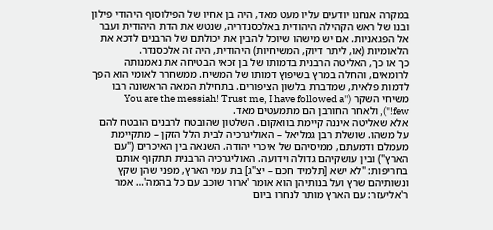במקרה אנחנו יודעים עליו מעט מאד, היה בן אחיו של הפילוסוף היהודי פילון ובנו של ראש הקהילה היהודית באלכסנדריה, שנטש את הדת היהודית ועבר אל הפגאניות. אם יש מישהו שיוכל להבין את יכולתם של הרבנים לדכא את הלאומיות (או, ליתר דיוק, המשיחיות) היהודית, היה זה אלכסנדר.
כך או כך, האליטה הרבנית בדמותו של בן זכאי הבטיחה את נאמנותה לרומאים, והחלה במרץ בשיפוץ דמותו של המשיח. ממשחרר לאומי הוא הפך לדמות פלאית, שמדברת בלשון הציפורים. בתחילת המאה הראשונה רבו משיחי השקר (''You are the messiah! Trust me, I have followed a few!"), ולאחר החורבן הם מתמעטים מאד.
אלא שאליטה איננה קיימת בוואקום. השלטון שהובטח לרבנים הובטח להם על משהו. שושלת רבן גמליאל – האוליגרכיה לבית הלל הזקן – מתקיימת מעמלם ודמעתם, ממיסיהם של איכרי יהודה. השנאה בין האיכרים ("עם הארץ") ובין עושקיהם גדולה וידועה. האוליגרכיה הרבנית תתקוף אותם בחריפות: "לא ישא [תלמיד חכם – יצ"ג] בת עמי הארץ, מפני שהן שקץ ונשותיהם שרץ ועל בנותיהן הוא אומר 'ארור שוכב עם כל בהמה'… אמר ר'אליעזר: עם הארץ מותר לנחרו ביום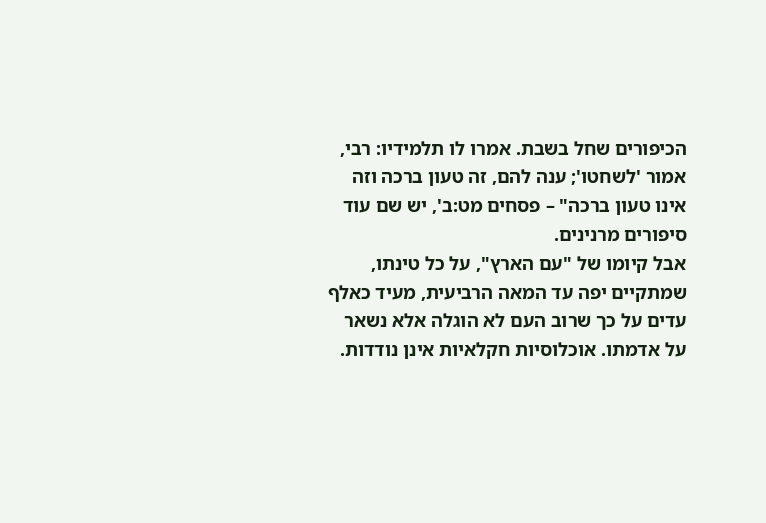הכיפורים שחל בשבת. אמרו לו תלמידיו: רבי, אמור 'לשחטו'; ענה להם, זה טעון ברכה וזה אינו טעון ברכה" – פסחים מט:ב', יש שם עוד סיפורים מרנינים.
אבל קיומו של "עם הארץ", על כל טינתו, שמתקיים יפה עד המאה הרביעית, מעיד כאלף עדים על כך שרוב העם לא הוגלה אלא נשאר על אדמתו. אוכלוסיות חקלאיות אינן נודדות.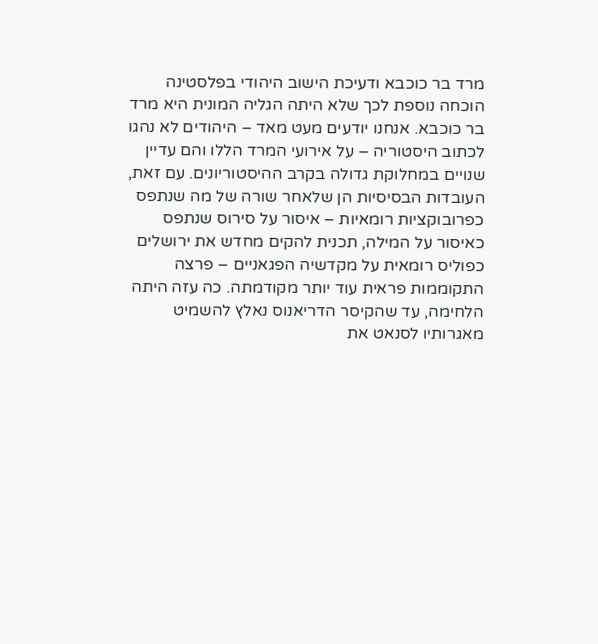מרד בר כוכבא ודעיכת הישוב היהודי בפלסטינה
הוכחה נוספת לכך שלא היתה הגליה המונית היא מרד בר כוכבא. אנחנו יודעים מעט מאד – היהודים לא נהגו לכתוב היסטוריה – על אירועי המרד הללו והם עדיין שנויים במחלוקת גדולה בקרב ההיסטוריונים. עם זאת, העובדות הבסיסיות הן שלאחר שורה של מה שנתפס כפרובוקציות רומאיות – איסור על סירוס שנתפס כאיסור על המילה, תכנית להקים מחדש את ירושלים כפוליס רומאית על מקדשיה הפגאניים – פרצה התקוממות פראית עוד יותר מקודמתה. כה עזה היתה הלחימה, עד שהקיסר הדריאנוס נאלץ להשמיט מאגרותיו לסנאט את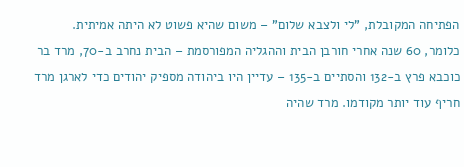הפתיחה המקובלת, "לי ולצבא שלום" – משום שהיא פשוט לא היתה אמיתית.
כלומר, 60 שנה אחרי חורבן הבית וההגליה המפורסמת – הבית נחרב ב-70, מרד בר כוכבא פרץ ב-132 והסתיים ב-135 – עדיין היו ביהודה מספיק יהודים כדי לארגן מרד חריף עוד יותר מקודמו. מרד שהיה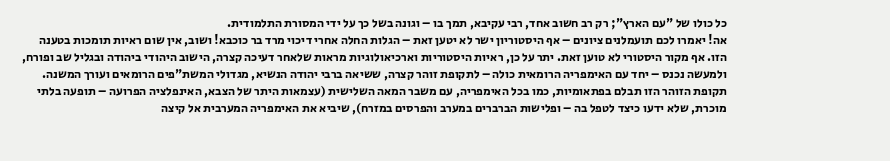כל כולו של "עם הארץ"; רק רב חשוב אחד, רבי עקיבא, תמך בו – וגונה בשל כך על ידי המסורת התלמודית.
אה! יאמרו לכם תועמלנים ציונים – אף היסטוריון ישר לא יטען זאת – הגלות החלה אחרי דיכוי מרד בר כוכבא! ושוב, אין שום ראיות תומכות בטענה הזו. אף מקור היסטורי לא טוען זאת. יתר על כן, ראיות היסטוריות וארכיאולוגיות מראות שלאחר דעיכה קצרה, הישוב היהודי ביהודה ובגליל שב ופורח, ולמעשה נכנס – יחד עם האימפריה הרומאית כולה – לתקופת זוהר קצרה, ששיאה ברבי יהודה הנשיא, מגדולי המשת"פים הרומאים ועורך המשנה. תקופת הזוהר הזו תבלם בפתאומיות, כמו בכל האימפריה, עם משבר המאה השלישית (עצמאות היתר של הצבא, האינפלציה הפרועה – תופעה בלתי מוכרת, שלא ידעו כיצד לטפל בה – ופלישות הברברים במערב והפרסים במזרח), שיביא את האימפריה המערבית אל קיצה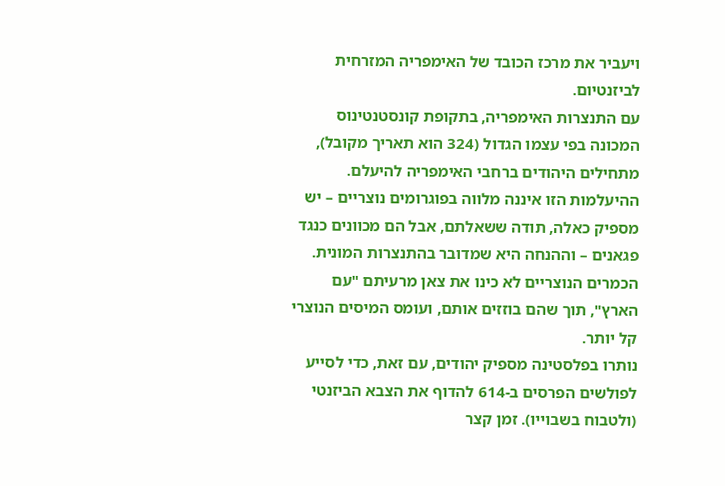ויעביר את מרכז הכובד של האימפריה המזרחית לביזנטיום.
עם התנצרות האימפריה, בתקופת קונסטנטינוס המכונה בפי עצמו הגדול (324 הוא תאריך מקובל), מתחילים היהודים ברחבי האימפריה להיעלם. ההיעלמות הזו איננה מלווה בפוגרומים נוצריים – יש מספיק כאלה, תודה ששאלתם, אבל הם מכוונים כנגד פגאנים – וההנחה היא שמדובר בהתנצרות המונית. הכמרים הנוצריים לא כינו את צאן מרעיתם "עם הארץ", תוך שהם בוזזים אותם, ועומס המיסים הנוצרי קל יותר.
נותרו בפלסטינה מספיק יהודים, עם זאת, כדי לסייע לפולשים הפרסים ב-614 להדוף את הצבא הביזנטי (ולטבוח בשבוייו). זמן קצר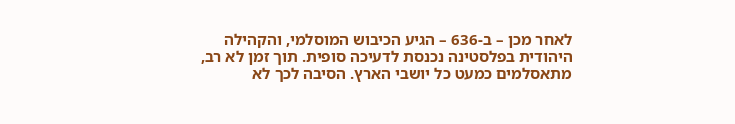לאחר מכן – ב-636 – הגיע הכיבוש המוסלמי, והקהילה היהודית בפלסטינה נכנסת לדעיכה סופית. תוך זמן לא רב, מתאסלמים כמעט כל יושבי הארץ. הסיבה לכך לא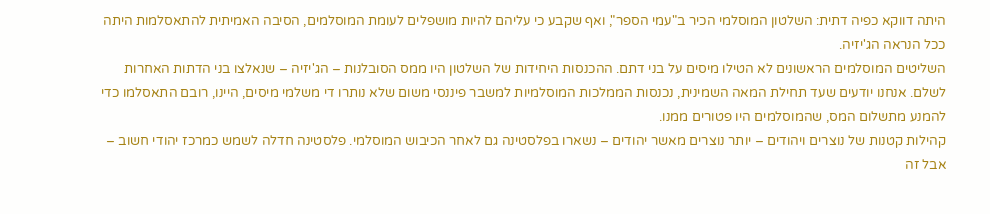היתה דווקא כפיה דתית: השלטון המוסלמי הכיר ב"עמי הספר", ואף שקבע כי עליהם להיות מושפלים לעומת המוסלמים, הסיבה האמיתית להתאסלמות היתה ככל הנראה הג'יזיה.
השליטים המוסלמים הראשונים לא הטילו מיסים על בני דתם. ההכנסות היחידות של השלטון היו ממס הסובלנות – הג'יזיה – שנאלצו בני הדתות האחרות לשלם. אנחנו יודעים שעד תחילת המאה השמינית, נכנסות הממלכות המוסלמיות למשבר פיננסי משום שלא נותרו די משלמי מיסים, היינו, רובם התאסלמו כדי להמנע מתשלום המס, שהמוסלמים היו פטורים ממנו.
קהילות קטנות של נוצרים ויהודים – יותר נוצרים מאשר יהודים – נשארו בפלסטינה גם לאחר הכיבוש המוסלמי. פלסטינה חדלה לשמש כמרכז יהודי חשוב – אבל זה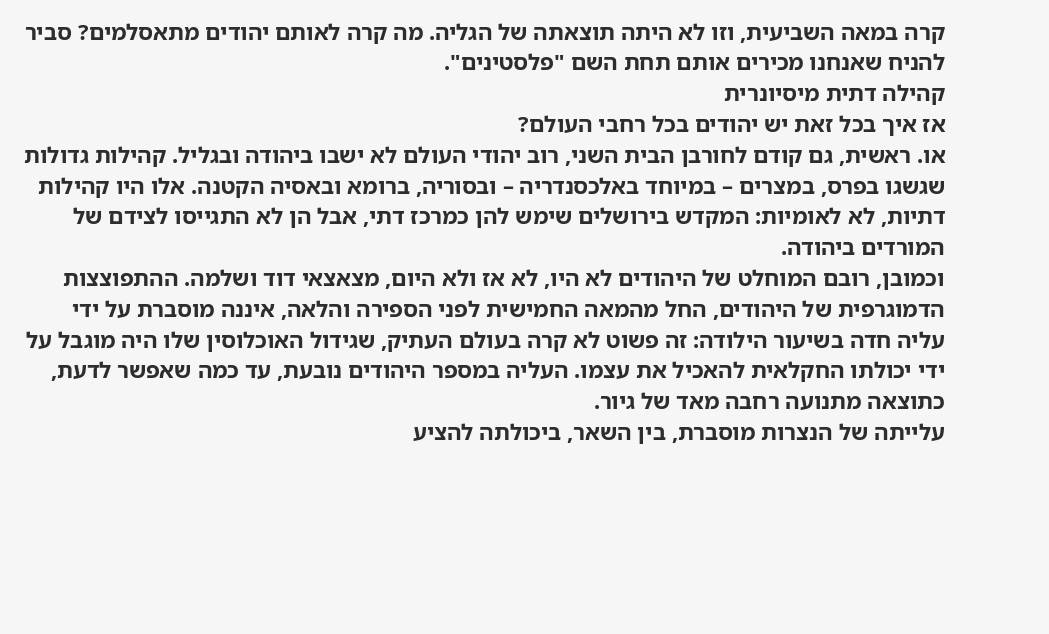קרה במאה השביעית, וזו לא היתה תוצאתה של הגליה. מה קרה לאותם יהודים מתאסלמים? סביר להניח שאנחנו מכירים אותם תחת השם "פלסטינים".
קהילה דתית מיסיונרית
אז איך בכל זאת יש יהודים בכל רחבי העולם?
או. ראשית, גם קודם לחורבן הבית השני, רוב יהודי העולם לא ישבו ביהודה ובגליל. קהילות גדולות שגשגו בפרס, במצרים – במיוחד באלכסנדריה – ובסוריה, ברומא ובאסיה הקטנה. אלו היו קהילות דתיות, לא לאומיות: המקדש בירושלים שימש להן כמרכז דתי, אבל הן לא התגייסו לצידם של המורדים ביהודה.
וכמובן, רובם המוחלט של היהודים לא היו, לא אז ולא היום, מצאצאי דוד ושלמה. ההתפוצצות הדמוגרפית של היהודים, החל מהמאה החמישית לפני הספירה והלאה, איננה מוסברת על ידי עליה חדה בשיעור הילודה: זה פשוט לא קרה בעולם העתיק, שגידול האוכלוסין שלו היה מוגבל על ידי יכולתו החקלאית להאכיל את עצמו. העליה במספר היהודים נובעת, עד כמה שאפשר לדעת, כתוצאה מתנועה רחבה מאד של גיור.
עלייתה של הנצרות מוסברת, בין השאר, ביכולתה להציע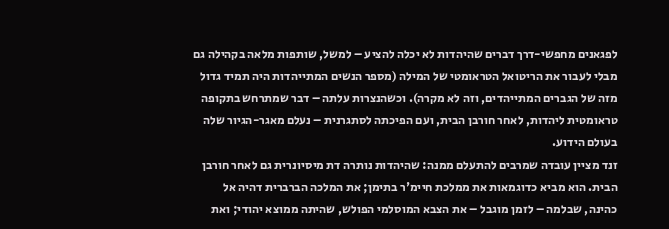לפגאנים מחפשי-דרך דברים שהיהדות לא יכלה להציע – למשל, שותפות מלאה בקהילה גם מבלי לעבור את הריטואל הטראומטי של המילה (מספר הנשים המתייהדות היה תמיד גדול מזה של הגברים המתייהדים, וזה לא מקרה). וכשהנצרות עלתה – דבר שמתרחש בתקופה טראומטית ליהדות, לאחר חורבן הבית, ועם הפיכתה לסתגרנית – נעלם מאגר-הגיור שלה בעולם הידוע.
זנד מציין עובדה שמרבים להתעלם ממנה: שהיהדות נותרה דת מיסיונרית גם לאחר חורבן הבית. הוא מביא כדוגמאות את ממלכת חיימ'ר בתימן; את המלכה הברברית דהיה אל כהינה, שבלמה – לזמן מוגבל – את הצבא המוסלמי הפולש, שהיתה ממוצא יהודי; ואת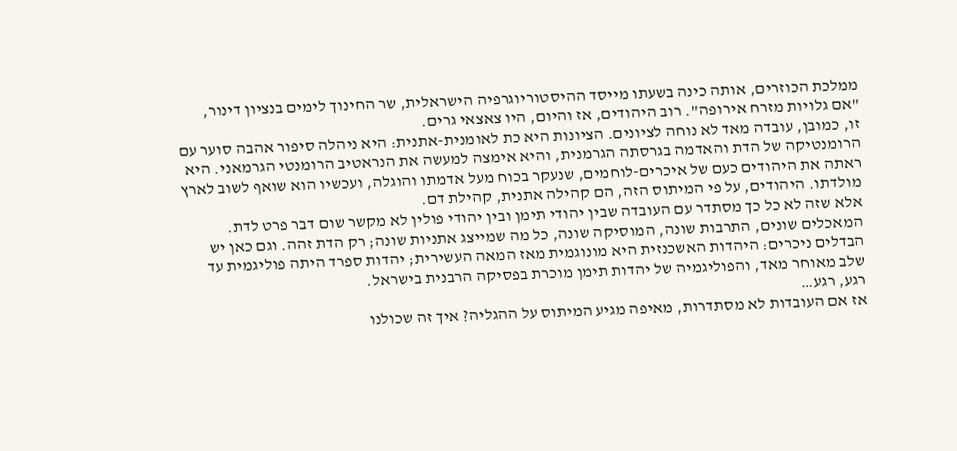ממלכת הכוזרים, אותה כינה בשעתו מייסד ההיסטוריוגרפיה הישראלית, שר החינוך לימים בנציון דינור, "אם גלויות מזרח אירופה". רוב היהודים, אז והיום, היו צאצאי גרים.
זו, כמובן, עובדה מאד לא נוחה לציונים. הציונות היא כת לאומנית-אתנית: היא ניהלה סיפור אהבה סוער עם הרומנטיקה של הדת והאדמה בגרסתה הגרמנית, והיא אימצה למעשה את הנראטיב הרומנטי הגרמאני. היא ראתה את היהודים כעם של איכרים-לוחמים, שנעקר בכוח מעל אדמתו והוגלה, ועכשיו הוא שואף לשוב לארץ מולדתו. היהודים, על פי המיתוס הזה, הם קהילה אתנית, קהילת דם.
אלא שזה לא כל כך מסתדר עם העובדה שבין יהודי תימן ובין יהודי פולין לא מקשר שום דבר פרט לדת. המאכלים שונים, התרבות שונה, המוסיקה שונה, כל מה שמייצג אתניות שונה; רק הדת זהה. וגם כאן יש הבדלים ניכרים: היהדות האשכנזית היא מונוגמית מאז המאה העשירית; יהדות ספרד היתה פוליגמית עד שלב מאוחר מאד, והפוליגמיה של יהדות תימן מוכרת בפסיקה הרבנית בישראל.
רגע, רגע…
אז אם העובדות לא מסתדרות, מאיפה מגיע המיתוס על ההגליה? איך זה שכולנו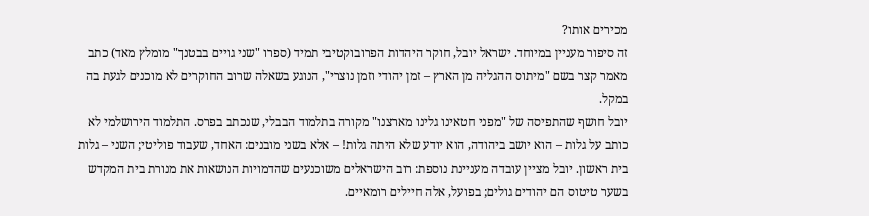מכירים אותו?
זה סיפור מעניין במיוחד. ישראל יובל, חוקר היהדות הפרובוקטיבי תמיד (ספרו "שני גויים בבטנך" מומלץ מאד) כתב מאמר קצר בשם "מיתוס ההגליה מן הארץ – זמן יהודי וזמן נוצרי", הנוגע בשאלה שרוב החוקרים לא מוכנים לגעת בה במקל.
יובל חושף שהתפיסה של "מפני חטאינו גלינו מארצנו" מקורה בתלמוד הבבלי, שנכתב בפרס. התלמוד הירושלמי לא כותב על גלות – הוא יושב ביהודה, הוא יודע שלא היתה גלות! – אלא בשני מובנים: האחד, שעבוד פוליטי; השני – גלות בית ראשון. יובל מציין עובדה מעניינת נוספת: רוב הישראלים משוכנעים שהדמויות הנושאות את מנורת בית המקדש בשער טיטוס הם יהודים גולים; בפועל, אלה חיילים רומאיים.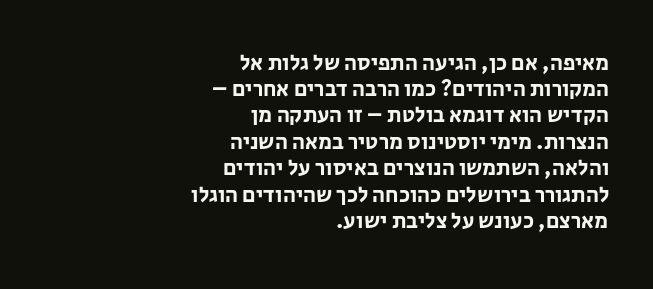מאיפה, אם כן, הגיעה התפיסה של גלות אל המקורות היהודים? כמו הרבה דברים אחרים – הקדיש הוא דוגמא בולטת – זו העתקה מן הנצרות. מימי יוסטינוס מרטיר במאה השניה והלאה, השתמשו הנוצרים באיסור על יהודים להתגורר בירושלים כהוכחה לכך שהיהודים הוגלו מארצם, כעונש על צליבת ישוע.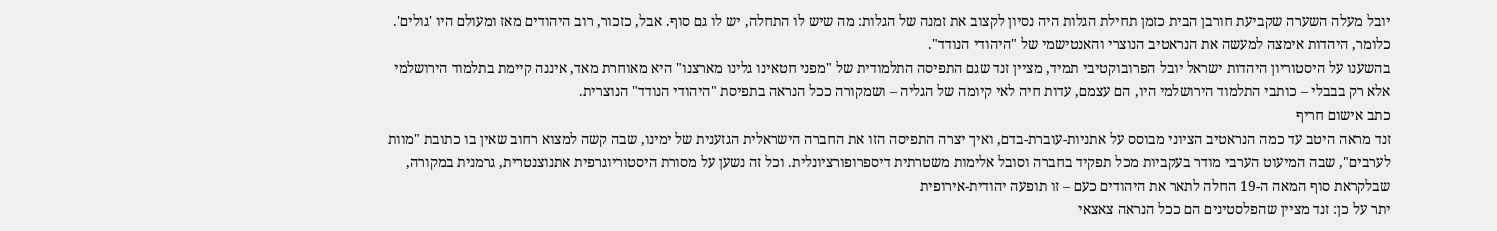יובל מעלה השערה שקביעת חורבן הבית כזמן תחילת הגלות היה נסיון לקצוב את זמנה של הגלות: מה שיש לו התחלה, יש לו גם סוף. אבל, כזכור, רוב היהודים מאז ומעולם היו 'גולים'. כלומר, היהדות אימצה למעשה את הנראטיב הנוצרי והאנטישמי של "היהודי הנודד".
בהשענו על היסטוריון היהדות ישראל יובל הפרובוקטיבי תמיד, מציין זנד שגם התפיסה התלמודית של "מפני חטאינו גלינו מארצנו" היא מאוחרת מאד, איננה קיימת בתלמוד הירושלמי אלא רק בבבלי – כותבי התלמוד הירושלמי היו, הם עצמם, עדות חיה לאי קיומה של הגליה – ושמקורה ככל הנראה בתפיסת "היהודי הנודד" הנוצרית.
כתב אישום חריף
זנד מראה היטב עד כמה הנראטיב הציוני מבוסס על אתניות-עוברת-בדם, ואיך יצרה התפיסה הזו את החברה הישראלית הגזענית של ימינו, שבה קשה למצוא רחוב שאין בו כתובת "מוות לערבים", שבה המיעוט הערבי מודר בעקביות מכל תפקיד בחברה וסובל אלימות משטרתית דיספרופורציונלית. וכל זה נשען על מסורת היסטוריוגרפית אתנוצנטרית, גרמנית במקורה, שבלקראת סוף המאה ה-19 החלה לתאר את היהודים כעם – זו תופעה יהודית-אירופית
יתר על כן: זנד מציין שהפלסטינים הם ככל הנראה צאצאי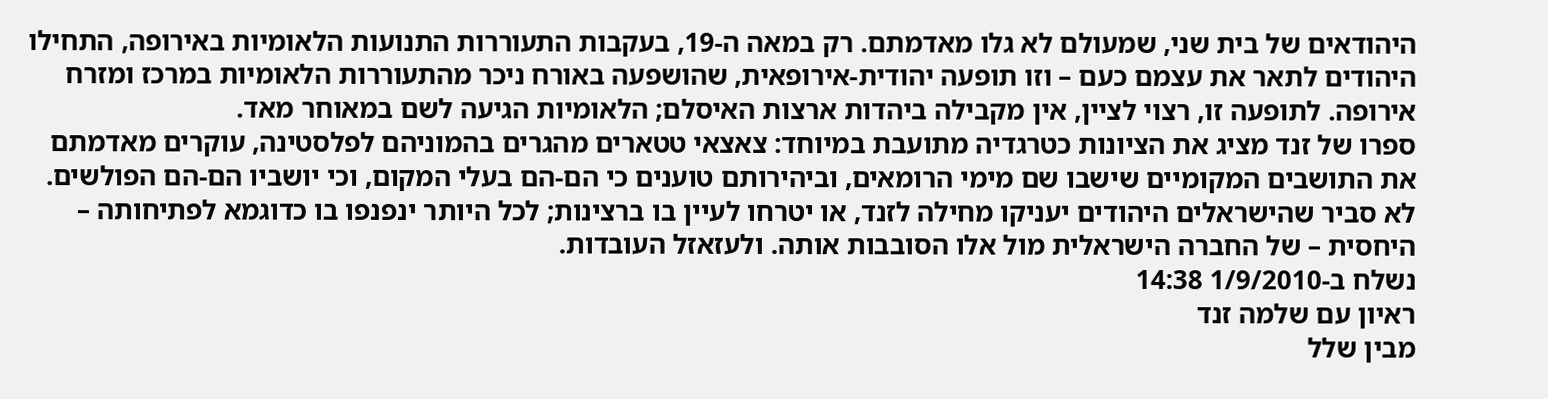היהודאים של בית שני, שמעולם לא גלו מאדמתם. רק במאה ה-19, בעקבות התעוררות התנועות הלאומיות באירופה, התחילו היהודים לתאר את עצמם כעם – וזו תופעה יהודית-אירופאית, שהושפעה באורח ניכר מהתעוררות הלאומיות במרכז ומזרח אירופה. לתופעה זו, רצוי לציין, אין מקבילה ביהדות ארצות האיסלם; הלאומיות הגיעה לשם במאוחר מאד.
ספרו של זנד מציג את הציונות כטרגדיה מתועבת במיוחד: צאצאי טטארים מהגרים בהמוניהם לפלסטינה, עוקרים מאדמתם את התושבים המקומיים שישבו שם מימי הרומאים, וביהירותם טוענים כי הם-הם בעלי המקום, וכי יושביו הם-הם הפולשים. לא סביר שהישראלים היהודים יעניקו מחילה לזנד, או יטרחו לעיין בו ברצינות; לכל היותר ינפנפו בו כדוגמא לפתיחותה – היחסית – של החברה הישראלית מול אלו הסובבות אותה. ולעזאזל העובדות.
נשלח ב-1/9/2010 14:38
ראיון עם שלמה זנד
מבין שלל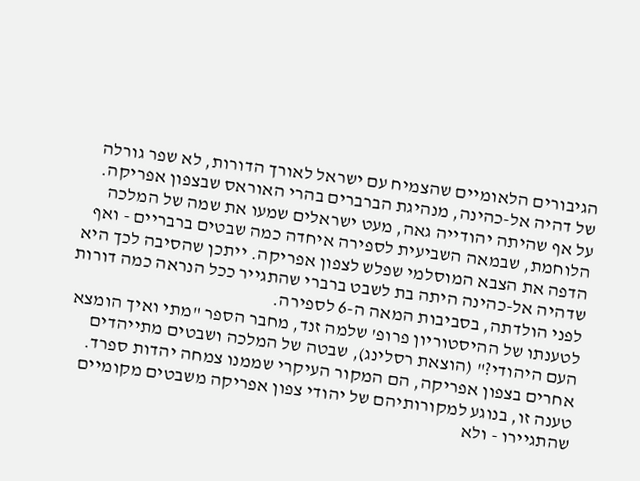הגיבורים הלאומיים שהצמיח עם ישראל לאורך הדורות, לא שפר גורלה של דהיה אל-כהינה, מנהיגת הברברים בהרי האוראס שבצפון אפריקה. על אף שהיתה יהודייה גאה, מעט ישראלים שמעו את שמה של המלכה הלוחמת, שבמאה השביעית לספירה איחדה כמה שבטים ברבריים - ואף הדפה את הצבא המוסלמי שפלש לצפון אפריקה. ייתכן שהסיבה לכך היא שדהיה אל-כהינה היתה בת לשבט ברברי שהתגייר ככל הנראה כמה דורות לפני הולדתה, בסביבות המאה ה-6 לספירה.
לטענתו של ההיסטוריון פרופ' שלמה זנד, מחבר הספר "מתי ואיך הומצא העם היהודי?" (הוצאת רסלינג), שבטה של המלכה ושבטים מתייהדים אחרים בצפון אפריקה, הם המקור העיקרי שממנו צמחה יהדות ספרד. טענה זו, בנוגע למקורותיהם של יהודי צפון אפריקה משבטים מקומיים שהתגיירו - ולא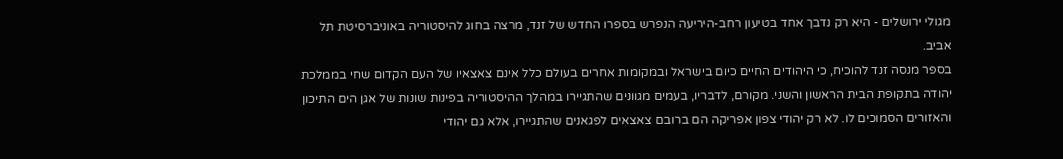מגולי ירושלים - היא רק נדבך אחד בטיעון רחב-היריעה הנפרש בספרו החדש של זנד, מרצה בחוג להיסטוריה באוניברסיטת תל אביב.
בספר מנסה זנד להוכיח, כי היהודים החיים כיום בישראל ובמקומות אחרים בעולם כלל אינם צאצאיו של העם הקדום שחי בממלכת יהודה בתקופת הבית הראשון והשני. מקורם, לדבריו, בעמים מגוונים שהתגיירו במהלך ההיסטוריה בפינות שונות של אגן הים התיכון והאזורים הסמוכים לו. לא רק יהודי צפון אפריקה הם ברובם צאצאים לפגאנים שהתגיירו, אלא גם יהודי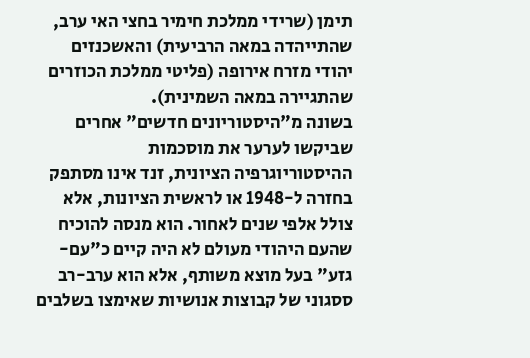תימן (שרידי ממלכת חימיר בחצי האי ערב, שהתייהדה במאה הרביעית) והאשכנזים יהודי מזרח אירופה (פליטי ממלכת הכוזרים שהתגיירה במאה השמינית).
בשונה מ"היסטוריונים חדשים" אחרים שביקשו לערער את מוסכמות ההיסטוריוגרפיה הציונית, זנד אינו מסתפק בחזרה ל-1948 או לראשית הציונות, אלא צולל אלפי שנים לאחור. הוא מנסה להוכיח שהעם היהודי מעולם לא היה קיים כ"עם-גזע" בעל מוצא משותף, אלא הוא ערב-רב ססגוני של קבוצות אנושיות שאימצו בשלבים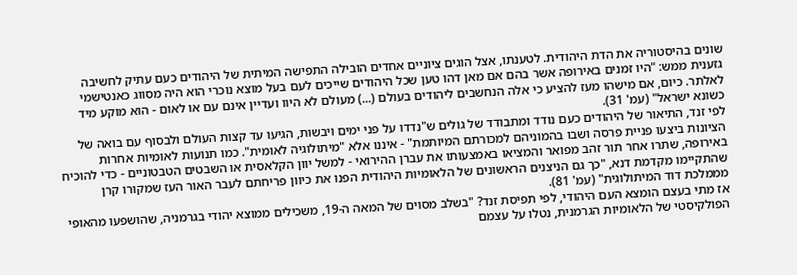שונים בהיסטוריה את הדת היהודית. לטענתו, אצל הוגים ציוניים אחדים הובילה התפישה המיתית של היהודים כעם עתיק לחשיבה גזענית ממש: "היו זמנים באירופה אשר בהם אם מאן דהו טען שכל היהודים שייכים לעם בעל מוצא נוכרי הוא היה מסווג כאנטישמי לאלתר. כיום, אם מישהו מעז להציע כי אלה הנחשבים ליהודים בעולם (...) מעולם לא היוו ועדיין אינם עם או לאום - הוא מוקע מיד כשונא ישראל" (עמ' 31).
לפי זנד, התיאור של היהודים כעם נודד ומתבודד של גולים ש"נדדו על פני ימים ויבשות, הגיעו עד קצות העולם ולבסוף עם בואה של הציונות ביצעו פניית פרסה ושבו בהמוניהם למכורתם המיותמת" - איננו אלא "מיתולוגיה לאומית". כמו תנועות לאומיות אחרות באירופה, שתרו אחר תור זהב מפואר והמציאו באמצעותו את עברן ההירואי - למשל יוון הקלאסית או השבטים הטבטוניים - כדי להוכיח שהתקיימו מקדמת דנא, "כך גם הניצנים הראשונים של הלאומיות היהודית הפנו את כיוון פריחתם לעבר האור העז שמקורו קרן מממלכת דוד המיתולוגית" (עמ' 81).
אז מתי בעצם הומצא העם היהודי, לפי תפיסת זנד? "בשלב מסוים של המאה ה-19, משכילים ממוצא יהודי בגרמניה, שהושפעו מהאופי הפולקיסטי של הלאומיות הגרמנית, נטלו על עצמם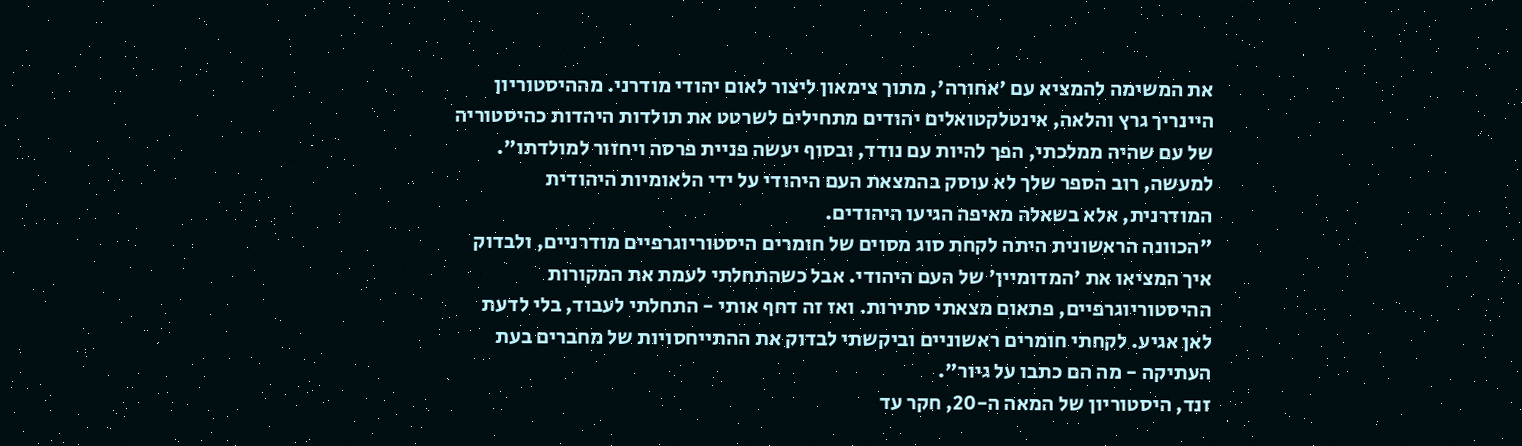את המשימה להמציא עם 'אחורה', מתוך צימאון ליצור לאום יהודי מודרני. מההיסטוריון היינריך גרץ והלאה, אינטלקטואלים יהודים מתחילים לשרטט את תולדות היהדות כהיסטוריה של עם שהיה ממלכתי, הפך להיות עם נודד, ובסוף יעשה פניית פרסה ויחזור למולדתו".
למעשה, רוב הספר שלך לא עוסק בהמצאת העם היהודי על ידי הלאומיות היהודית המודרנית, אלא בשאלה מאיפה הגיעו היהודים.
"הכוונה הראשונית היתה לקחת סוג מסוים של חומרים היסטוריוגרפיים מודרניים, ולבדוק איך המציאו את 'המדומיין' של העם היהודי. אבל כשהתחלתי לעמת את המקורות ההיסטוריוגרפיים, פתאום מצאתי סתירות. ואז זה דחף אותי - התחלתי לעבוד, בלי לדעת לאן אגיע. לקחתי חומרים ראשוניים וביקשתי לבדוק את ההתייחסויות של מחברים בעת העתיקה - מה הם כתבו על גיור".
זנד, היסטוריון של המאה ה-20, חקר עד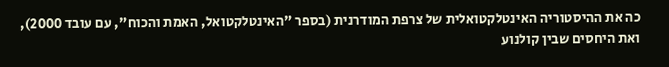כה את ההיסטוריה האינטלקטואלית של צרפת המודרנית (בספר "האינטלקטואל, האמת והכוח", עם עובד 2000), ואת היחסים שבין קולנוע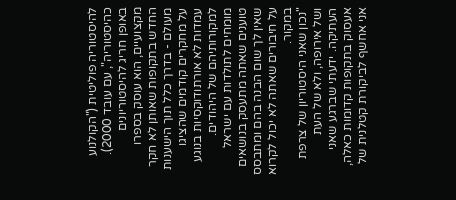להיסטוריה פוליטית ("הקולנוע כהיסטוריה", עם עובד 2000). באופן חריג להיסטוריונים מקצועיים, הוא עוסק בספרו החדש בתקופות שאותן לא חקר מעולם - בדרך כלל תוך הישענות על מחקרים קודמים שהציגו עמדות לא אורתודוקסיות בנוגע למקורותיהם של היהודים.
מומחים לתולדות עם ישראל טוענים שאתה מתעסק בנושאים שאין לך שום הבנה בהם ומתבסס על חיבורים שאתה לא יכול לקרוא במקור.
"נכון שאני היסטוריון של צרפת ושל אירופה, ולא של העת העתיקה. ידעתי שברגע שאני אעסוק בתקופות קדומות כאלה, אני אחשף לביקורת קטלנית של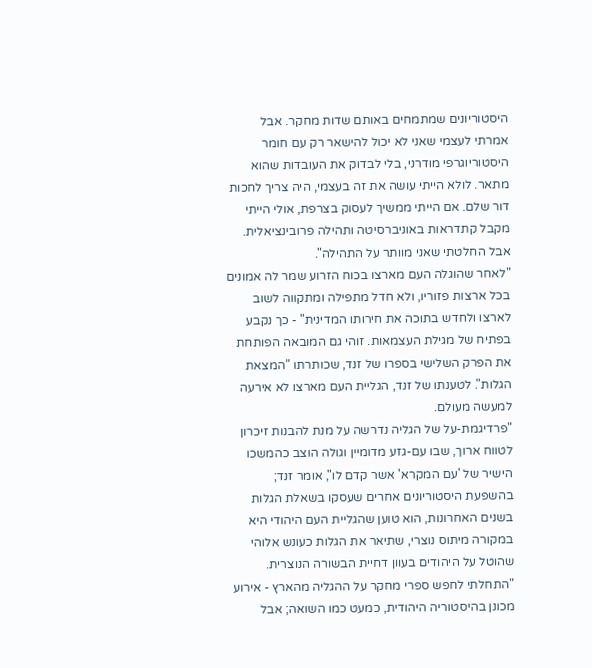היסטוריונים שמתמחים באותם שדות מחקר. אבל אמרתי לעצמי שאני לא יכול להישאר רק עם חומר היסטוריוגרפי מודרני, בלי לבדוק את העובדות שהוא מתאר. לולא הייתי עושה את זה בעצמי, היה צריך לחכות דור שלם. אם הייתי ממשיך לעסוק בצרפת, אולי הייתי מקבל קתדראות באוניברסיטה ותהילה פרובינציאלית. אבל החלטתי שאני מוותר על התהילה".
"לאחר שהוגלה העם מארצו בכוח הזרוע שמר לה אמונים בכל ארצות פזוריו, ולא חדל מתפילה ומתקווה לשוב לארצו ולחדש בתוכה את חירותו המדינית" - כך נקבע בפתיח של מגילת העצמאות. זוהי גם המובאה הפותחת את הפרק השלישי בספרו של זנד, שכותרתו "המצאת הגלות". לטענתו של זנד, הגליית העם מארצו לא אירעה למעשה מעולם.
"פרדיגמת-על של הגליה נדרשה על מנת להבנות זיכרון לטווח ארוך, שבו עם-גזע מדומיין וגולה הוצב כהמשכו הישיר של 'עם המקרא' אשר קדם לו", אומר זנד; בהשפעת היסטוריונים אחרים שעסקו בשאלת הגלות בשנים האחרונות, הוא טוען שהגליית העם היהודי היא במקורה מיתוס נוצרי, שתיאר את הגלות כעונש אלוהי שהוטל על היהודים בעוון דחיית הבשורה הנוצרית. "התחלתי לחפש ספרי מחקר על ההגליה מהארץ - אירוע מכונן בהיסטוריה היהודית, כמעט כמו השואה; אבל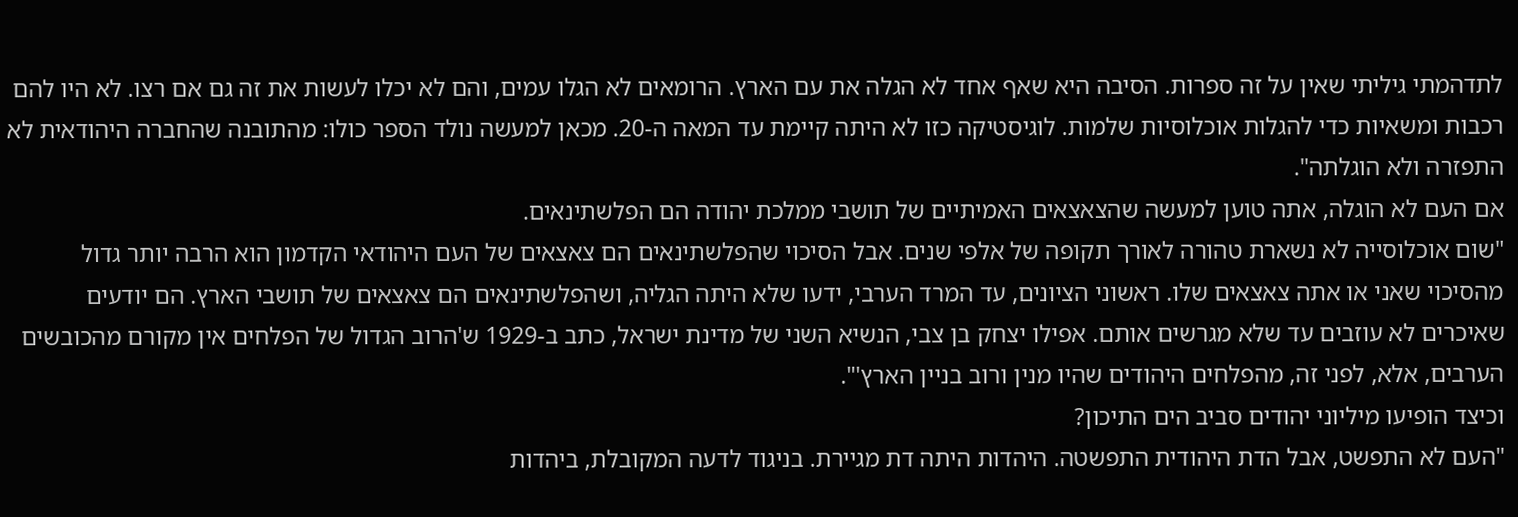לתדהמתי גיליתי שאין על זה ספרות. הסיבה היא שאף אחד לא הגלה את עם הארץ. הרומאים לא הגלו עמים, והם לא יכלו לעשות את זה גם אם רצו. לא היו להם רכבות ומשאיות כדי להגלות אוכלוסיות שלמות. לוגיסטיקה כזו לא היתה קיימת עד המאה ה-20. מכאן למעשה נולד הספר כולו: מהתובנה שהחברה היהודאית לא התפזרה ולא הוגלתה".
אם העם לא הוגלה, אתה טוען למעשה שהצאצאים האמיתיים של תושבי ממלכת יהודה הם הפלשתינאים.
"שום אוכלוסייה לא נשארת טהורה לאורך תקופה של אלפי שנים. אבל הסיכוי שהפלשתינאים הם צאצאים של העם היהודאי הקדמון הוא הרבה יותר גדול מהסיכוי שאני או אתה צאצאים שלו. ראשוני הציונים, עד המרד הערבי, ידעו שלא היתה הגליה, ושהפלשתינאים הם צאצאים של תושבי הארץ. הם יודעים שאיכרים לא עוזבים עד שלא מגרשים אותם. אפילו יצחק בן צבי, הנשיא השני של מדינת ישראל, כתב ב-1929 ש'הרוב הגדול של הפלחים אין מקורם מהכובשים הערבים, אלא, לפני זה, מהפלחים היהודים שהיו מנין ורוב בניין הארץ'".
וכיצד הופיעו מיליוני יהודים סביב הים התיכון?
"העם לא התפשט, אבל הדת היהודית התפשטה. היהדות היתה דת מגיירת. בניגוד לדעה המקובלת, ביהדות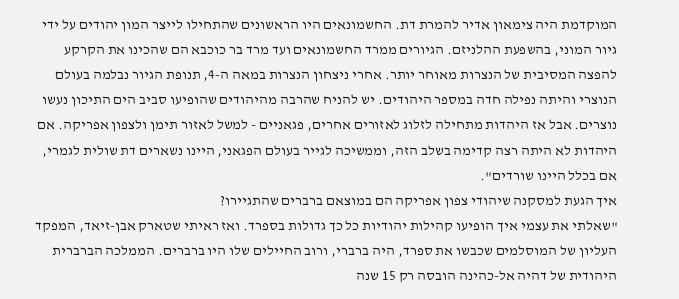המוקדמת היה צימאון אדיר להמרת דת. החשמונאים היו הראשונים שהתחילו לייצר המון יהודים על ידי גיור המוני, בהשפעת ההלניזם. הגיורים ממרד החשמונאים ועד מרד בר כוכבא הם שהכינו את הקרקע להפצה המסיבית של הנצרות מאוחר יותר. אחרי ניצחון הנצרות במאה ה-4, תנופת הגיור נבלמה בעולם הנוצרי והיתה נפילה חדה במספר היהודים. יש להניח שהרבה מהיהודים שהופיעו סביב הים התיכון נעשו נוצרים. אבל אז היהדות מתחילה לזלוג לאזורים אחרים, פגאניים - למשל לאזור תימן ולצפון אפריקה. אם היהדות לא היתה רצה קדימה בשלב הזה, וממשיכה לגייר בעולם הפגאני, היינו נשארים דת שולית לגמרי, אם בכלל היינו שורדים".
איך הגעת למסקנה שיהודי צפון אפריקה הם במוצאם ברברים שהתגיירו?
"שאלתי את עצמי איך הופיעו קהילות יהודיות כל כך גדולות בספרד. ואז ראיתי שטארק אבן-זיאד, המפקד העליון של המוסלמים שכבשו את ספרד, היה ברברי, ורוב החיילים שלו היו ברברים. הממלכה הברברית היהודית של דהיה אל-כהינה הובסה רק 15 שנה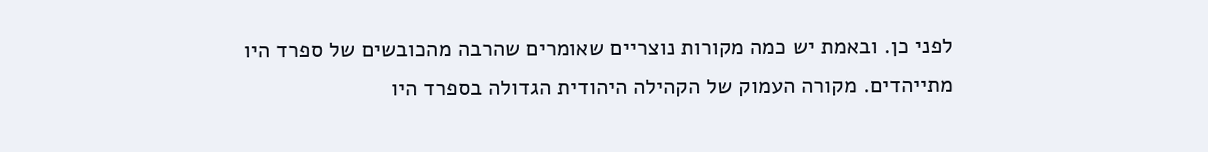לפני כן. ובאמת יש כמה מקורות נוצריים שאומרים שהרבה מהכובשים של ספרד היו מתייהדים. מקורה העמוק של הקהילה היהודית הגדולה בספרד היו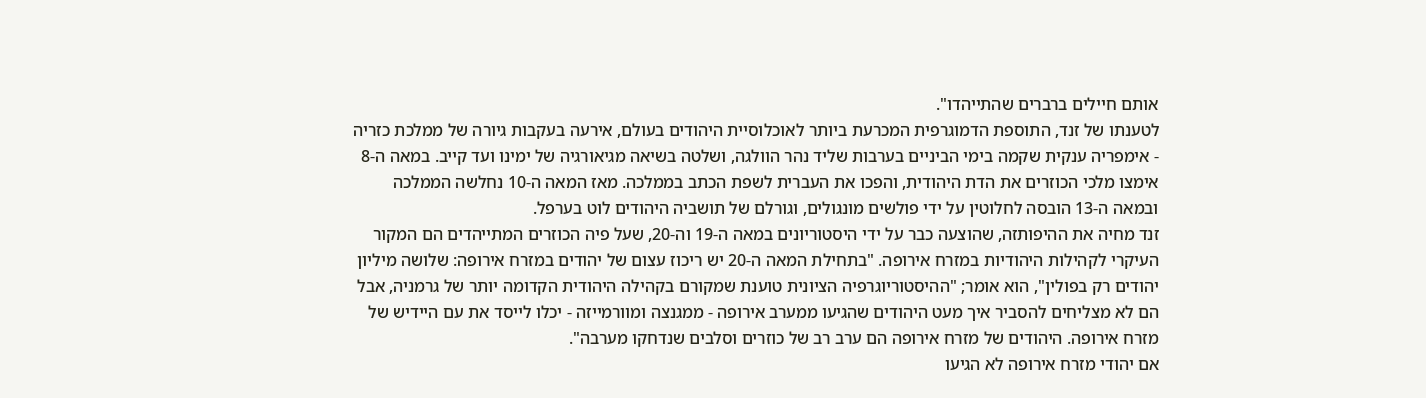אותם חיילים ברברים שהתייהדו".
לטענתו של זנד, התוספת הדמוגרפית המכרעת ביותר לאוכלוסיית היהודים בעולם, אירעה בעקבות גיורה של ממלכת כזריה - אימפריה ענקית שקמה בימי הביניים בערבות שליד נהר הוולגה, ושלטה בשיאה מגיאורגיה של ימינו ועד קייב. במאה ה-8 אימצו מלכי הכוזרים את הדת היהודית, והפכו את העברית לשפת הכתב בממלכה. מאז המאה ה-10 נחלשה הממלכה ובמאה ה-13 הובסה לחלוטין על ידי פולשים מונגולים, וגורלם של תושביה היהודים לוט בערפל.
זנד מחיה את ההיפותזה, שהוצעה כבר על ידי היסטוריונים במאה ה-19 וה-20, שעל פיה הכוזרים המתייהדים הם המקור העיקרי לקהילות היהודיות במזרח אירופה. "בתחילת המאה ה-20 יש ריכוז עצום של יהודים במזרח אירופה: שלושה מיליון יהודים רק בפולין", הוא אומר; "ההיסטוריוגרפיה הציונית טוענת שמקורם בקהילה היהודית הקדומה יותר של גרמניה, אבל הם לא מצליחים להסביר איך מעט היהודים שהגיעו ממערב אירופה - ממגנצה ומוורמייזה - יכלו לייסד את עם היידיש של מזרח אירופה. היהודים של מזרח אירופה הם ערב רב של כוזרים וסלבים שנדחקו מערבה".
אם יהודי מזרח אירופה לא הגיעו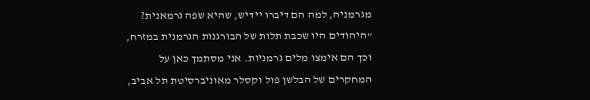מגרמניה, למה הם דיברו יידיש, שהיא שפה גרמאנית?
"היהודים היו שכבת תלות של הבורגנות הגרמנית במזרח, וכך הם אימצו מלים גרמניות. אני מסתמך כאן על המחקרים של הבלשן פול וקסלר מאוניברסיטת תל אביב,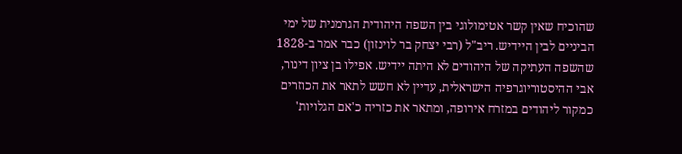שהוכיח שאין קשר אטימולוגי בין השפה היהודית הגרמנית של ימי הביניים לבין היידיש. ריב"ל (רבי יצחק בר לוינזון) כבר אמר ב-1828 שהשפה העתיקה של היהודים לא היתה יידיש. אפילו בן ציון דינור, אבי ההיסטוריוגרפיה הישראלית, עדיין לא חשש לתאר את הכוזרים כמקור ליהודים במזרח אירופה, ומתאר את כזריה כ'אם הגלויות'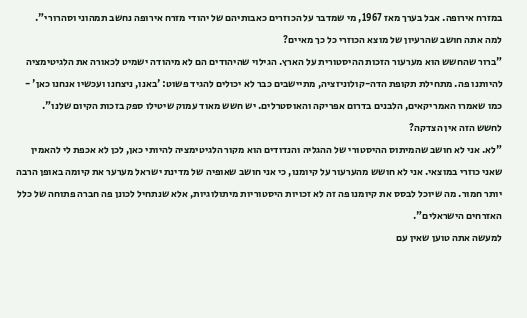במזרח אירופה. אבל בערך מאז 1967, מי שמדבר על הכוזרים כאבותיהם של יהודי מזרח אירופה נחשב תמהוני וסהרורי".
למה אתה חושב שהרעיון של מוצא הכוזרי כל כך מאיים?
"ברור שהחשש הוא מערעור הזכות ההיסטורית על הארץ. הגילוי שהיהודים הם לא מיהודה ישמיט לכאורה את הלגיטימציה להיותנו פה. מתחילת תקופת הדה-קולוניזציה, מתיישבים כבר לא יכולים להגיד פשוט: 'באנו, ניצחנו ועכשיו אנחנו כאן' - כמו שאמרו האמריקאים, הלבנים בדרום אפריקה והאוסטרלים. יש חשש מאוד עמוק שיטילו ספק בזכות הקיום שלנו".
לחשש הזה אין הצדקה?
"לא. אני לא חושב שהמיתוס ההיסטורי של ההגליה והנדודים הוא מקור הלגיטימציה להיותי כאן, לכן לא אכפת לי להאמין שאני כוזרי במוצאי. אני לא חושש מהערעור על קיומנו, כי אני חושב שאופיה של מדינת ישראל מערער את קיומה באופן הרבה יותר חמור. מה שיוכל לבסס את קיומנו פה זה לא זכויות היסטוריות מיתולוגיות, אלא שנתחיל לכונן פה חברה פתוחה של כלל האזרחים הישראלים".
למעשה אתה טוען שאין עם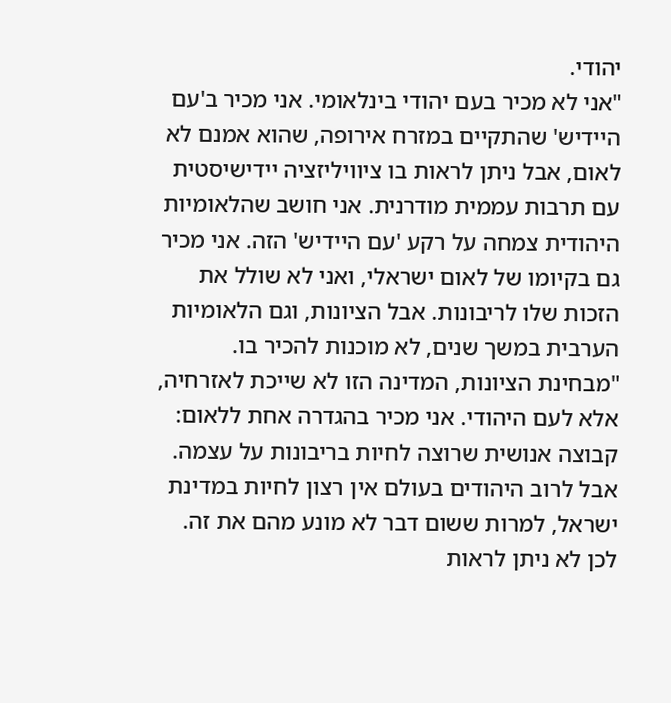יהודי.
"אני לא מכיר בעם יהודי בינלאומי. אני מכיר ב'עם היידיש' שהתקיים במזרח אירופה, שהוא אמנם לא לאום, אבל ניתן לראות בו ציוויליזציה יידישיסטית עם תרבות עממית מודרנית. אני חושב שהלאומיות היהודית צמחה על רקע 'עם היידיש' הזה. אני מכיר גם בקיומו של לאום ישראלי, ואני לא שולל את הזכות שלו לריבונות. אבל הציונות, וגם הלאומיות הערבית במשך שנים, לא מוכנות להכיר בו.
"מבחינת הציונות, המדינה הזו לא שייכת לאזרחיה, אלא לעם היהודי. אני מכיר בהגדרה אחת ללאום: קבוצה אנושית שרוצה לחיות בריבונות על עצמה. אבל לרוב היהודים בעולם אין רצון לחיות במדינת ישראל, למרות ששום דבר לא מונע מהם את זה. לכן לא ניתן לראות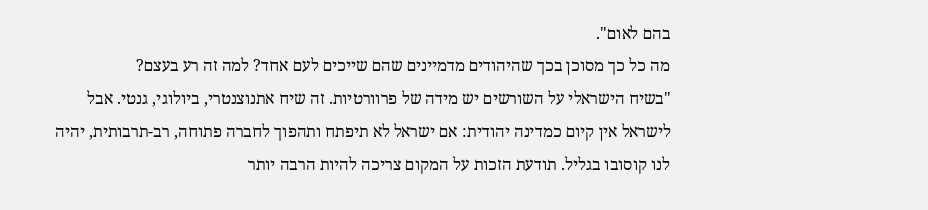בהם לאום".
מה כל כך מסוכן בכך שהיהודים מדמיינים שהם שייכים לעם אחד? למה זה רע בעצם?
"בשיח הישראלי על השורשים יש מידה של פרוורטיות. זה שיח אתנוצנטרי, ביולוגי, גנטי. אבל לישראל אין קיום כמדינה יהודית: אם ישראל לא תיפתח ותהפוך לחברה פתוחה, רב-תרבותית, יהיה לנו קוסובו בגליל. תודעת הזכות על המקום צריכה להיות הרבה יותר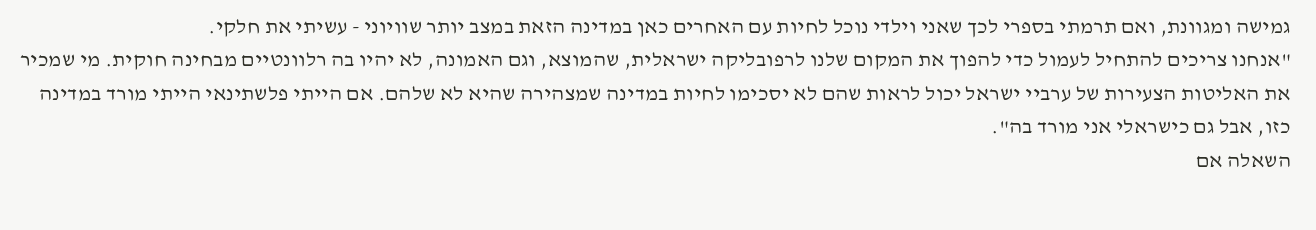גמישה ומגוונת, ואם תרמתי בספרי לכך שאני וילדי נוכל לחיות עם האחרים כאן במדינה הזאת במצב יותר שוויוני - עשיתי את חלקי.
"אנחנו צריכים להתחיל לעמול כדי להפוך את המקום שלנו לרפובליקה ישראלית, שהמוצא, וגם האמונה, לא יהיו בה רלוונטיים מבחינה חוקית. מי שמכיר את האליטות הצעירות של ערביי ישראל יכול לראות שהם לא יסכימו לחיות במדינה שמצהירה שהיא לא שלהם. אם הייתי פלשתינאי הייתי מורד במדינה כזו, אבל גם כישראלי אני מורד בה".
השאלה אם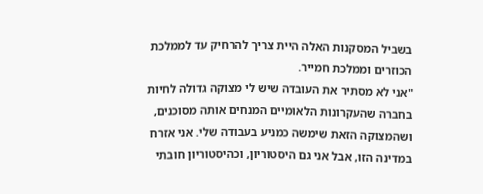בשביל המסקנות האלה היית צריך להרחיק עד לממלכת הכוזרים וממלכת חמייר.
"אני לא מסתיר את העובדה שיש לי מצוקה גדולה לחיות בחברה שהעקרונות הלאומיים המנחים אותה מסוכנים, ושהמצוקה הזאת שימשה כמניע בעבודה שלי. אני אזרח במדינה הזו, אבל אני גם היסטוריון, וכהיסטוריון חובתי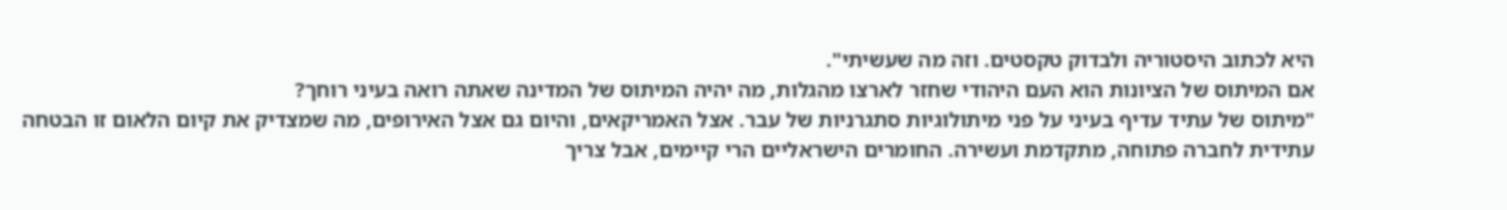היא לכתוב היסטוריה ולבדוק טקסטים. וזה מה שעשיתי".
אם המיתוס של הציונות הוא העם היהודי שחזר לארצו מהגלות, מה יהיה המיתוס של המדינה שאתה רואה בעיני רוחך?
"מיתוס של עתיד עדיף בעיני על פני מיתולוגיות סתגרניות של עבר. אצל האמריקאים, והיום גם אצל האירופים, מה שמצדיק את קיום הלאום זו הבטחה עתידית לחברה פתוחה, מתקדמת ועשירה. החומרים הישראליים הרי קיימים, אבל צריך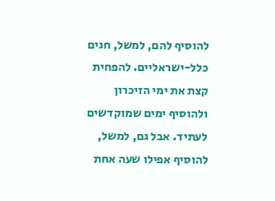להוסיף להם, למשל, חגים כלל-ישראליים. להפחית קצת את ימי הזיכרון ולהוסיף ימים שמוקדשים לעתיד. אבל גם, למשל, להוסיף אפילו שעה אחת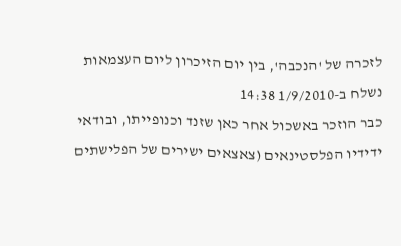לזכרה של 'הנכבה', בין יום הזיכרון ליום העצמאות
נשלח ב-1/9/2010 14:38
כבר הוזכר באשכול אחר כאן שזנד וכנופייתו, ובודאי ידידיו הפלסטינאים (צאצאים ישירים של הפלישתים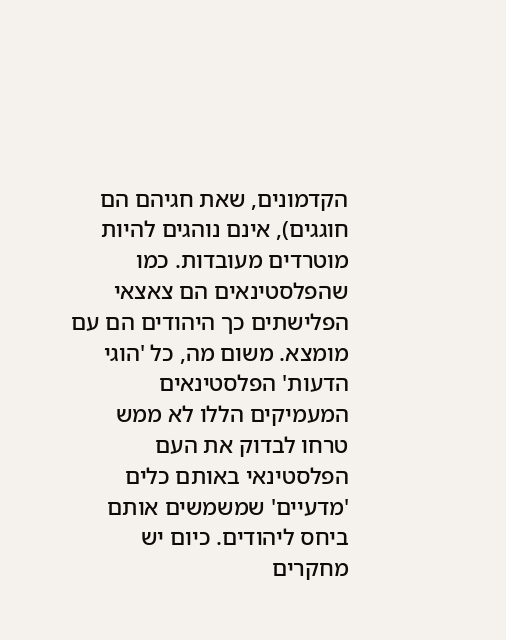הקדמונים, שאת חגיהם הם חוגגים), אינם נוהגים להיות מוטרדים מעובדות. כמו שהפלסטינאים הם צאצאי הפלישתים כך היהודים הם עם מומצא. משום מה, כל 'הוגי הדעות' הפלסטינאים המעמיקים הללו לא ממש טרחו לבדוק את העם הפלסטינאי באותם כלים 'מדעיים' שמשמשים אותם ביחס ליהודים. כיום יש מחקרים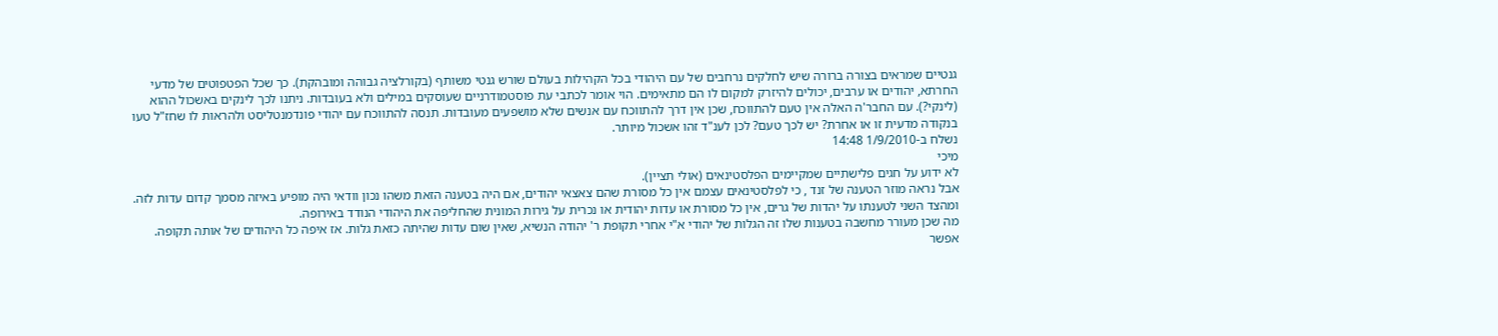גנטיים שמראים בצורה ברורה שיש לחלקים נרחבים של עם היהודי בכל הקהילות בעולם שורש גנטי משותף (בקורלציה גבוהה ומובהקת). כך שכל הפטפוטים של מדעי החרתא, יהודים או ערבים, יכולים להיזרק למקום לו הם מתאימים. הוי אומר לכתבי עת פוסטמודרניים שעוסקים במילים ולא בעובדות. ניתנו לכך לינקים באשכול ההוא (לינקי?). עם החבר'ה האלה אין טעם להתווכח, שכן אין דרך להתווכח עם אנשים שלא מושפעים מעובדות. תנסה להתווכח עם יהודי פונדמנטליסט ולהראות לו שחז"ל טעו בנקודה מדעית זו או אחרת? יש לכך טעם? לכן לענ"ד זהו אשכול מיותר.
נשלח ב-1/9/2010 14:48
מיכי
לא ידוע על חגים פלישתיים שמקיימים הפלסטינאים (אולי תציין).
אבל נראה מוזר הטענה של זנד , כי לפלסטינאים עצמם אין כל מסורת שהם צאצאי יהודים, אם היה בטענה הזאת משהו נכון וודאי היה מופיע באיזה מסמך קדום עדות לזה.
ומהצד השני לטענתו על יהדות של גרים, אין כל מסורת או עדות יהודית או נכרית על גירות המונית שהחליפה את היהודי הנודד באירופה.
מה שכן מעורר מחשבה בטענות שלו זה הגלות של יהודי א"י אחרי תקופת ר' יהודה הנשיא, שאין שום עדות שהיתה כזאת גלות. אז איפה כל היהודים של אותה תקופה.
אפשר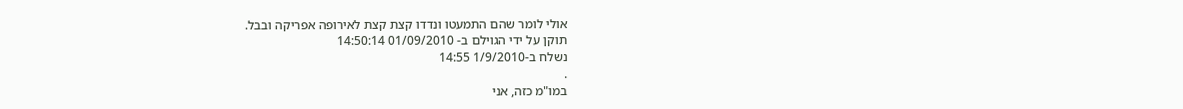אולי לומר שהם התמעטו ונדדו קצת קצת לאירופה אפריקה ובבל.
תוקן על ידי הגוילם ב- 01/09/2010 14:50:14
נשלח ב-1/9/2010 14:55
.
במו"מ כזה, אני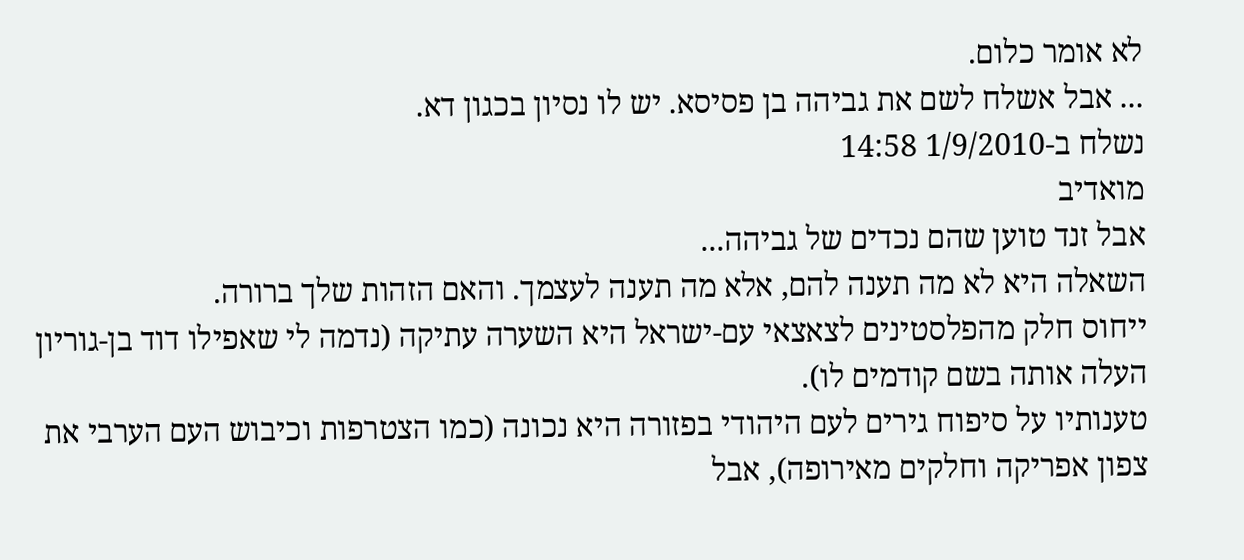לא אומר כלום.
... אבל אשלח לשם את גביהה בן פסיסא. יש לו נסיון בכגון דא.
נשלח ב-1/9/2010 14:58
מואדיב
אבל זנד טוען שהם נכדים של גביהה...
השאלה היא לא מה תענה להם, אלא מה תענה לעצמך. והאם הזהות שלך ברורה.
ייחוס חלק מהפלסטינים לצאצאי עם-ישראל היא השערה עתיקה (נדמה לי שאפילו דוד בן-גוריון העלה אותה בשם קודמים לו).
טענותיו על סיפוח גירים לעם היהודי בפזורה היא נכונה (כמו הצטרפות וכיבוש העם הערבי את צפון אפריקה וחלקים מאירופה), אבל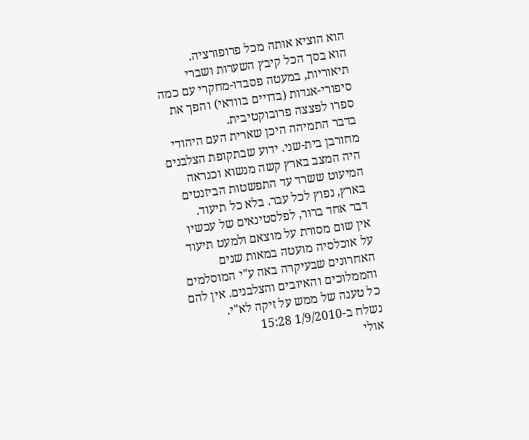הוא הוציא אותה מכל פרופורציה.
הוא בסך הכל קיבץ השערות ושברי תיאוריות, במעטה פסבדו-מחקרי עם כמה סיפורי-אגדות (בדויים בוודאי) והפך את ספרו לפצצה פרובוקטיבית.
בדבר התמיהה היכן שארית העם היהודי מחורבן בית-שני. ידוע שבתקופת הצלבנים היה המצב בארץ קשה מנשוא וכנראה המיעוט ששרד עד התפשטות הביזנטים בארץ, נפוץ לכל עבר. בלא כל תיעוד.
דבר אחד ברור, לפלסטינאים של עכשיו אין שום מסורת על מוצאם ולמעט תיעוד על אוכלסיה מועטה במאות שנים האחרונים שבעיקרה באה ע"י המוסלמים והממלוכים והאיובים והצלבנים. אין להם כל טענה של ממש על זיקה לא"י.
נשלח ב-1/9/2010 15:28
אולי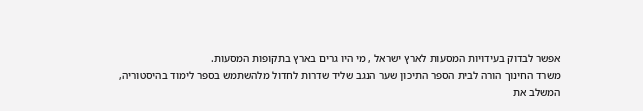אפשר לבדוק בעידויות המסעות לארץ ישראל , מי היו גרים בארץ בתקופות המסעות.
משרד החינוך הורה לבית הספר התיכון שער הנגב שליד שדרות לחדול מלהשתמש בספר לימוד בהיסטוריה, המשלב את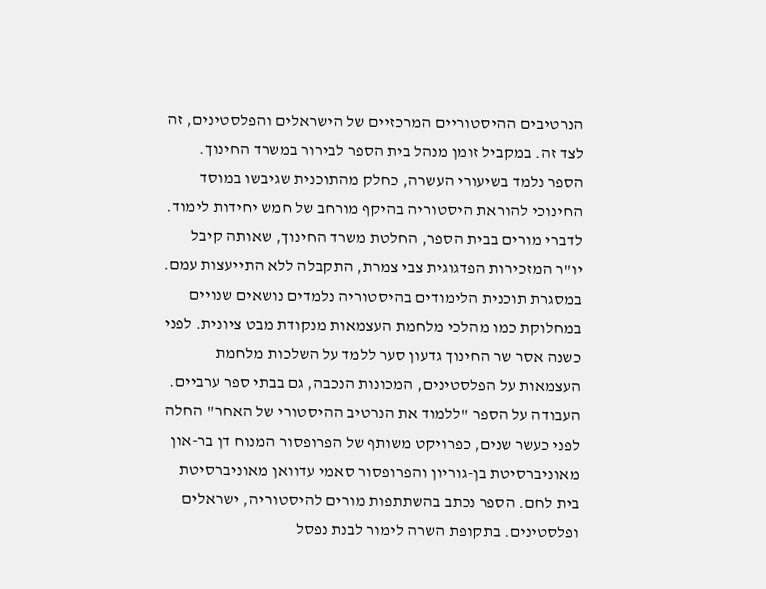הנרטיבים ההיסטוריים המרכזיים של הישראלים והפלסטינים, זה לצד זה. במקביל זומן מנהל בית הספר לבירור במשרד החינוך.
הספר נלמד בשיעורי העשרה, כחלק מהתוכנית שגיבשו במוסד החינוכי להוראת היסטוריה בהיקף מורחב של חמש יחידות לימוד. לדברי מורים בבית הספר, החלטת משרד החינוך, שאותה קיבל יו"ר המזכירות הפדגוגית צבי צמרת, התקבלה ללא התייעצות עמם.
במסגרת תוכנית הלימודים בהיסטוריה נלמדים נושאים שנויים במחלוקת כמו מהלכי מלחמת העצמאות מנקודת מבט ציונית. לפני כשנה אסר שר החינוך גדעון סער ללמד על השלכות מלחמת העצמאות על הפלסטינים, המכונות הנכבה, גם בבתי ספר ערביים.
העבודה על הספר "ללמוד את הנרטיב ההיסטורי של האחר" החלה לפני כעשר שנים, כפרויקט משותף של הפרופסור המנוח דן בר-און מאוניברסיטת בן-גוריון והפרופסור סאמי עדוואן מאוניברסיטת בית לחם. הספר נכתב בהשתתפות מורים להיסטוריה, ישראלים ופלסטינים. בתקופת השרה לימור לבנת נפסל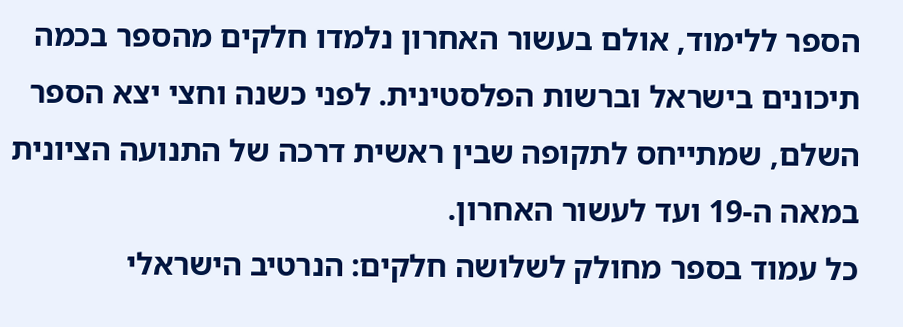הספר ללימוד, אולם בעשור האחרון נלמדו חלקים מהספר בכמה תיכונים בישראל וברשות הפלסטינית. לפני כשנה וחצי יצא הספר השלם, שמתייחס לתקופה שבין ראשית דרכה של התנועה הציונית במאה ה-19 ועד לעשור האחרון.
כל עמוד בספר מחולק לשלושה חלקים: הנרטיב הישראלי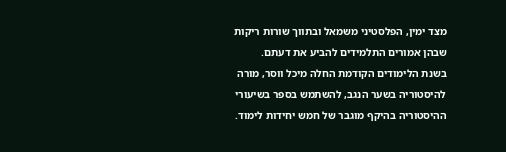מצד ימין, הפלסטיני משמאל ובתווך שורות ריקות שבהן אמורים התלמידים להביע את דעתם.
בשנת הלימודים הקודמת החלה מיכל ווסר, מורה להיסטוריה בשער הנגב, להשתמש בספר בשיעורי ההיסטוריה בהיקף מוגבר של חמש יחידות לימוד.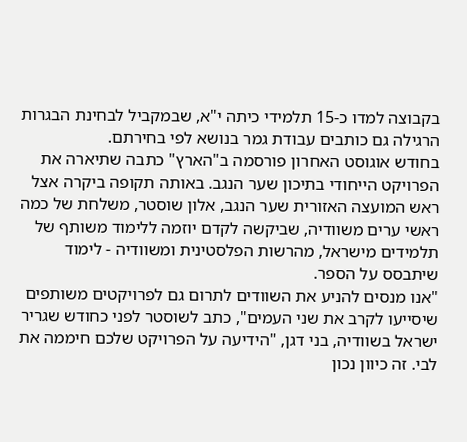בקבוצה למדו כ-15 תלמידי כיתה י"א, שבמקביל לבחינת הבגרות הרגילה גם כותבים עבודת גמר בנושא לפי בחירתם.
בחודש אוגוסט האחרון פורסמה ב"הארץ" כתבה שתיארה את הפרויקט הייחודי בתיכון שער הנגב. באותה תקופה ביקרה אצל ראש המועצה האזורית שער הנגב, אלון שוסטר, משלחת של כמה ראשי ערים משוודיה, שביקשה לקדם יוזמה ללימוד משותף של תלמידים מישראל, מהרשות הפלסטינית ומשוודיה - לימוד שיתבסס על הספר.
"אנו מנסים להניע את השוודים לתרום גם לפרויקטים משותפים שיסייעו לקרב את שני העמים", כתב לשוסטר לפני כחודש שגריר ישראל בשוודיה, בני דגן, "הידיעה על הפרויקט שלכם חיממה את לבי. זה כיוון נכון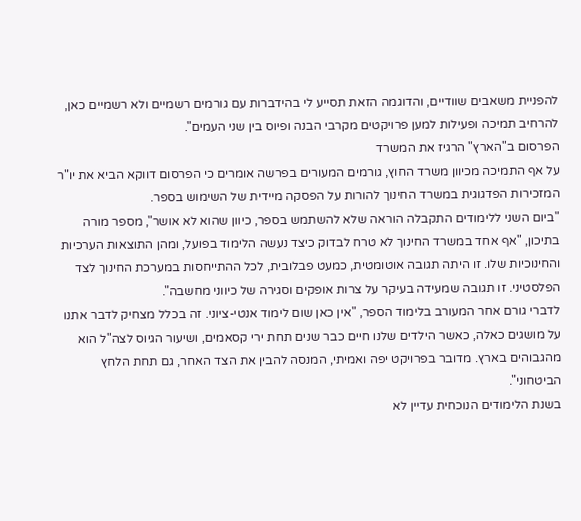להפניית משאבים שוודיים, והדוגמה הזאת תסייע לי בהידברות עם גורמים רשמיים ולא רשמיים כאן, להרחיב תמיכה ופעילות למען פרויקטים מקרבי הבנה ופיוס בין שני העמים".
הפרסום ב"הארץ" הרגיז את המשרד
על אף התמיכה מכיוון משרד החוץ, גורמים המעורים בפרשה אומרים כי הפרסום דווקא הביא את יו"ר המזכירות הפדגוגית במשרד החינוך להורות על הפסקה מיידית של השימוש בספר.
"ביום השני ללימודים התקבלה הוראה שלא להשתמש בספר, כיוון שהוא לא אושר", מספר מורה בתיכון, "אף אחד במשרד החינוך לא טרח לבדוק כיצד נעשה הלימוד בפועל, ומהן התוצאות הערכיות והחינוכיות שלו. זו היתה תגובה אוטומטית, כמעט פבלובית, לכל ההתייחסות במערכת החינוך לצד הפלסטיני. זו תגובה שמעידה בעיקר על צרות אופקים וסגירה של כיווני מחשבה".
לדברי גורם אחר המעורב בלימוד הספר, "אין כאן שום לימוד אנטי-ציוני. זה בכלל מצחיק לדבר אתנו על מושגים כאלה, כאשר הילדים שלנו חיים כבר שנים תחת ירי קסאמים, ושיעור הגיוס לצה"ל הוא מהגבוהים בארץ. מדובר בפרויקט יפה ואמיתי, המנסה להבין את הצד האחר, גם תחת הלחץ הביטחוני".
בשנת הלימודים הנוכחית עדיין לא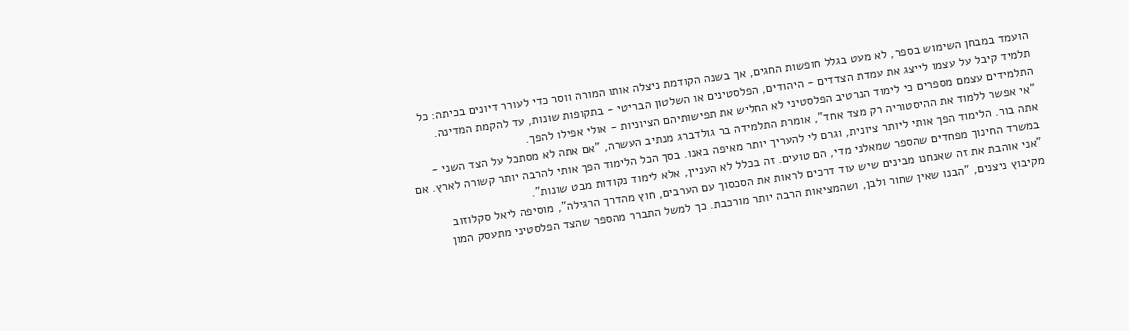הועמד במבחן השימוש בספר, לא מעט בגלל חופשות החגים, אך בשנה הקודמת ניצלה אותו המורה ווסר כדי לעורר דיונים בכיתה: כל תלמיד קיבל על עצמו לייצג את עמדת הצדדים - היהודים, הפלסטינים או השלטון הבריטי - בתקופות שונות, עד להקמת המדינה. התלמידים עצמם מספרים כי לימוד הנרטיב הפלסטיני לא החליש את תפישותיהם הציוניות - אולי אפילו להפך.
"אי אפשר ללמוד את ההיסטוריה רק מצד אחד", אומרת התלמידה בר גולדברג מנתיב העשרה, "אם אתה לא מסתכל על הצד השני - אתה בור. הלימוד הפך אותי ליותר ציונית, וגרם לי להעריך יותר מאיפה באנו. בסך הכל הלימוד הפך אותי להרבה יותר קשורה לארץ. אם במשרד החינוך מפחדים שהספר שמאלני מדי, הם טועים. זה בכלל לא העניין, אלא לימוד נקודות מבט שונות".
"אני אוהבת את זה שאנחנו מבינים שיש עוד דרכים לראות את הסכסוך עם הערבים, חוץ מהדרך הרגילה", מוסיפה ליאל סקלוזוב מקיבוץ ניצנים, "הבנו שאין שחור ולבן, ושהמציאות הרבה יותר מורכבת. כך למשל התברר מהספר שהצד הפלסטיני מתעסק המון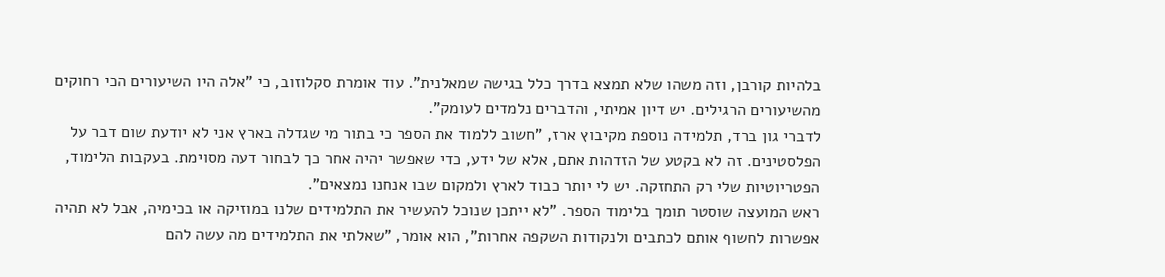בלהיות קורבן, וזה משהו שלא תמצא בדרך כלל בגישה שמאלנית". עוד אומרת סקלוזוב, כי "אלה היו השיעורים הכי רחוקים מהשיעורים הרגילים. יש דיון אמיתי, והדברים נלמדים לעומק".
לדברי גון ברד, תלמידה נוספת מקיבוץ ארז, "חשוב ללמוד את הספר כי בתור מי שגדלה בארץ אני לא יודעת שום דבר על הפלסטינים. זה לא בקטע של הזדהות אתם, אלא של ידע, כדי שאפשר יהיה אחר כך לבחור דעה מסוימת. בעקבות הלימוד, הפטריוטיות שלי רק התחזקה. יש לי יותר כבוד לארץ ולמקום שבו אנחנו נמצאים".
ראש המועצה שוסטר תומך בלימוד הספר. "לא ייתכן שנוכל להעשיר את התלמידים שלנו במוזיקה או בכימיה, אבל לא תהיה אפשרות לחשוף אותם לכתבים ולנקודות השקפה אחרות", הוא אומר, "שאלתי את התלמידים מה עשה להם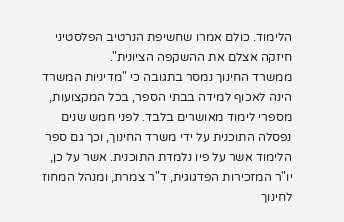הלימוד. כולם אמרו שחשיפת הנרטיב הפלסטיני חיזקה אצלם את ההשקפה הציונית".
ממשרד החינוך נמסר בתגובה כי "מדיניות המשרד הינה לאכוף למידה בבתי הספר, בכל המקצועות, מספרי לימוד מאושרים בלבד. לפני חמש שנים נפסלה התוכנית על ידי משרד החינוך, וכך גם ספר הלימוד אשר על פיו נלמדת התוכנית. אשר על כן, יו"ר המזכירות הפדגוגית, ד"ר צמרת, ומנהל המחוז לחינוך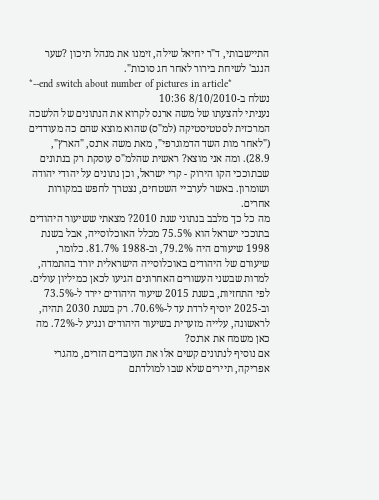התיישבותי, ד"ר יחיאל שילה, זימנו את מנהל תיכון ?שער הנגב' לשיחת בירור לאחר חג סוכות".
*--end switch about number of pictures in article*
נשלח ב-8/10/2010 10:36
נעניתי להצעתו של משה ארנס לקרוא את הנתונים של הלשכה המרכזית לסטטיסטיקה (למ"ס) שהוא מוצא שהם כה מעודדים ("לאחר מות השד הדמוגרפי", מאת משה ארנס, "הארץ", 28.9). ומה אני מוצא? ראשית שהלמ"ס עוסקת רק בנתונים שבתוככי הקו הירוק - קרי ישראל, וכן נתונים על יהודי יהודה ושומרון. באשר לערביי השטחים, נצטרך לחפש במקורות אחרים.
מה כל כך מלבב בנתוני שנת 2010? מצאתי ששיעור היהודים בתוככי ישראל הוא 75.5% מכלל האוכלוסייה, אבל בשנת 1998 שיעורם היה 79.2%, וב-1988 81.7%. כלומר, שיעורם של היהודים באוכלוסייה הישראלית יורד בהתמדה, למרות שבשני העשורים האחרונים הגיעו לכאן כמיליון עולים.
לפי התחזיות, בשנת 2015 שיעור היהודים יירד ל-73.5% וב-2025 יוסיף לרדת עד ל-70.6%. רק בשנת 2030 תהיה, לראשונה, עלייה מזערית בשיעור היהודים ונגיע ל-72%. מה כאן משמח את ארנס?
אם נוסיף לנתונים קשים אלו את העובדים הזרים, מהגרי אפריקה, תיירים שלא שבו למולדתם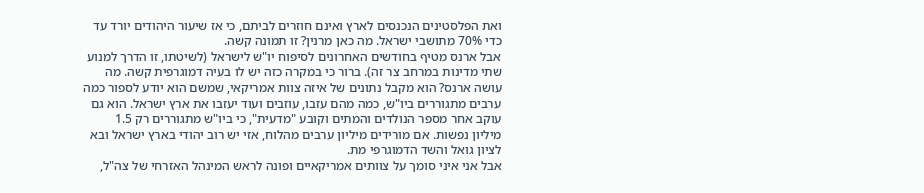ואת הפלסטינים הנכנסים לארץ ואינם חוזרים לביתם, כי אז שיעור היהודים יורד עד כדי 70% מתושבי ישראל. מה כאן מרנין? זו תמונה קשה.
אבל ארנס מטיף בחודשים האחרונים לסיפוח יו"ש לישראל (לשיטתו, זו הדרך למנוע שתי מדינות במרחב צר זה). ברור כי במקרה כזה יש לו בעיה דמוגרפית קשה. מה עושה ארנס? הוא מקבל נתונים של איזה צוות אמריקאי, שמשם הוא יודע לספור כמה ערבים מתגוררים ביו"ש, כמה מהם עזבו, עוזבים ועוד יעזבו את ארץ ישראל. הוא גם עוקב אחר מספר הנולדים והמתים וקובע "מדעית", כי ביו"ש מתגוררים רק 1.5 מיליון נפשות. אם מורידים מיליון ערבים מהלוח, אזי יש רוב יהודי בארץ ישראל ובא לציון גואל והשד הדמוגרפי מת.
אבל אני איני סומך על צוותים אמריקאיים ופונה לראש המינהל האזרחי של צה"ל,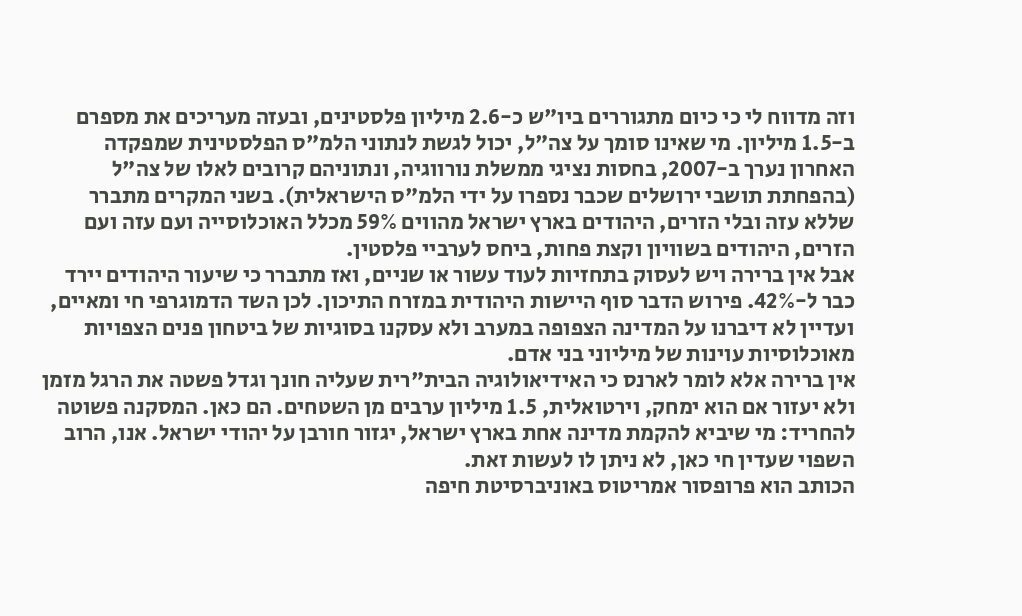וזה מדווח לי כי כיום מתגוררים ביו"ש כ-2.6 מיליון פלסטינים, ובעזה מעריכים את מספרם ב-1.5 מיליון. מי שאינו סומך על צה"ל, יכול לגשת לנתוני הלמ"ס הפלסטינית שמפקדה האחרון נערך ב-2007, בחסות נציגי ממשלת נורווגיה, ונתוניהם קרובים לאלו של צה"ל (בהפחתת תושבי ירושלים שכבר נספרו על ידי הלמ"ס הישראלית). בשני המקרים מתברר שללא עזה ובלי הזרים, היהודים בארץ ישראל מהווים 59% מכלל האוכלוסייה ועם עזה ועם הזרים, היהודים בשוויון וקצת פחות, ביחס לערביי פלסטין.
אבל אין ברירה ויש לעסוק בתחזיות לעוד עשור או שניים, ואז מתברר כי שיעור היהודים יירד כבר ל-42%. פירוש הדבר סוף היישות היהודית במזרח התיכון. לכן השד הדמוגרפי חי ומאיים, ועדיין לא דיברנו על המדינה הצפופה במערב ולא עסקנו בסוגיות של ביטחון פנים הצפויות מאוכלוסיות עוינות של מיליוני בני אדם.
אין ברירה אלא לומר לארנס כי האידיאולוגיה הבית"רית שעליה חונך וגדל פשטה את הרגל מזמן ולא יעזור אם הוא ימחק, וירטואלית, 1.5 מיליון ערבים מן השטחים. הם כאן. המסקנה פשוטה להחריד: מי שיביא להקמת מדינה אחת בארץ ישראל, יגזור חורבן על יהודי ישראל. אנו, הרוב השפוי שעדין חי כאן, לא ניתן לו לעשות זאת.
הכותב הוא פרופסור אמריטוס באוניברסיטת חיפה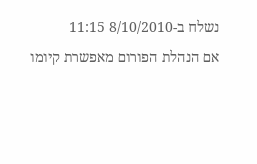נשלח ב-8/10/2010 11:15
אם הנהלת הפורום מאפשרת קיומו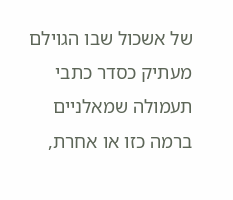של אשכול שבו הגוילם מעתיק כסדר כתבי תעמולה שמאלניים ברמה כזו או אחרת,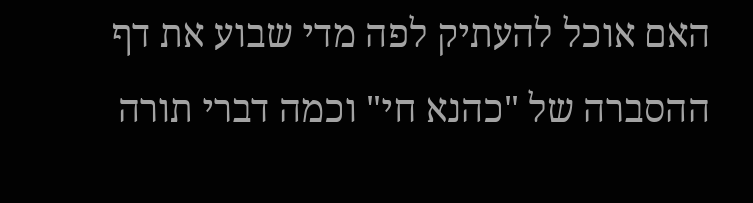האם אוכל להעתיק לפה מדי שבוע את דף ההסברה של "כהנא חי" וכמה דברי תורה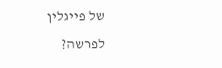של פייגלין לפרשה?